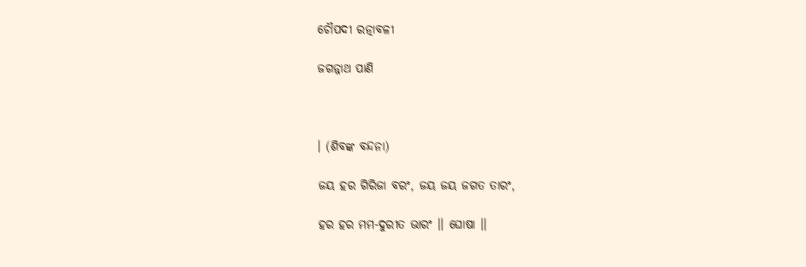ଚୌପଦୀ ରତ୍ନାବଳୀ

ଜଗନ୍ନାଥ ପାଣି



। (ଶିବଙ୍କ ବନ୍ଦନା)

ଜୟ ହର ଗିରିଜା ବରଂ, ଜୟ ଜୟ ଜଗତ ତାରଂ,

ହର ହର ମମ-ଦୁରୀତ ଭାରଂ ।। ଘୋଷା ।।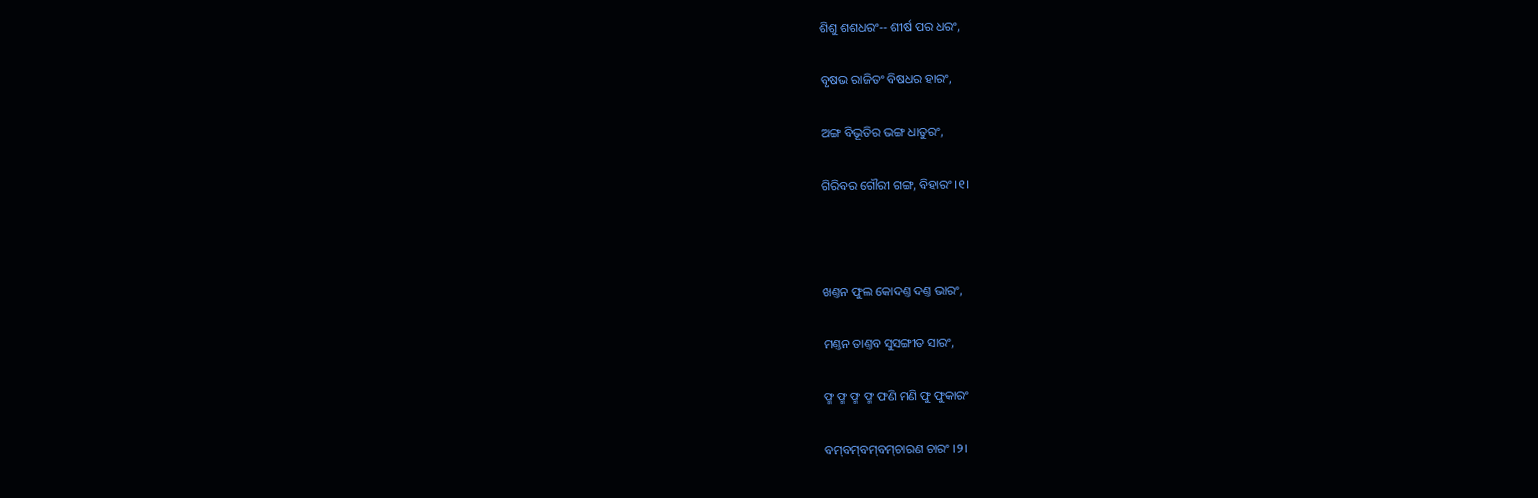ଶିଶୁ ଶଶଧରଂ-- ଶୀର୍ଷ ପର ଧରଂ,

ବୃଷଭ ରାଜିତଂ ବିଷଧର ହାରଂ,

ଅଙ୍ଗ ବିଭୂତିର ଭଙ୍ଗ ଧାତୁରଂ,

ଗିରିବର ଗୌରୀ ଗଙ୍ଗ, ବିହାରଂ ।୧।



ଖଣ୍ତନ ଫୁଲ କୋଦଣ୍ତ ଦଣ୍ତ ଭାରଂ,

ମଣ୍ତନ ତାଣ୍ତବ ସୁସଙ୍ଗୀତ ସାରଂ,

ଫ୍ମ ଫ୍ମ ଫ୍ମ ଫ୍ମ ଫଣି ମଣି ଫୁ ଫୁକାରଂ

ବମ୍‌ବମ୍‌ବମ୍‌ବମ୍‌ଚାରଣ ଚାରଂ ।୨।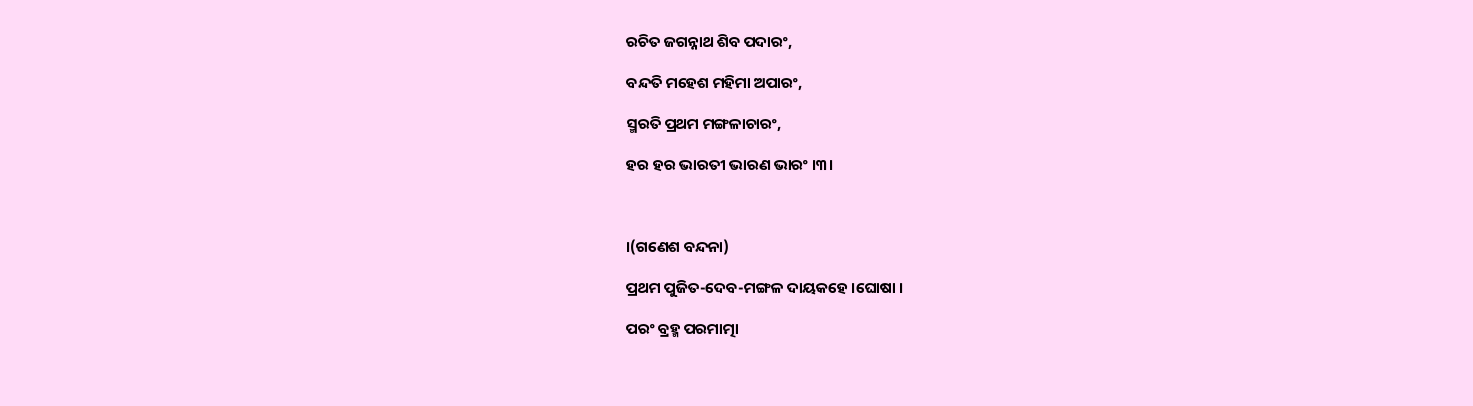ରଚିତ ଜଗନ୍ନାଥ ଶିବ ପଦାରଂ,

ବନ୍ଦତି ମହେଶ ମହିମା ଅପାରଂ,

ସ୍ମରତି ପ୍ରଥମ ମଙ୍ଗଳାଚାରଂ,

ହର ହର ଭାରତୀ ଭାରଣ ଭାରଂ ।୩।



।(ଗଣେଶ ବନ୍ଦନା)

ପ୍ରଥମ ପୁଜିତ-ଦେବ-ମଙ୍ଗଳ ଦାୟକହେ ।ଘୋଷା ।

ପରଂ ବ୍ରହ୍ମ ପରମାତ୍ମା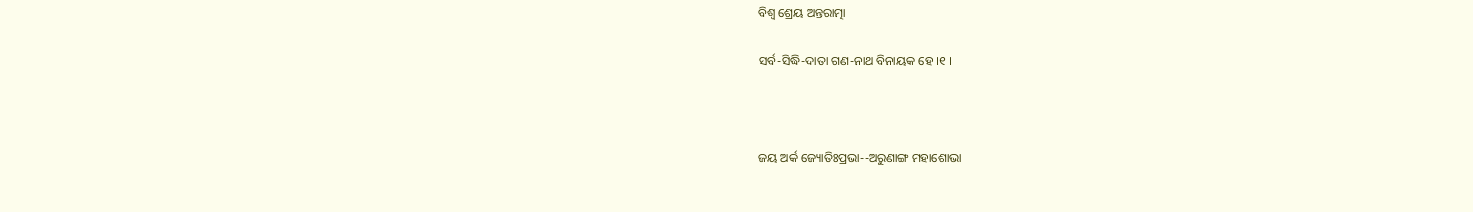ବିଶ୍ୱ ଶ୍ରେୟ ଅନ୍ତରାତ୍ମା

ସର୍ବ-ସିଦ୍ଧି-ଦାତା ଗଣ-ନାଥ ବିନାୟକ ହେ ।୧ ।



ଜୟ ଅର୍କ ଜ୍ୟୋତିଃପ୍ରଭା--ଅରୁଣାଙ୍ଗ ମହାଶୋଭା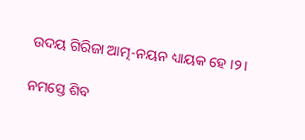ଉଦୟ ଗିରିଜା ଆତ୍ମ-ନୟନ ଧ୍ୟାୟକ ହେ ।୨।

ନମସ୍ତେ ଶିବ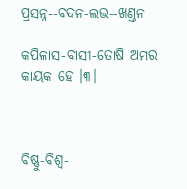ପ୍ରସନ୍ନ--ବଦନ-ଲଭ--ଖଣ୍ତନ

କପିଳାସ-ବାସୀ-ତୋଷି ଅମର କାୟକ ହେ ।୩।



ବିଷ୍ଣୁ-ବିଶ୍ୱ-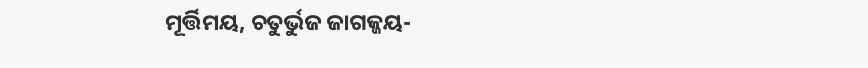ମୂର୍ତ୍ତିମୟ, ଚତୁର୍ଭୁଜ ଜାଗଜ୍ଜୟ-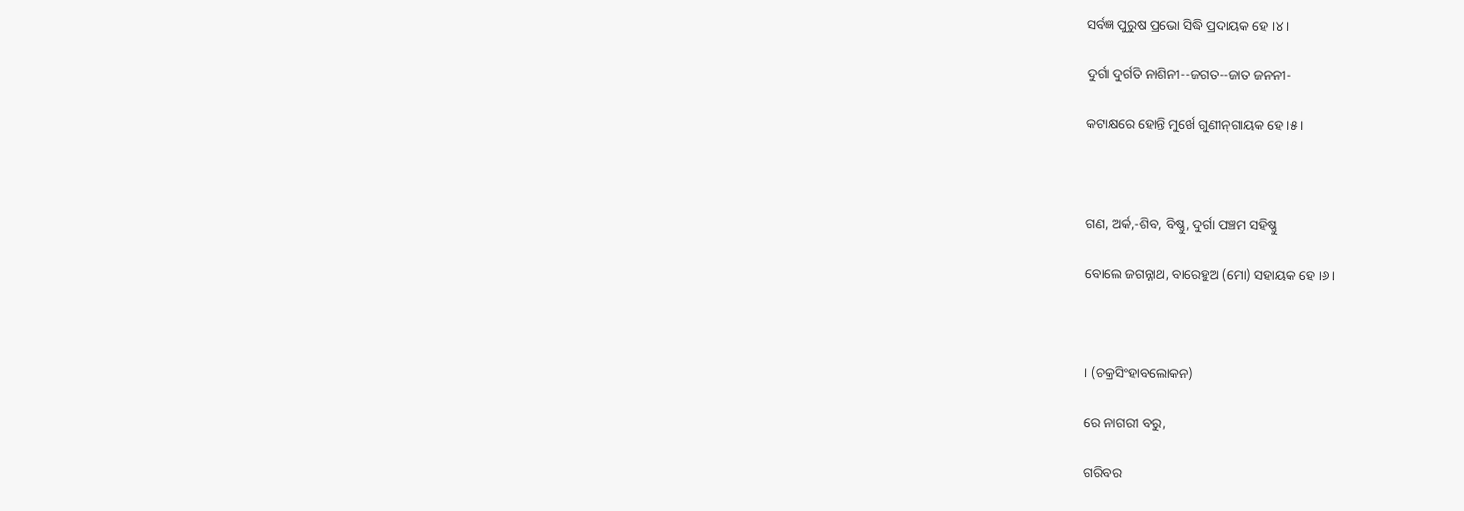ସର୍ବଜ୍ଞ ପୁରୁଷ ପ୍ରଭୋ ସିଦ୍ଧି ପ୍ରଦାୟକ ହେ ।୪।

ଦୁର୍ଗା ଦୁର୍ଗତି ନାଶିନୀ--ଜଗତ--ଜାତ ଜନନୀ-

କଟାକ୍ଷରେ ହୋନ୍ତି ମୁର୍ଖେ ଗୁଣୀନ୍‌ଗାୟକ ହେ ।୫।



ଗଣ, ଅର୍କ,-ଶିବ, ବିଷ୍ଣୁ, ଦୁର୍ଗା ପଞ୍ଚମ ସହିଷ୍ଣୁ

ବୋଲେ ଜଗନ୍ନାଥ, ବାରେହୁଅ (ମୋ) ସହାୟକ ହେ ।୬।



। (ଚକ୍ରସିଂହାବଲୋକନ)

ରେ ନାଗରୀ ବରୁ,

ଗରିବର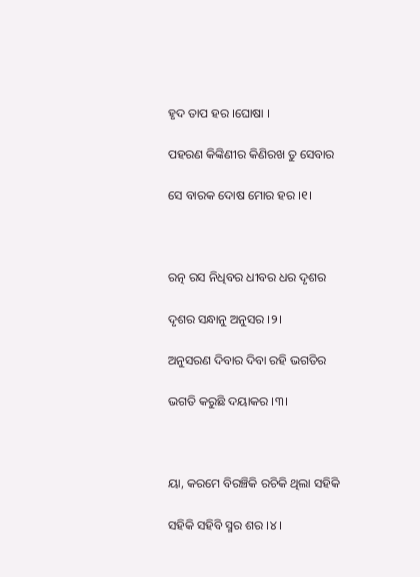ହୃଦ ତାପ ହର ।ଘୋଷା ।

ପହରଣ କିଙ୍କିଣୀର କିଣିରଖ ତୁ ସେବାର

ସେ ବାରକ ଦୋଷ ମୋର ହର ।୧।



ରତ୍ନ ରସ ନିଧିବର ଧୀବର ଧର ଦୃଶର

ଦୃଶର ସନ୍ଧାନୁ ଅନୁସର ।୨।

ଅନୁସରଣ ଦିବାର ଦିବା ରହି ଭଗତିର

ଭଗତି କରୁଛି ଦୟାକର ।୩।



ୟା, କରମେ ବିରଞ୍ଚିକି ରଚିକି ଥିଲା ସହିକି

ସହିକି ସହିବି ସ୍ମର ଶର ।୪।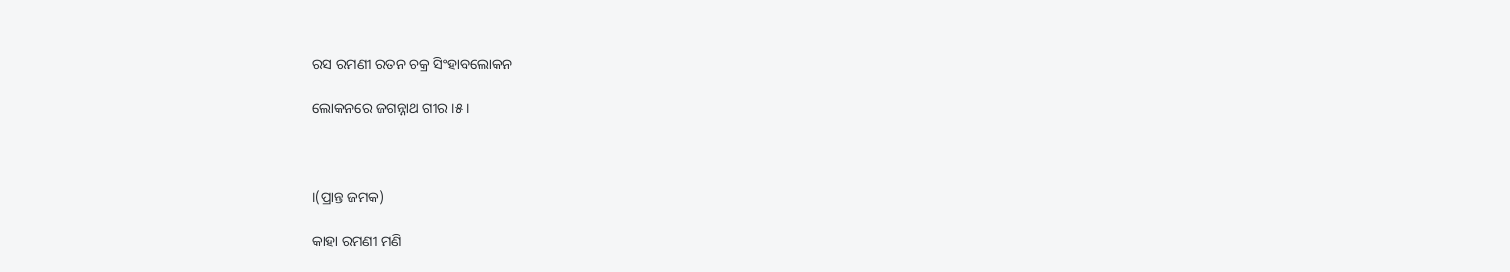ରସ ରମଣୀ ରତନ ଚକ୍ର ସିଂହାବଲୋକନ

ଲୋକନରେ ଜଗନ୍ନାଥ ଗୀର ।୫।



।(ପ୍ରାନ୍ତ ଜମକ)

କାହା ରମଣୀ ମଣି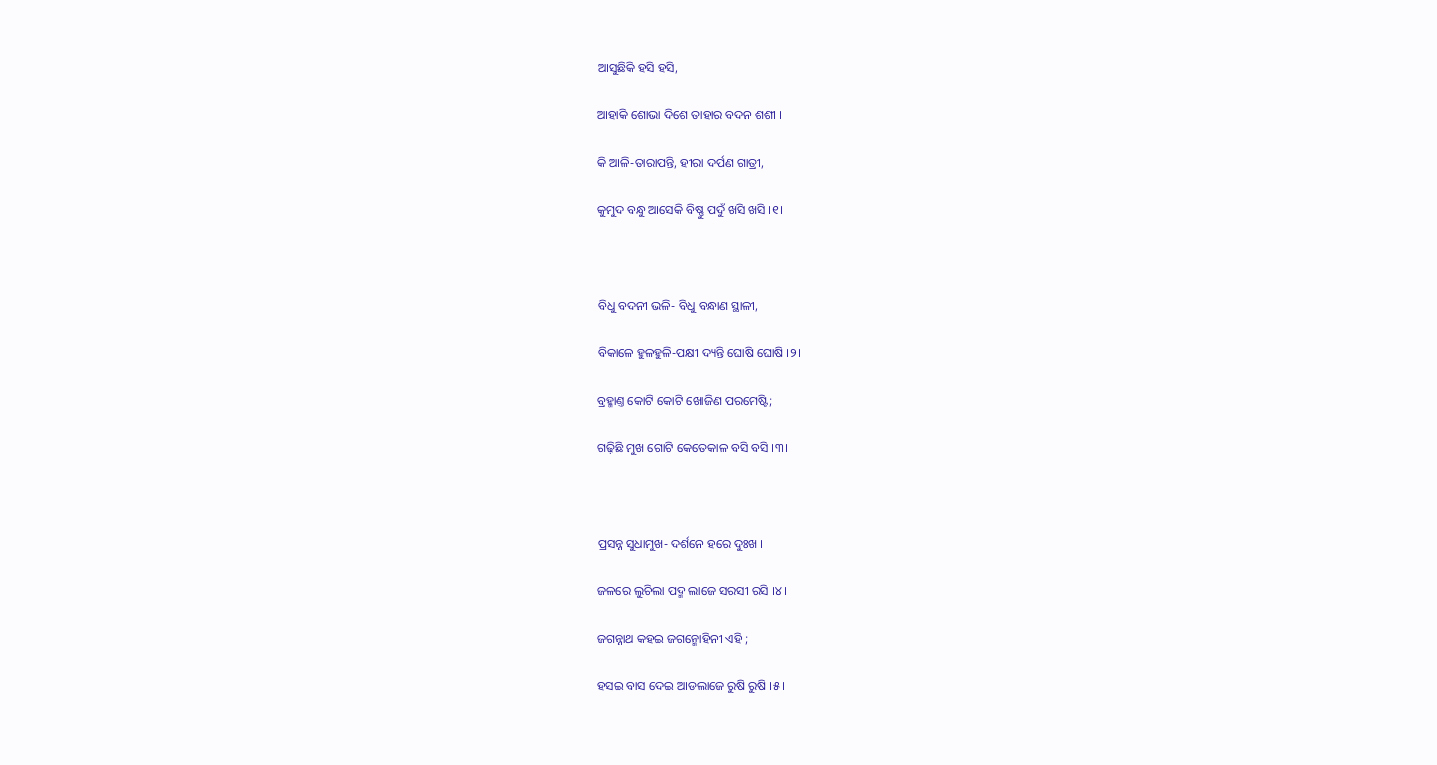ଆସୁଛିକି ହସି ହସି,

ଆହାକି ଶୋଭା ଦିଶେ ତାହାର ବଦନ ଶଶୀ ।

କି ଆଳି-ତାରାପନ୍ତି, ହୀରା ଦର୍ପଣ ଗାତ୍ରୀ,

କୁମୁଦ ବନ୍ଧୁ ଆସେକି ବିଷ୍ଣୁ ପଦୁଁ ଖସି ଖସି ।୧।



ବିଧୁ ବଦନୀ ଭଳି- ବିଧୁ ବନ୍ଧାଣ ସ୍ଥାଳୀ,

ବିକାଳେ ହୁଳହୁଳି-ପକ୍ଷୀ ଦ୍ୟନ୍ତି ଘୋଷି ଘୋଷି ।୨।

ବ୍ରହ୍ମାଣ୍ତ କୋଟି କୋଟି ଖୋଜିଣ ପରମେଷ୍ଟି;

ଗଢ଼ିଛି ମୁଖ ଗୋଟି କେତେକାଳ ବସି ବସି ।୩।



ପ୍ରସନ୍ନ ସୁଧାମୁଖ- ଦର୍ଶନେ ହରେ ଦୁଃଖ ।

ଜଳରେ ଲୁଚିଲା ପଦ୍ମ ଲାଜେ ସରସୀ ରସି ।୪।

ଜଗନ୍ନାଥ କହଇ ଜଗନ୍ମୋହିନୀ ଏହି ;

ହସଇ ବାସ ଦେଇ ଆଡଲାଜେ ରୁଷି ରୁଷି ।୫।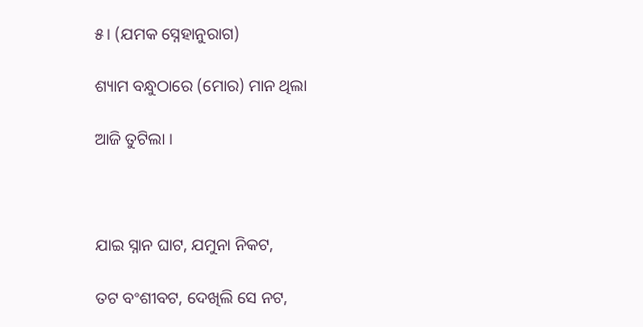୫। (ଯମକ ସ୍ନେହାନୁରାଗ)

ଶ୍ୟାମ ବନ୍ଧୁଠାରେ (ମୋର) ମାନ ଥିଲା

ଆଜି ତୁଟିଲା ।



ଯାଇ ସ୍ନାନ ଘାଟ, ଯମୁନା ନିକଟ,

ତଟ ବଂଶୀବଟ, ଦେଖିଲି ସେ ନଟ,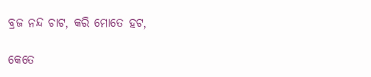ବ୍ରଜ ନନ୍ଦ ଚାଟ, କରି ମୋତେ ହଟ,

କେତେ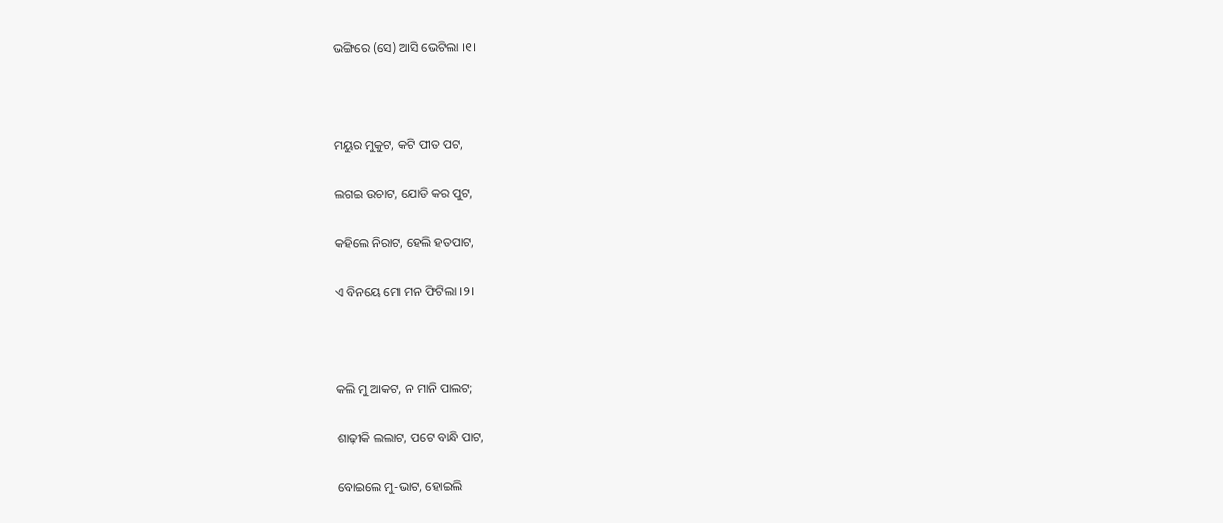ଭଙ୍ଗିରେ (ସେ) ଆସି ଭେଟିଲା ।୧।



ମୟୁର ମୁକୁଟ, କଟି ପୀତ ପଟ,

ଲଗଇ ଉଚାଟ, ଯୋଡି କର ପୁଟ,

କହିଲେ ନିରାଟ, ହେଲି ହତପାଟ,

ଏ ବିନୟେ ମୋ ମନ ଫିଟିଲା ।୨।



କଲି ମୁ ଆକଟ, ନ ମାନି ପାଲଟ;

ଶାଢ଼ୀକି ଲଲାଟ, ପଟେ ବାନ୍ଧି ପାଟ,

ବୋଇଲେ ମୁ-ଭାଟ, ହୋଇଲି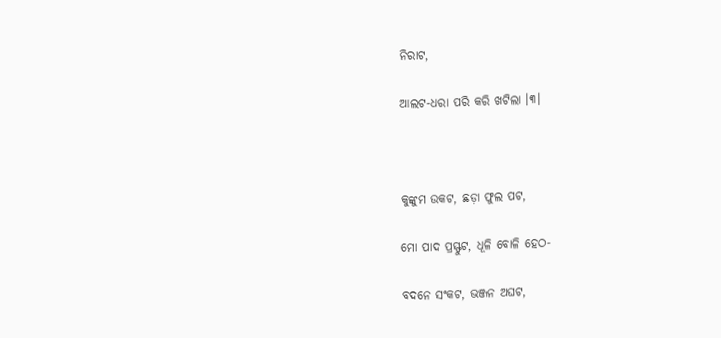ନିରାଟ,

ଆଲଟ-ଧରା ପରି କରି ଖଟିଲା ।୩।



କୁଙ୍କୁମ ଉକଟ, ଛଡ଼ା ଫୁଲ ପଟ,

ମୋ ପାଦ ପ୍ରସ୍ଫୁଟ, ଧୂଳି ବୋଳି ହେଠ-

ବଦନେ ସଂକଟ, ଭଞ୍ଜନ ଅଘଟ,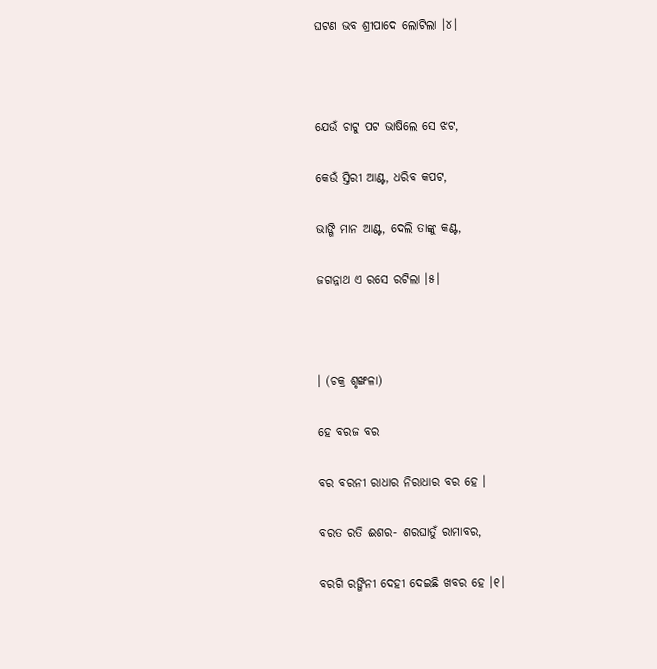ଘଟଣ ଭବ ଶ୍ରୀପାଦେ ଲୋଟିଲା ।୪।



ଯେଉଁ ଚାଟୁ ପଟ ଭାଷିଲେ ସେ ଝଟ,

କେଉଁ ସ୍ତିରୀ ଆଣ୍ଟ, ଧରିବ କପଟ,

ଭାଙ୍ଗି ମାନ ଆଣ୍ଟ, ଦେଲି ତାଙ୍କୁ କଣ୍ଟ,

ଜଗନ୍ନାଥ ଏ ରସେ ରଟିଲା ।୫।



। (ଚକ୍ର ଶୃଙ୍ଖଳା)

ହେ ବରଜ ବର

ବର ବରନୀ ରାଧାର ନିରାଧାର ବର ହେ ।

ବରତ ରତି ଈଶର- ଶରଘାତୁଁ ରାମାବର,

ବରଗି ରଙ୍ଗିନୀ ଦେହୀ ଦେଇଛି ଖବର ହେ ।୧।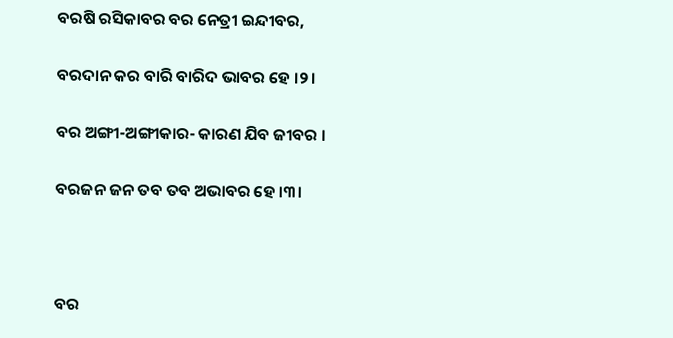ବରଷି ରସିକାବର ବର ନେତ୍ରୀ ଇନ୍ଦୀବର,

ବରଦାନ କର ବାରି ବାରିଦ ଭାବର ହେ ।୨।

ବର ଅଙ୍ଗୀ-ଅଙ୍ଗୀକାର- କାରଣ ଯିବ ଜୀବର ।

ବରଜନ ଜନ ତବ ତବ ଅଭାବର ହେ ।୩।



ବର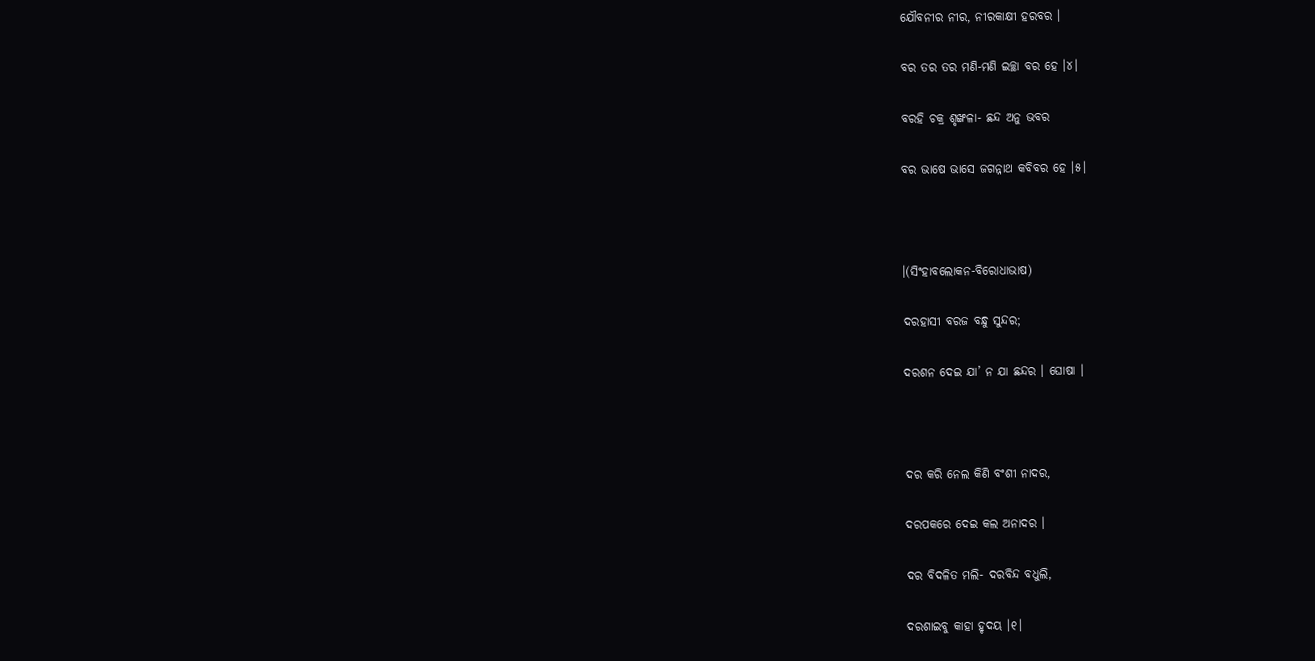ଯୌବନୀର ନୀର, ନୀରକାକ୍ଷୀ ହରବର ।

ବର ତର ତର ମଣି-ମଣି ଇଚ୍ଛା ବର ହେ ।୪।

ବରହି ଚକ୍ର ଶୃଙ୍ଖଳା- ଛନ୍ଦ ଅନୁ ଭବର

ବର ଭାଷେ ଭାସେ ଜଗନ୍ନାଥ କବିବର ହେ ।୫।



।(ସିଂହାବଲୋକନ-ବିରୋଧାଭାଷ)

ଦରହାସୀ ବରଜ ବନ୍ଧୁ ସୁନ୍ଦର;

ଦରଶନ ଦେଇ ଯା’ ନ ଯା ଛନ୍ଦର । ଘୋଷା ।



ଦର କରି ନେଲ କିଣି ବଂଶୀ ନାଦର,

ଦରପକରେ ଦେଇ କଲ ଅନାଦର ।

ଦର ବିଦଳିତ ମଲି- ଦରବିନ୍ଦ ବଧୁଲି,

ଦରଶାଇବୁ କାହା ହୃଦୟ ।୧।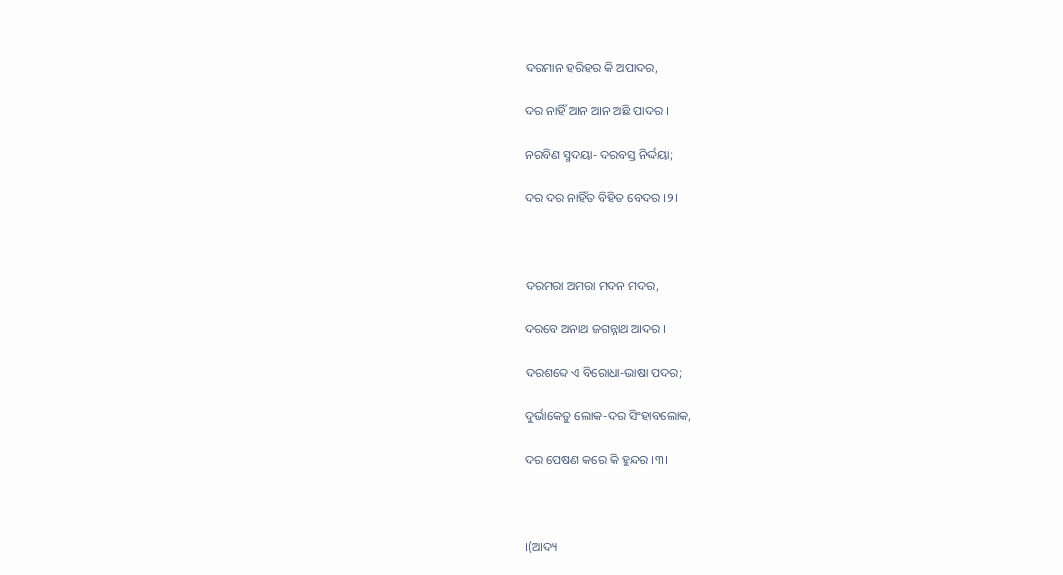ଦରମାନ ହରିହର କି ଅପାଦର,

ଦର ନାହିଁ ଆନ ଆନ ଅଛି ପାଦର ।

ନରବିଣ ସ୍ମଦୟା- ଦରବସ୍ତ ନିର୍ଦ୍ଦୟା;

ଦର ଦର ନାହିଁତ ବିହିତ ବେଦର ।୨।



ଦରମରା ଅମରା ମଦନ ମଦର,

ଦରବେ ଅନାଥ ଜଗନ୍ନାଥ ଆଦର ।

ଦରଶବ୍ଦେ ଏ ବିରୋଧା-ଭାଷା ପଦର;

ଦୁର୍ଭାକେତୁ ଲୋକ-ଦର ସିଂହାବଲୋକ,

ଦର ପେଷଣ କରେ କି ହୁନ୍ଦର ।୩।



।(ଆଦ୍ୟ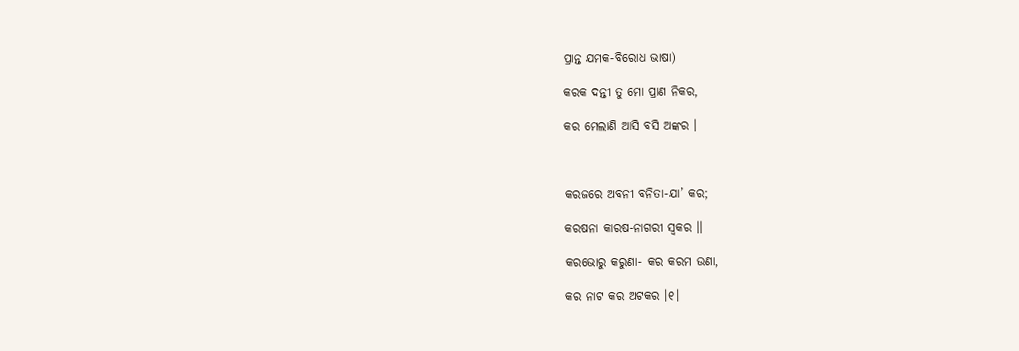ପ୍ରାନ୍ତ ଯମକ-ବିରୋଧ ଭାଷା)

କରକ ଦନ୍ତୀ ତୁ ମୋ ପ୍ରାଣ ନିକର,

କର ମେଲାଣି ଆସି ବସି ଅଙ୍କର ।



କରଜରେ ଅବନୀ ବନିତା-ଯା’ କର;

କରଷନା କାରଷ-ନାଗରୀ ସ୍ୱକର ।।

କରଭୋରୁ କରୁଣା- କର କରମ ଉଣା,

କର ନାଟ କର ଅଟକର ।୧।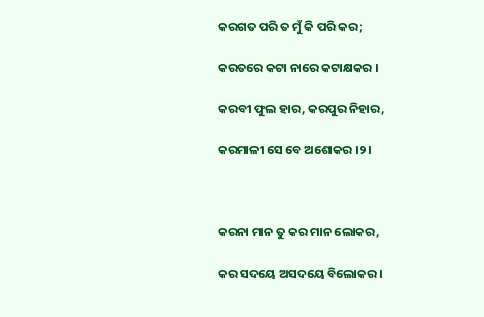କରଗତ ପରି ତ ମୁଁ କି ପରି କର;

କରତରେ କଟା ନାରେ କଟାକ୍ଷକର ।

କରବୀ ଫୁଲ ହାର, କରପୁର ନିହାର,

କରମାଳୀ ସେ ବେ ଅଶୋକର ।୨।



କରନା ମାନ ତୁ କର ମାନ ଲୋକର,

କର ସଦୟେ ଅସଦୟେ ବିଲୋକର ।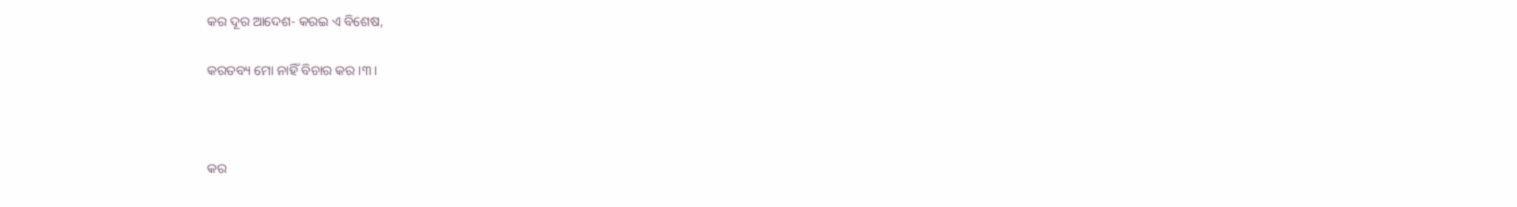କର ଦୂର ଆଦେଶ- କରଇ ଏ ବିଶେଷ,

କରତବ୍ୟ ମୋ ନାହିଁ ବିଚାର କର ।୩।



କର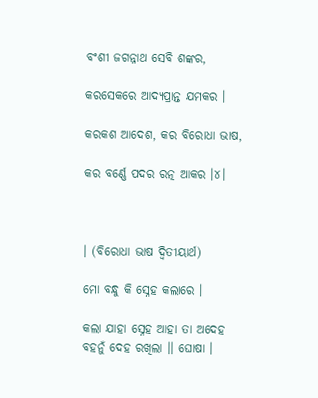ବଂଶୀ ଜଗନ୍ନାଥ ସେବି ଶଙ୍କର,

କରସେକରେ ଆଦ୍ୟପ୍ରାନ୍ତ ଯମକର ।

କରକଶ ଆଦେଶ, କର ବିରୋଧା ଭାଷ,

କର ବର୍ଣ୍ଣେ ପଦର ରତ୍ନ ଆକର ।୪।



। (ବିରୋଧା ଭାଷ ଦ୍ୱିତୀୟାର୍ଥ)

ମୋ ବନ୍ଧୁ କି ସ୍ନେହ କଲାରେ ।

କଲା ଯାହା ସ୍ନେହ ଆହା ତା ଅଦେହ ବହନୁଁ ଦେହ ରଖିଲା ।। ଘୋଷା ।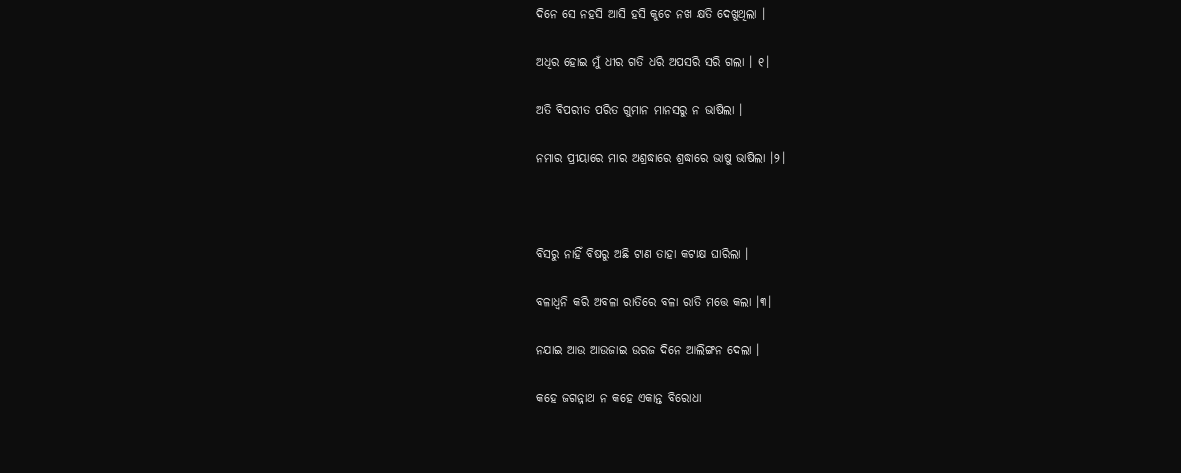ଦିନେ ସେ ନହସି ଆସି ହସି କୁଚେ ନଖ କ୍ଷତି ଦେଖୁଥିଲା ।

ଅଧିର ହୋଇ ମୁଁ ଧୀର ଗତି ଧରି ଅପସରି ସରି ଗଲା । ୧।

ଅତି ବିପରୀତ ପରିତ ଗୁମାନ ମାନସରୁ ନ ଭାଷିଲା ।

ନମାର ପ୍ରୀୟାରେ ମାର ଅଶ୍ରଦ୍ଧାରେ ଶ୍ରଦ୍ଧାରେ ଭାଷୁ ଭାଷିଲା ।୨।



ବିସରୁ ନାହିଁ ବିଷରୁ ଅଛି ଟାଣ ତାହା କଟାକ୍ଷ ଘାରିଲା ।

ବଳାଧ୍ୱନି କରି ଅବଳା ରାତିରେ ବଳା ରାତି ମତ୍ତେ କଲା ।୩।

ନଯାଇ ଆଉ ଆଉଜାଇ ଉରଜ ଦିନେ ଆଲିଙ୍ଗନ ଦେଲା ।

କହେ ଜଗନ୍ନାଥ ନ କହେ ଏକାନ୍ତ ବିରୋଧା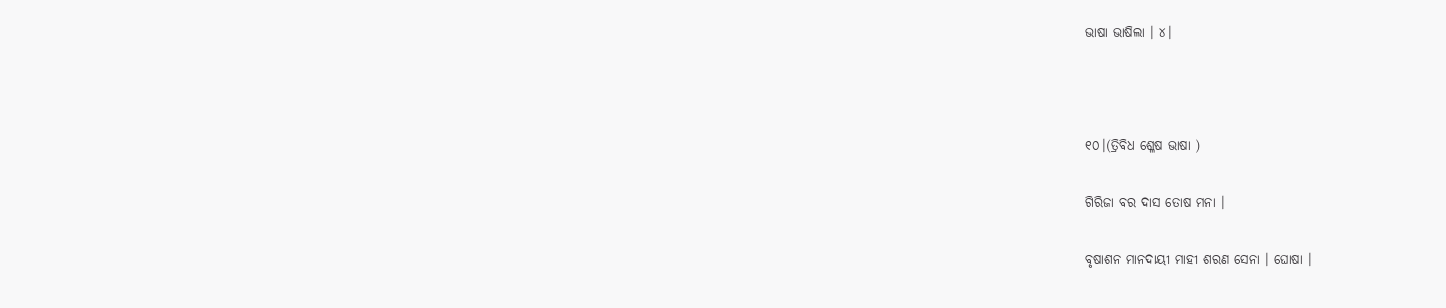ଭାଷା ଭାଷିଲା । ୪।



୧୦।(ତ୍ରିବିଧ ଶ୍ଳେଷ ଭାଷା )

ଗିରିଜା ବର ଦାସ ତୋଷ ମନା ।

ବୃଷାଶନ ମାନଦାୟୀ ମାହୀ ଶରଣ ସେନା । ଘୋଷା ।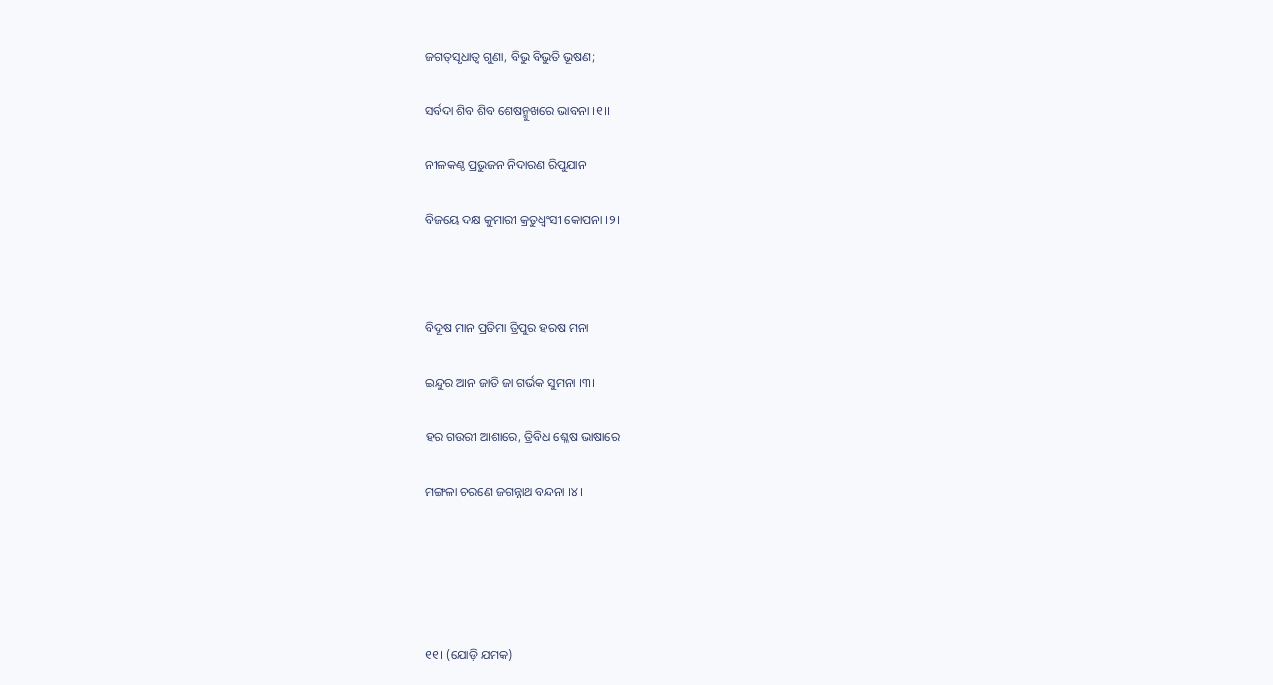ଜଗତ୍‌ସୃଧାତ୍ୱ ଗୁଣା, ବିଭୁ ବିଭୁତି ଭୂଷଣ;

ସର୍ବଦା ଶିବ ଶିବ ଶେଷନ୍ମୁଖରେ ଭାବନା ।୧।।

ନୀଳକଣ୍ଠ ପ୍ରଭୁଜନ ନିଦାରଣ ରିପୁଯାନ

ବିଜୟେ ଦକ୍ଷ କୁମାରୀ କ୍ରତୁଧ୍ୱଂସୀ କୋପନା ।୨।



ବିଦୂଷ ମାନ ପ୍ରତିମା ତ୍ରିପୁର ହରଷ ମନା

ଇନ୍ଦୁର ଆନ ଜାତି ଜା ଗର୍ଭକ ସୁମନା ।୩।

ହର ଗଉରୀ ଆଶାରେ, ତ୍ରିବିଧ ଶ୍ଳେଷ ଭାଷାରେ

ମଙ୍ଗଳା ଚରଣେ ଜଗନ୍ନାଥ ବନ୍ଦନା ।୪।





୧୧। (ଯୋଡ଼ି ଯମକ)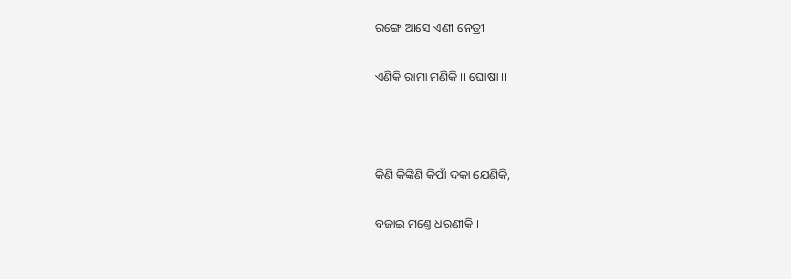ରଙ୍ଗେ ଆସେ ଏଣୀ ନେତ୍ରୀ

ଏଣିକି ରାମା ମଣିକି ।। ଘୋଷା ।।



କିଣି କିଙ୍କିଣି କିପାଁ ଦକା ଯେଣିକି,

ବଜାଇ ମଣ୍ତେ ଧରଣୀକି ।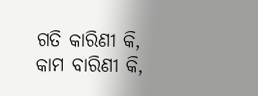ଗତି କାରିଣୀ କି, କାମ ବାରିଣୀ କି,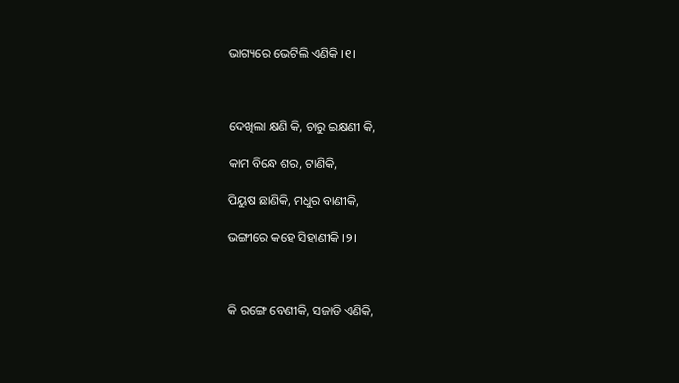ଭାଗ୍ୟରେ ଭେଟିଲି ଏଣିକି ।୧।



ଦେଖିଲା କ୍ଷଣି କି, ଚାରୁ ଇକ୍ଷଣୀ କି,

କାମ ବିନ୍ଧେ ଶର, ଟାଣିକି,

ପିୟୁଷ ଛାଣିକି, ମଧୁର ବାଣୀକି,

ଭଙ୍ଗୀରେ କହେ ସିହାଣୀକି ।୨।



କି ରଙ୍ଗେ ବେଣୀକି, ସଜାଡି ଏଣିକି,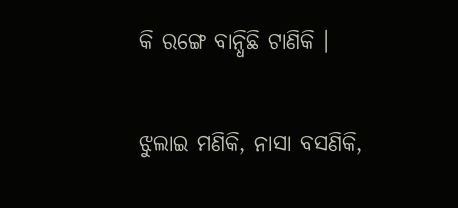କି ରଙ୍ଗେ ବାନ୍ଧିଛି ଟାଣିକି ।

ଝୁଲାଇ ମଣିକି, ନାସା ବସଣିକି,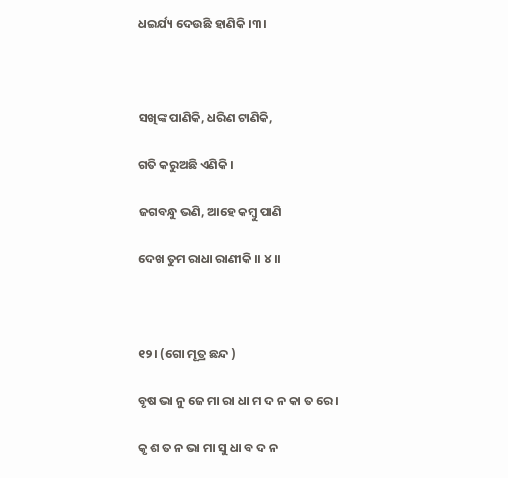ଧଇର୍ଯ୍ୟ ଦେଉଛି ହାଣିକି ।୩।



ସଖିଙ୍କ ପାଣିକି, ଧରିଣ ଟାଣିକି,

ଗତି କରୁଅଛି ଏଣିକି ।

ଜଗବନ୍ଧୁ ଭଣି, ଆହେ କମ୍ବୁ ପାଣି

ଦେଖ ତୁମ ରାଧା ରାଣୀକି ।। ୪।।



୧୨। (ଗୋ ମୂତ୍ର ଛନ୍ଦ )

ବୃଷ ଭା ନୁ ଜେ ମା ରା ଧା ମ ଦ ନ କା ତ ରେ ।

କୃ ଶ ତ ନ ଭା ମା ସୁ ଧା ବ ଦ ନ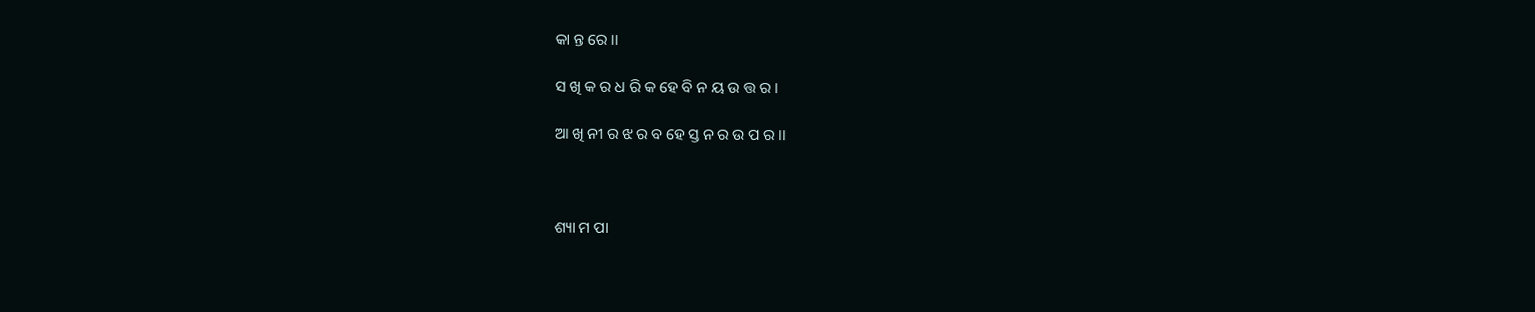କା ନ୍ତ ରେ ।।

ସ ଖି କ ର ଧ ରି କ ହେ ବି ନ ୟ ଉ ତ୍ତ ର ।

ଆ ଖି ନୀ ର ଝ ର ବ ହେ ସ୍ତ ନ ର ଉ ପ ର ।।



ଶ୍ୟା ମ ପା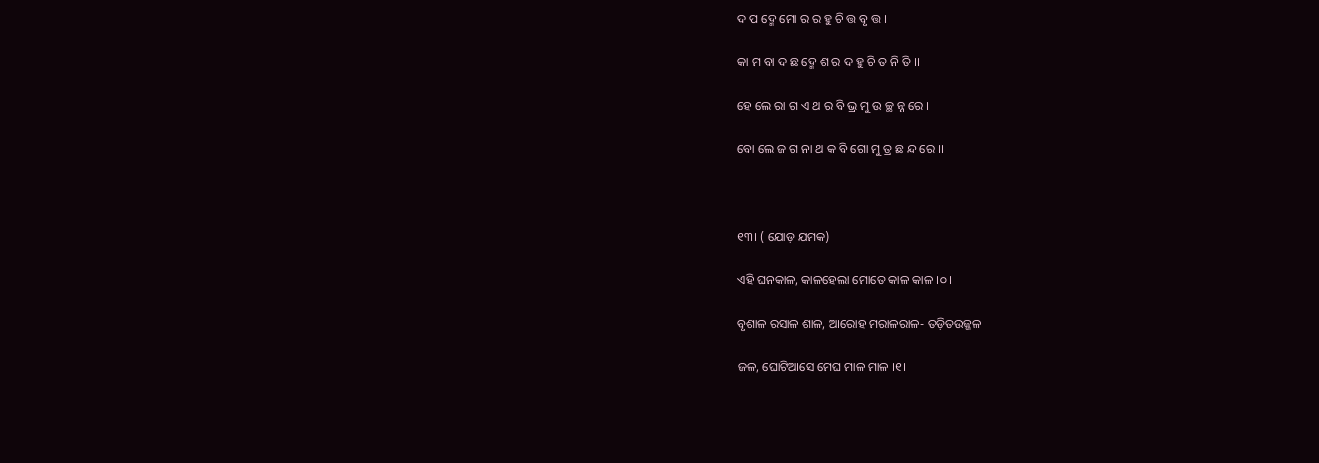ଦ ପ ଦ୍ମେ ମୋ ର ର ହୁ ଚି ତ୍ତ ବୃ ତ୍ତ ।

କା ମ ବା ଦ ଛ ଦ୍ମେ ଶ ର ଦ ହୁ ଚି ତ ନି ତି ।।

ହେ ଲେ ରା ଗ ଏ ଥ ର ବି ଭ୍ର ମୁ ଉ ଚ୍ଛ ନ୍ନ ରେ ।

ବୋ ଲେ ଜ ଗ ନା ଥ କ ବି ଗୋ ମୁ ତ୍ର ଛ ନ୍ଦ ରେ ।।



୧୩। ( ଯୋଡ଼ ଯମକ)

ଏହି ଘନକାଳ, କାଳହେଲା ମୋତେ କାଳ କାଳ ।୦।

ବୃଶାଳ ରସାଳ ଶାଳ, ଆରୋହ ମରାଳରାଳ- ତଡ଼ିତଉଜ୍ଜଳ

ଜଳ, ଘୋଟିଆସେ ମେଘ ମାଳ ମାଳ ।୧।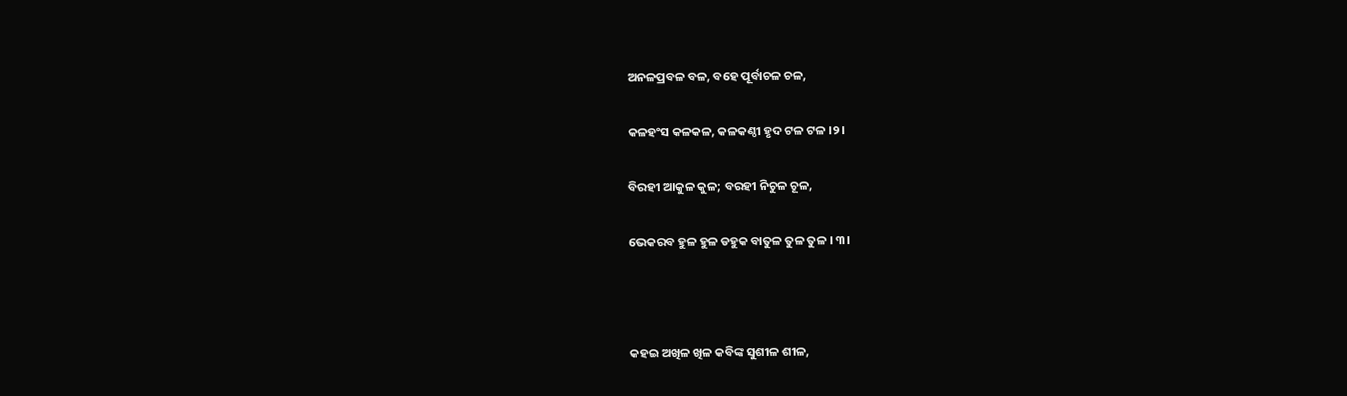ଅନଳପ୍ରବଳ ବଳ, ବହେ ପୂର୍ବାଚଳ ଚଳ,

କଳହଂସ କଳକଳ, କଳକଣ୍ଠୀ ହୃଦ ଟଳ ଟଳ ।୨।

ବିରହୀ ଆକୁଳ କୁଳ; ବରହୀ ନିଚୁଳ ଚୂଳ,

ଭେକରବ ହୁଳ ହୁଳ ଡହୁକ ବାତୁଳ ତୁଳ ତୁଳ । ୩।



କହଇ ଅଖିଳ ଖିଳ କବିଙ୍କ ସୁଶୀଳ ଶୀଳ,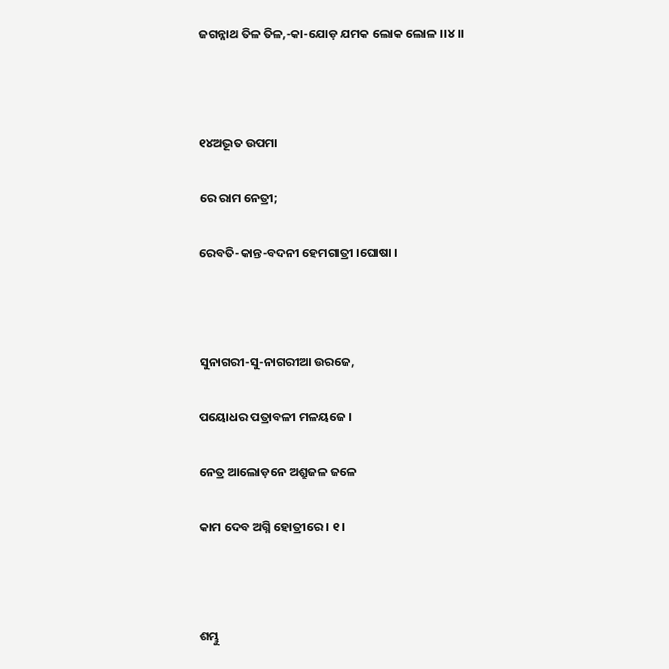ଜଗନ୍ନାଥ ତିଳ ତିଳ,-କା-ଯୋଡ଼ ଯମକ ଲୋକ ଲୋଳ ।।୪।।



୧୪ଅଦ୍ଭୂତ ଉପମା

ରେ ରାମ ନେତ୍ରୀ;

ରେବତି-କାନ୍ତ-ବଦନୀ ହେମଗାତ୍ରୀ ।ଘୋଷା ।



ସୁନାଗରୀ-ସୁ-ନାଗରୀଆ ଉରଜେ,

ପୟୋଧର ପତ୍ରାବଳୀ ମଳୟଜେ ।

ନେତ୍ର ଆଲୋଡ଼ନେ ଅଶ୍ରୁଜଳ ଜଳେ

କାମ ଦେବ ଅଗ୍ନି ହୋତ୍ରୀରେ । ୧।



ଶମ୍ଭୁ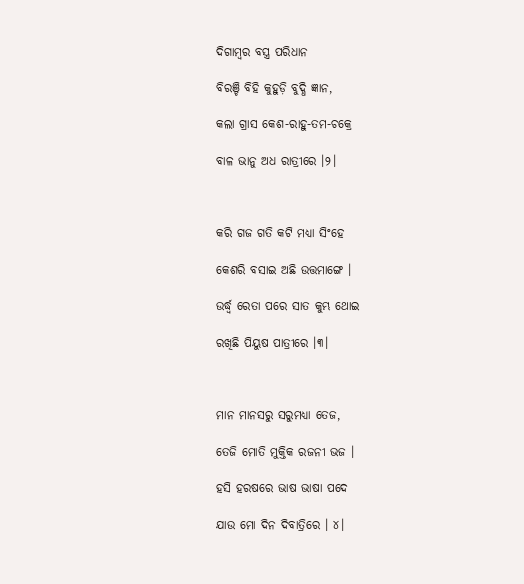ଦିଗାମ୍ବର ବସ୍ତ୍ର ପରିଧାନ

ବିରଞ୍ଚି ବିହି କୁହୁଡ଼ି ବୁଦ୍ଧି ଜ୍ଞାନ,

କଲା ଗ୍ରାସ କେଶ-ରାହୁ-ତମ-ଚକ୍ରେ

ବାଳ ଭାନୁ ଅଧ ରାତ୍ରୀରେ ।୨।



କରି ଗଜ ଗତି କଟି ମଧ୍ୟା ସିଂହେ

କେଶରି ବସାଇ ଅଛି ଉତ୍ତମାଙ୍ଗେ ।

ଉର୍ଦ୍ଧ୍ୱ ରେତା ପରେ ସାତ କୁମ୍ଭ ଥୋଇ

ରଖିଛି ପିୟୁଷ ପାତ୍ରୀରେ ।୩।



ମାନ ମାନସରୁ ସରୁମଧ୍ୟା ତେଜ,

ତେଜି ମୋତି ମୁକ୍ତିକ ରଜନୀ ଭଜ ।

ହସି ହରଷରେ ଭାଷ ଭାଷା ପଦେ

ଯାଉ ମୋ ଦିନ ଦିବାତ୍ରିରେ । ୪।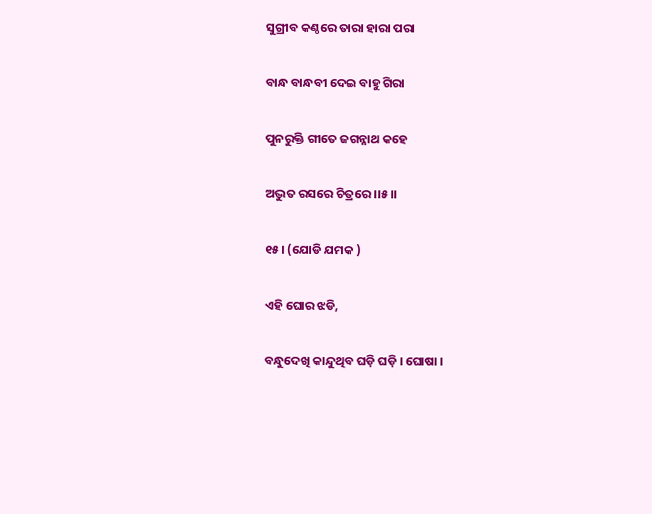ସୁଗ୍ରୀବ କଣ୍ଠରେ ତାରା ହାରା ପରା

ବାନ୍ଧ ବାନ୍ଧବୀ ଦେଇ ବାହୁ ଗିରା

ପୁନରୁକ୍ତି ଗୀତେ ଜଗନ୍ନାଥ କହେ

ଅଦ୍ଭୁତ ରସରେ ଚିତ୍ରରେ ।।୫।।

୧୫। (ଯୋଡି ଯମକ )

ଏହି ଘୋର ଝଡି,

ବନ୍ଧୁଦେଖି କାନ୍ଦୁଥିବ ଘଡ଼ି ଘଡ଼ି । ଘୋଷା ।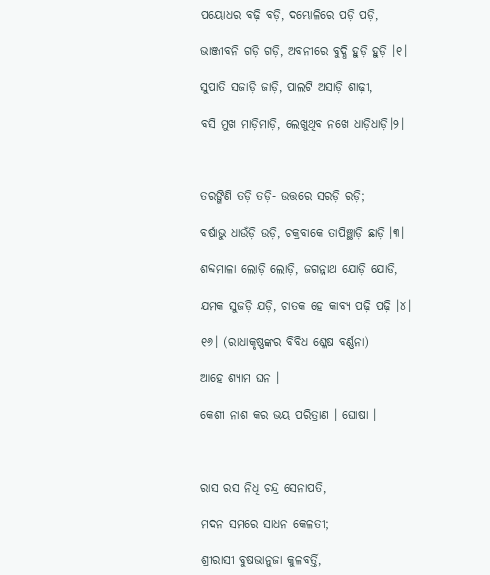ପୟୋଧର ବଢ଼ି ବଡ଼ି, ଦମ୍ଭୋଳିରେ ପଡ଼ି ପଡ଼ି,

ଭାଞ୍ଜୀବନି ଗଡ଼ି ଗଡ଼ି, ଅବନୀରେ ବୁଦ୍ଧି ହୁଡ଼ି ହୁଡ଼ି ।୧।

ସୁପାତି ସଜାଡ଼ି ଜାଡ଼ି, ପାଲଟି ଅସାଡ଼ି ଶାଢ଼ୀ,

ବସି ମୁଖ ମାଡ଼ିମାଡ଼ି, ଲେଖୁଥିବ ନଖେ ଧାଡ଼ିଧାଡ଼ି।୨।



ତରଙ୍ଗିଣି ତଡ଼ି ତଡ଼ି- ଉତ୍ତରେ ସରଡ଼ି ରଡ଼ି;

ବର୍ଷାଭୁ ଧାଉଁଡ଼ି ଉଡ଼ି, ଚକ୍ରବାକେ ତାପିଞ୍ଛାଡ଼ି ଛାଡ଼ି ।୩।

ଶବ୍ଦମାଳା ଲୋଡ଼ି ଲୋଡ଼ି, ଜଗନ୍ନାଥ ଯୋଡ଼ି ଯୋଡି,

ଯମକ ସୁଜଡ଼ି ଯଡ଼ି, ଚାତକ ହେ କାବ୍ୟ ପଢ଼ି ପଢ଼ି ।୪।

୧୬। (ରାଧାକୃଷ୍ଣଙ୍କର ବିବିଧ ଶ୍ଳେଷ ବର୍ଣ୍ଣନା)

ଆହେ ଶ୍ୟାମ ଘନ ।

କେଶୀ ନାଶ କର ଭୟ ପରିତ୍ରାଣ । ଘୋଷା ।



ରାସ ରସ ନିଧି ଚନ୍ଦ୍ର ସେନାପତି,

ମଦନ ସମରେ ସାଧନ କେଳତୀ;

ଶ୍ରୀରାସୀ ବୁଷଭାନୁଜା କୁଳବର୍ତ୍ତି,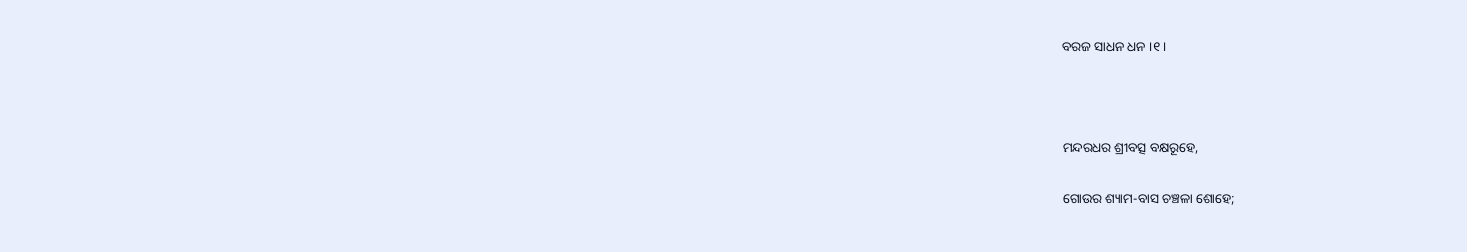ବରଜ ସାଧନ ଧନ ।୧।



ମନ୍ଦରଧର ଶ୍ରୀବତ୍ସ ବକ୍ଷରୂହେ,

ଗୋଉର ଶ୍ୟାମ-ବାସ ଚଞ୍ଚଳା ଶୋହେ;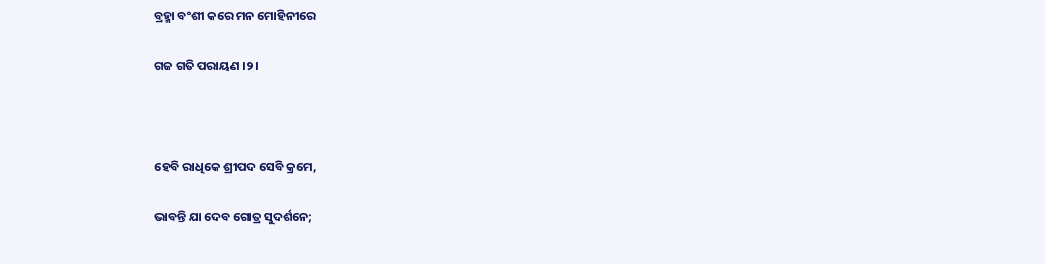ବ୍ରହ୍ମା ବଂଶୀ କରେ ମନ ମୋହିନୀରେ

ଗଜ ଗତି ପରାୟଣ ।୨।



ହେବି ରାଧିକେ ଶ୍ରୀପଦ ସେବି କ୍ରମେ,

ଭାବନ୍ତି ଯା ଦେବ ଗୋତ୍ର ସୁଦର୍ଶନେ;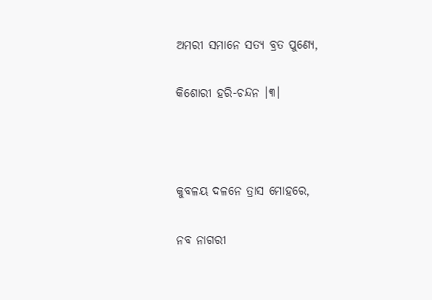ଅମରୀ ସମାନେ ସତ୍ୟ ବ୍ରତ ପୁଣ୍ୟେ,

କିଶୋରୀ ହରି-ଚନ୍ଦନ ।୩।



କୁବଳୟ ଦଳନେ ତ୍ରାସ ମୋହରେ,

ନବ ନାଗରୀ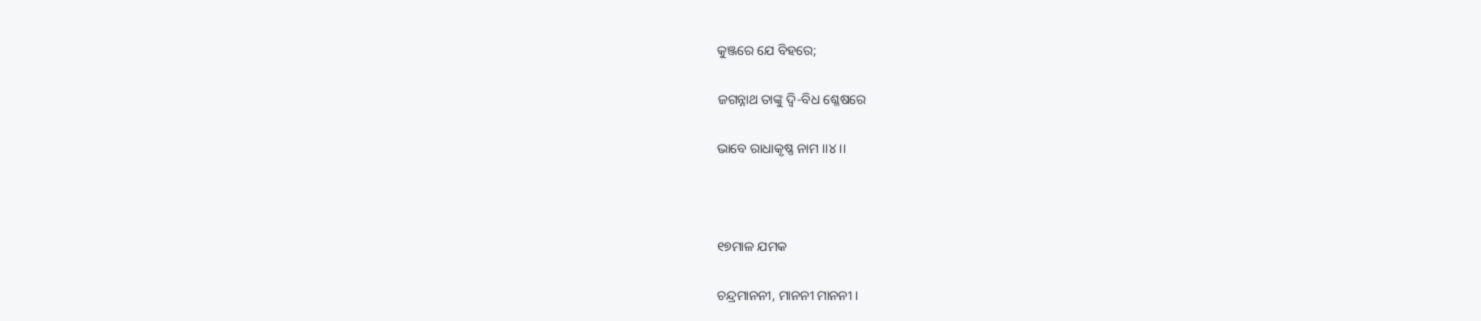କୁଞ୍ଜରେ ଯେ ବିହରେ;

ଜଗନ୍ନାଥ ତାଙ୍କୁ ଦ୍ୱି-ବିଧ ଶ୍ଳେଷରେ

ଭାବେ ରାଧାକୃଷ୍ଣ ନାମ ।।୪।।



୧୭ମାଳ ଯମକ

ଚନ୍ଦ୍ରମାନନୀ, ମାନନୀ ମାନନୀ ।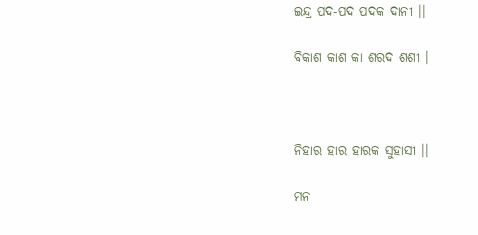ଇନ୍ଦ୍ର ପଦ-ପଦ ପଦକ ଦାନୀ ।।

ବିକାଶ କାଶ କା ଶରଦ ଶଶୀ ।



ନିହାର ହାର ହାରକ ସୁହାସୀ ।।

ମନ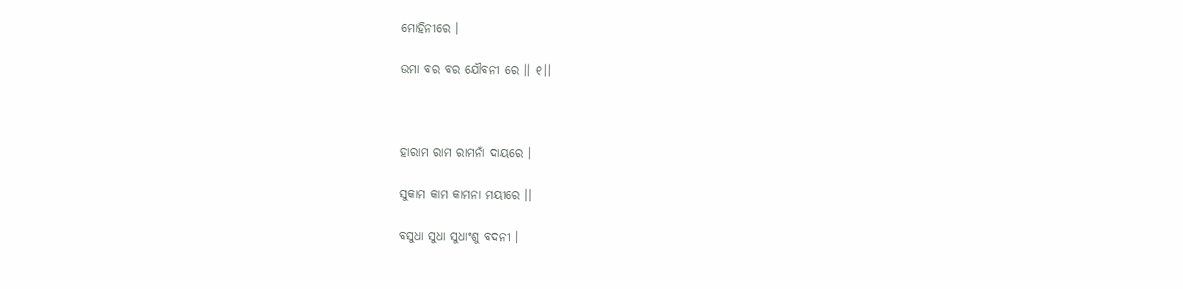ମୋହିନୀରେ ।

ଉମା ବର ବର ଯୌବନୀ ରେ ।। ୧।।



ହାରାମ ରାମ ରାମନାଁ ଦାୟରେ ।

ସୁକାମ କାମ କାମନା ମୟୀରେ ।।

ବସୁଧା ସୁଧା ସୁଧାଂଶୁ ବଦନୀ ।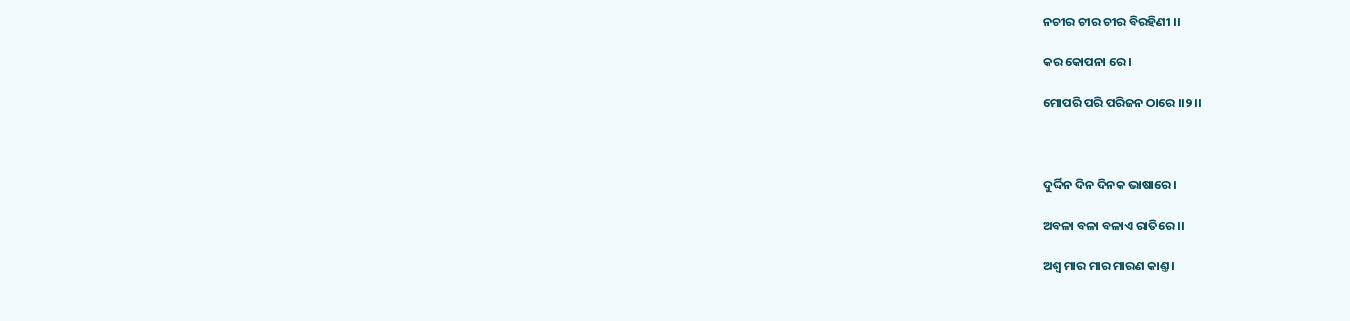ନଚୀର ଚୀର ଚୀର ବିରହିଣୀ ।।

କର କୋପନା ରେ ।

ମୋପରି ପରି ପରିଜନ ଠାରେ ।।୨।।



ଦୁର୍ଦ୍ଦିନ ଦିନ ଦିନକ ଭାଷାରେ ।

ଅବଳା ବଳା ବଳାଏ ରାତିରେ ।।

ଅଶ୍ୱ ମାର ମାର ମାରଣ କାଣ୍ତ ।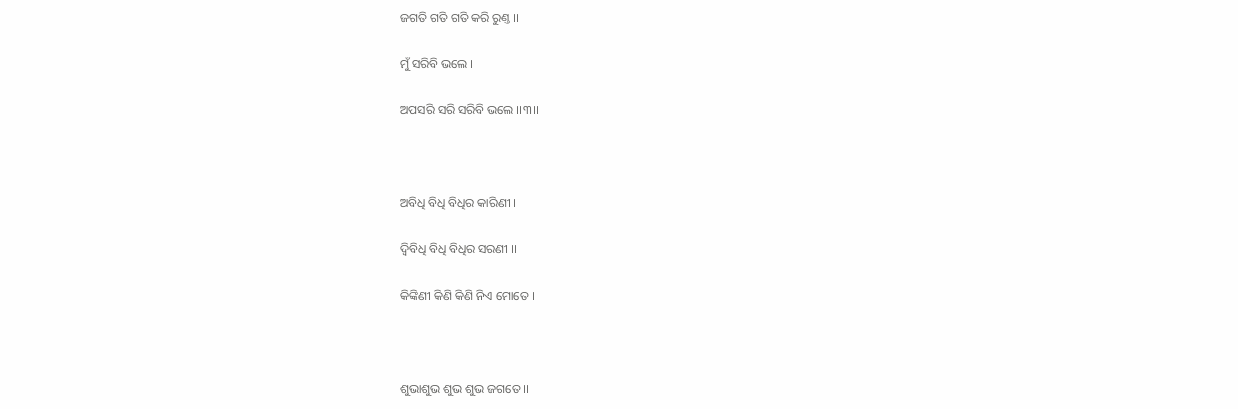ଜଗତି ଗତି ଗତି କରି ରୁଣ୍ତ ।।

ମୁଁ ସରିବି ଭଲେ ।

ଅପସରି ସରି ସରିବି ଭଲେ ।।୩।।



ଅବିଧି ବିଧି ବିଧିର କାରିଣୀ ।

ଦ୍ୱିବିଧି ବିଧି ବିଧିର ସରଣୀ ।।

କିଙ୍କିଣୀ କିଣି କିଣି ନିଏ ମୋତେ ।



ଶୁଭାଶୁଭ ଶୁଭ ଶୁଭ ଜଗତେ ।।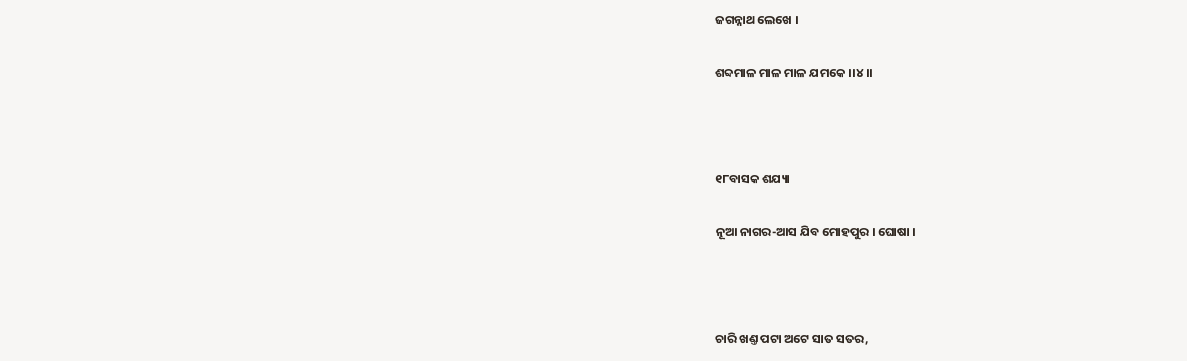ଜଗନ୍ନାଥ ଲେଖେ ।

ଶବ୍ଦମାଳ ମାଳ ମାଳ ଯମକେ ।।୪।।



୧୮ବାସକ ଶଯ୍ୟା

ନୂଆ ନାଗର-ଆସ ଯିବ ମୋହପୁର । ଘୋଷା ।



ଚାରି ଖଣ୍ତ ପଟା ଅଟେ ସାତ ସତର,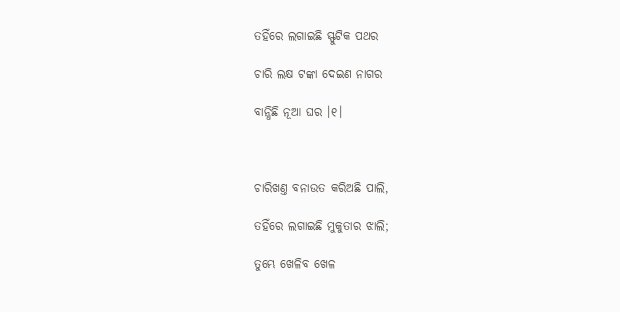ତହିଁରେ ଲଗାଇଛି ସ୍ଫୁଟିକ ପଥର

ଚାରି ଲକ୍ଷ ଟଙ୍କା ଦେଇଣ ନାଗର

ବାନ୍ଧିଛି ନୂଆ ଘର ।୧।



ଚାରିଖଣ୍ତ ବନାଉତ କରିଅଛି ପାଲି,

ତହିଁରେ ଲଗାଇଛି ମୁକୁତାର ଝାଲି;

ତୁମ୍ଭେ ଖେଳିବ ଖେଳ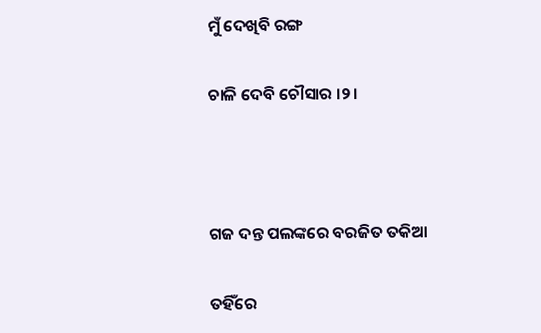ମୁଁ ଦେଖିବି ରଙ୍ଗ

ଚାଳି ଦେବି ଚୌସାର ।୨।



ଗଜ ଦନ୍ତ ପଲଙ୍କରେ ବରଜିତ ତକିଆ

ତହିଁରେ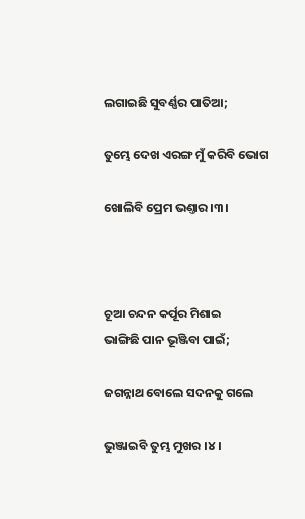ଲଗାଇଛି ସୁବର୍ଣ୍ଣର ପାତିଆ;

ତୁମ୍ଭେ ଦେଖ ଏରଙ୍ଗ ମୁଁ କରିବି ଭୋଗ

ଖୋଲିବି ପ୍ରେମ ଭଣ୍ତାର ।୩।



ଚୂଆ ଚନ୍ଦନ କର୍ପୂର ମିଶାଇ
ଭାଙ୍ଗିଛି ପାନ ଭୂଞ୍ଜିବା ପାଇଁ;

ଜଗନ୍ନାଥ ବୋଲେ ସଦନକୁ ଗଲେ

ଭୁଞ୍ଜାଇବି ତୁମ୍ଭ ମୁଖର ।୪।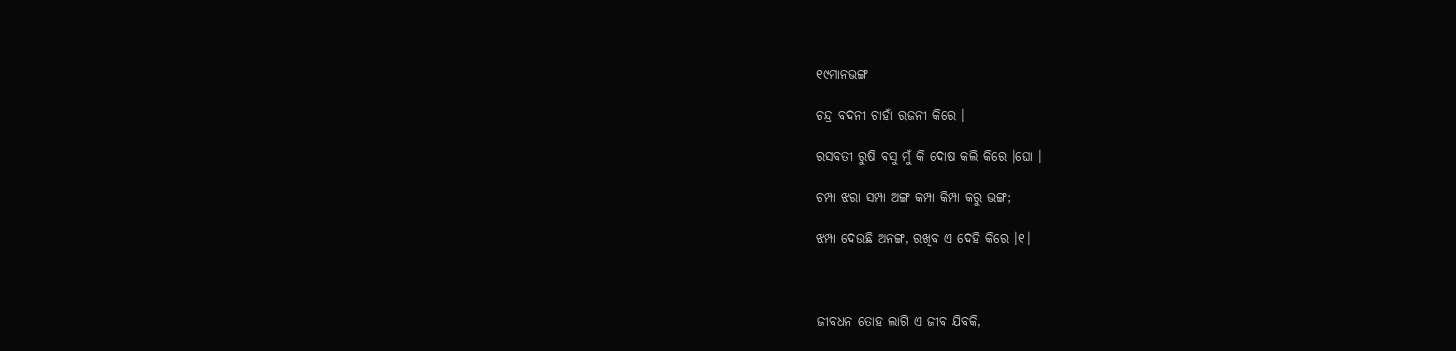୧୯ମାନଭଙ୍ଗ

ଚନ୍ଦ୍ର ବଦନୀ ଚାହାଁ ରଜନୀ କିରେ ।

ରସବତୀ ରୁଷି ବସୁ ମୁଁ କି ଦୋଷ କଲି କିରେ ।ଘୋ ।

ଚମ୍ପା ଝରା ସମ୍ପା ଅଙ୍ଗ କମ୍ପା କିମ୍ପା କରୁ ଭଙ୍ଗ;

ଝମ୍ପା ଦେଉଛି ଅନଙ୍ଗ, ରଖିବ ଏ ଦେହି କିରେ ।୧।



ଜୀବଧନ ତୋହ ଲାଗି ଏ ଜୀବ ଯିବକି,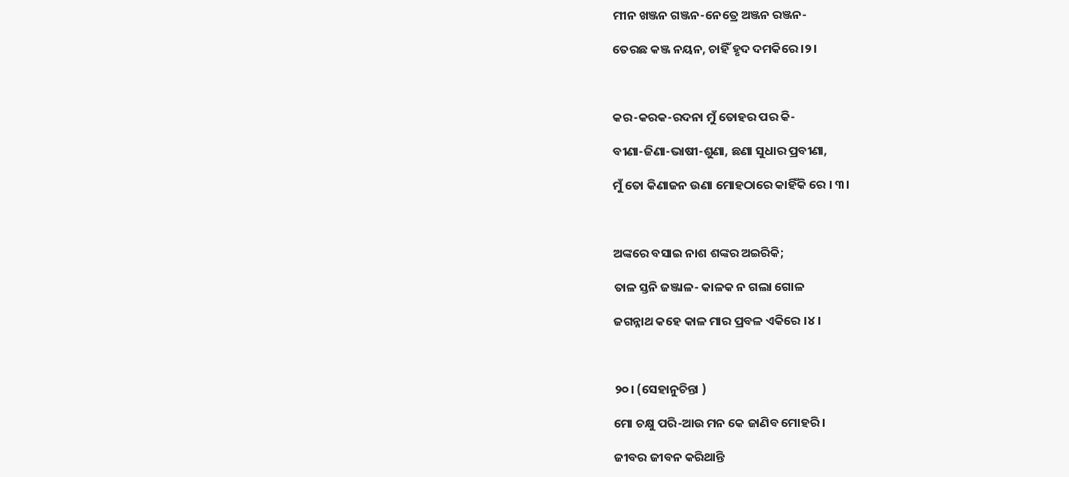ମୀନ ଖଞ୍ଜନ ଗଞ୍ଜନ-ନେତ୍ରେ ଅଞ୍ଜନ ରଞ୍ଜନ-

ତେରଛ କଞ୍ଜ ନୟନ, ଚାହିଁ ହୃଦ ଦମକିରେ ।୨।



କର-କରକ-ରଦନା ମୁଁ ତୋହର ପର କି-

ବୀଣା-ଜିଣା-ଭାଷୀ-ଶୁଣା, ଛଣା ସୁଧାର ପ୍ରବୀଣା,

ମୁଁ ତୋ କିଣାଜନ ଉଣା ମୋହଠାରେ କାହିଁକି ରେ । ୩।



ଅଙ୍କରେ ବସାଇ ନାଶ ଶଙ୍କର ଅଇରିକି;

ତାଳ ସ୍ତନି ଜଞ୍ଜାଳ- କାଳକ ନ ଗଲା ଗୋଳ

ଜଗନ୍ନାଥ କହେ କାଳ ମାର ପ୍ରବଳ ଏକିରେ ।୪।



୨୦। (ସେହାନୁଚିନ୍ତା )

ମୋ ଚକ୍ଷୁ ପରି-ଆଉ ମନ କେ ଜାଣିବ ମୋହରି ।

ଜୀବର ଜୀବନ କରିଥାନ୍ତି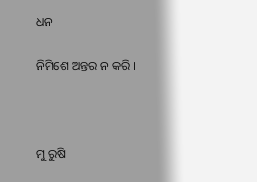ଧନ

ନିମିଶେ ଅନ୍ତର ନ କରି ।



ମୁ ରୁଷି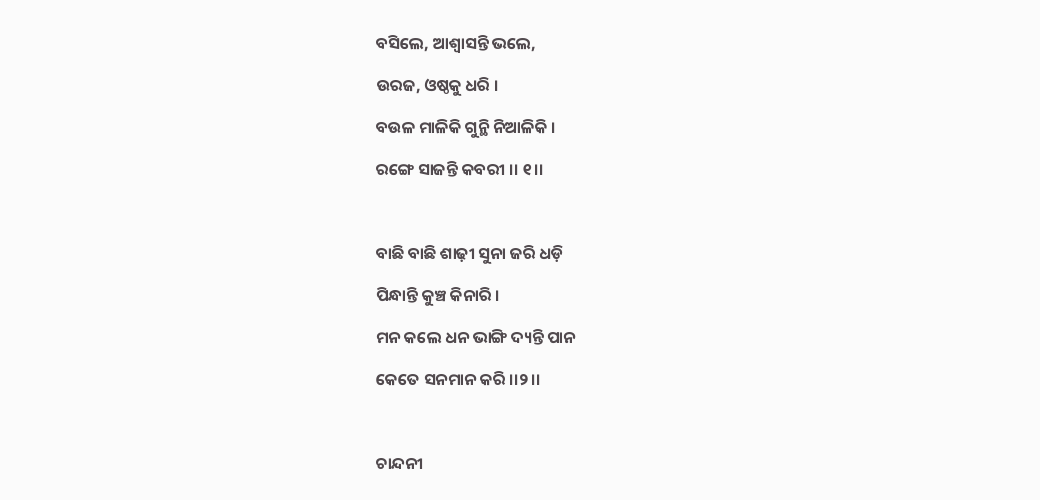ବସିଲେ, ଆଶ୍ୱାସନ୍ତି ଭଲେ,

ଉରଜ, ଓଷ୍ଠକୁ ଧରି ।

ବଉଳ ମାଳିକି ଗୁନ୍ଥି ନିଆଳିକି ।

ରଙ୍ଗେ ସାଜନ୍ତି କବରୀ ।। ୧।।



ବାଛି ବାଛି ଶାଢ଼ୀ ସୁନା ଜରି ଧଡ଼ି

ପିନ୍ଧାନ୍ତି କୁଞ୍ଚ କିନାରି ।

ମନ କଲେ ଧନ ଭାଙ୍ଗି ଦ୍ୟନ୍ତି ପାନ

କେତେ ସନମାନ କରି ।।୨।।



ଚାନ୍ଦନୀ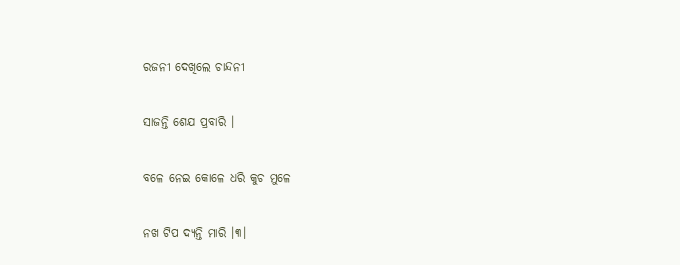ରଜନୀ ଦେଖିଲେ ଚାନ୍ଦନୀ

ସାଜନ୍ତି ଶେଯ ପ୍ରବାରି ।

ବଳେ ନେଇ କୋଳେ ଧରି କୁଚ ମୁଳେ

ନଖ ଟିପ ଦ୍ୟନ୍ତି ମାରି ।୩।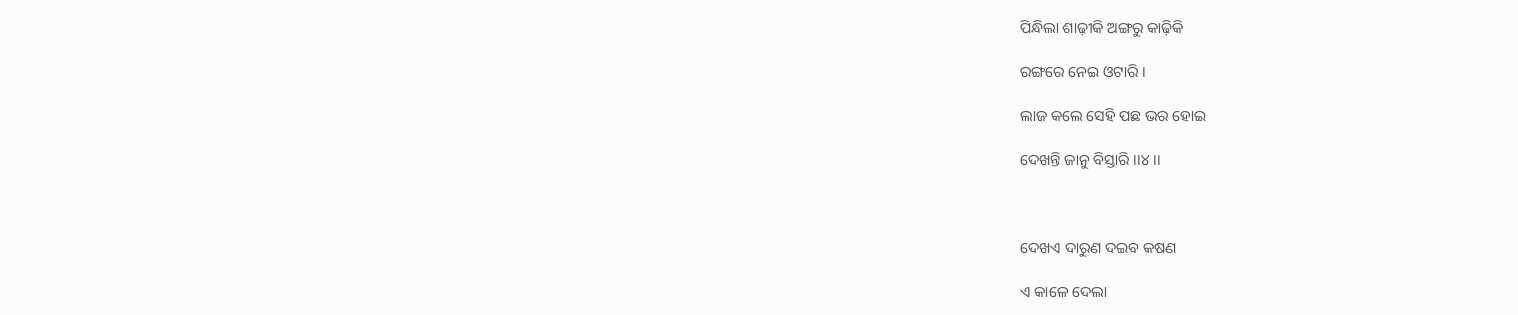ପିନ୍ଧିଲା ଶାଢ଼ୀକି ଅଙ୍ଗରୁ କାଢ଼ିକି

ରଙ୍ଗରେ ନେଇ ଓଟାରି ।

ଲାଜ କଲେ ସେହି ପଛ ଭର ହୋଇ

ଦେଖନ୍ତି ଜାନୁ ବିସ୍ତାରି ।।୪।।



ଦେଖଏ ଦାରୁଣ ଦଇବ କଷଣ

ଏ କାଳେ ଦେଲା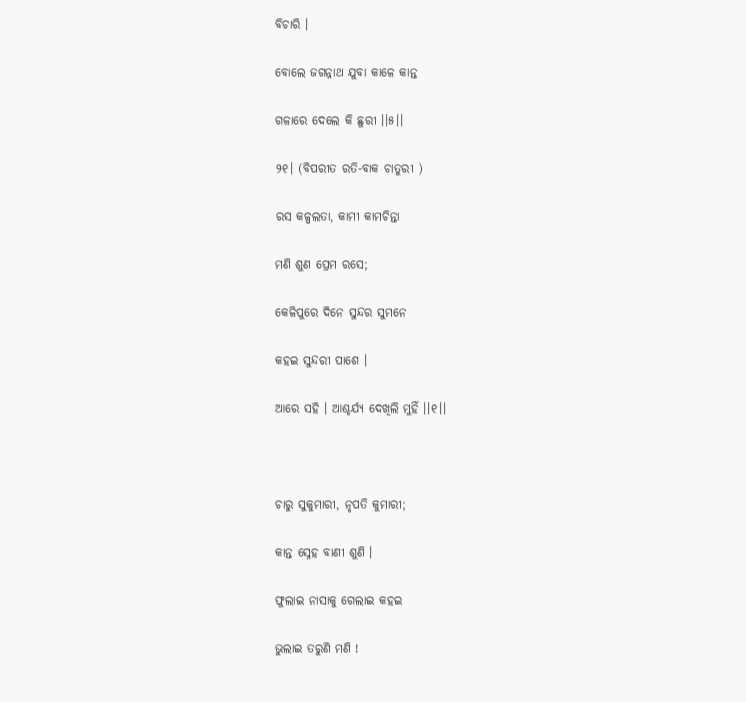ବିଚାରି ।

ବୋଲେ ଜଗନ୍ନାଥ ଯୁବା କାଳେ କାନ୍ତ

ଗଳାରେ ଦେଲେ କି ଛୁରୀ ।।୫।।

୨୧। (ବିପରୀତ ରତି-ବାକ ଚାତୁରୀ )

ରସ କଳ୍ପଲତା, କାମୀ କାମଚିନ୍ତା

ମଣି ଶୁଣ ପ୍ରେମ ରସେ;

କେଳିପୁରେ ଦିନେ ସୁନ୍ଦର ସୁମନେ

କହଇ ସୁନ୍ଦରୀ ପାଶେ ।

ଆରେ ସହି । ଆଶ୍ଚର୍ଯ୍ୟ ଦେଖିଲି ମୁହିଁ ।।୧।।



ଚାରୁ ସୁକୁମାରୀ, ନୃପତି କୁମାରୀ;

କାନ୍ତ ସ୍ନେହ ବାଣୀ ଶୁଣି ।

ଫୁଲାଇ ନାସାକୁ ଗେଲାଇ କହଇ

ଭୁଲାଇ ତରୁଣି ମଣି !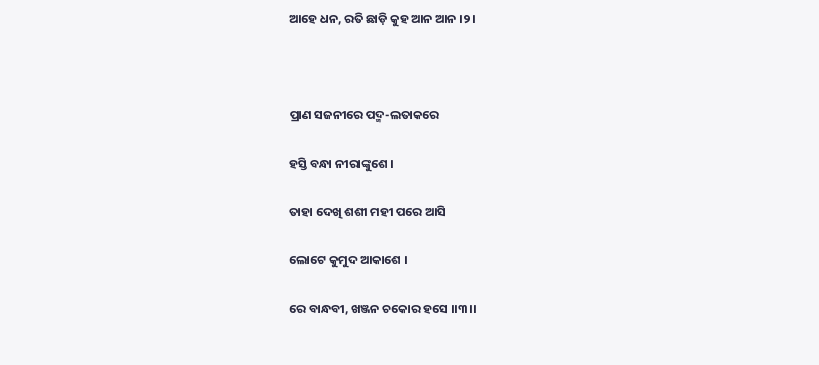ଆହେ ଧନ, ରତି ଛାଡ଼ି କୁହ ଆନ ଆନ ।୨।



ପ୍ରାଣ ସଜନୀରେ ପଦ୍ମ-ଲତାକରେ

ହସ୍ତି ବନ୍ଧା ନୀରାଙ୍କୁଶେ ।

ତାହା ଦେଖି ଶଶୀ ମହୀ ପରେ ଆସି

ଲୋଟେ କୁମୁଦ ଆକାଶେ ।

ରେ ବାନ୍ଧବୀ, ଖଞ୍ଜନ ଚକୋର ହସେ ।।୩।।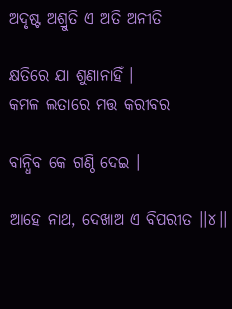ଅଦୃଷ୍ଟ ଅଶ୍ରୁତି ଏ ଅତି ଅନୀତି

କ୍ଷତିରେ ଯା ଶୁଣାନାହିଁ ।
କମଳ ଲତାରେ ମତ୍ତ କରୀବର

ବାନ୍ଧିବ କେ ଗଣ୍ଠି ଦେଇ ।

ଆହେ ନାଥ, ଦେଖାଅ ଏ ବିପରୀତ ।।୪।।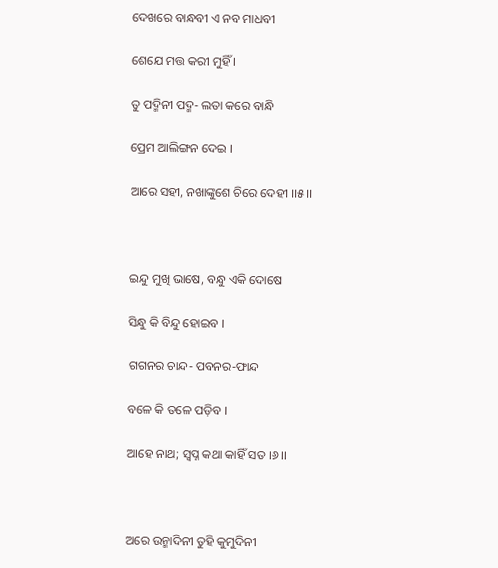ଦେଖରେ ବାନ୍ଧବୀ ଏ ନବ ମାଧବୀ

ଶେଯେ ମତ୍ତ କରୀ ମୁହିଁ ।

ତୁ ପଦ୍ମିନୀ ପଦ୍ମ- ଲତା କରେ ବାନ୍ଧି

ପ୍ରେମ ଆଲିଙ୍ଗନ ଦେଇ ।

ଆରେ ସହୀ, ନଖାଙ୍କୁଶେ ଚିରେ ଦେହୀ ।।୫।।



ଇନ୍ଦୁ ମୁଖି ଭାଷେ, ବନ୍ଧୁ ଏକି ଦୋଷେ

ସିନ୍ଧୁ କି ବିନ୍ଦୁ ହୋଇବ ।

ଗଗନର ଚାନ୍ଦ- ପବନର-ଫାନ୍ଦ

ବଳେ କି ତଳେ ପଡ଼ିବ ।

ଆହେ ନାଥ; ସ୍ୱପ୍ନ କଥା କାହିଁ ସତ ।୬।।



ଅରେ ଉନ୍ମାଦିନୀ ତୁହି କୁମୁଦିନୀ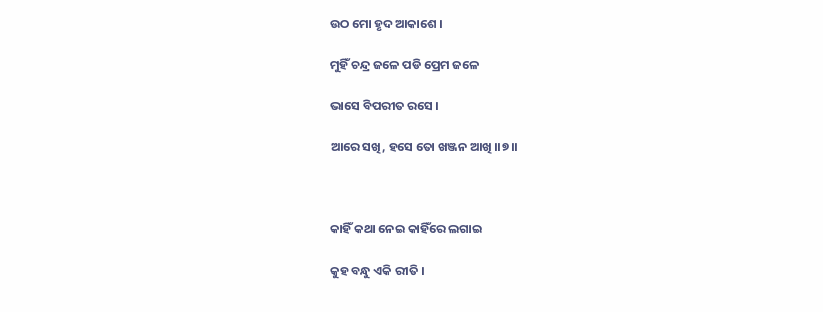ଉଠ ମୋ ହୃଦ ଆକାଶେ ।

ମୁହିଁ ଚନ୍ଦ୍ର ଜଳେ ପଡି ପ୍ରେମ ଜଳେ

ଭାସେ ବିପରୀତ ରସେ ।

ଆରେ ସଖି, ହସେ ତୋ ଖଞ୍ଜନ ଆଖି ।।୭।।



କାହିଁ କଥା ନେଇ କାହିଁରେ ଲଗାଇ

କୁହ ବନ୍ଧୁ ଏକି ରୀତି ।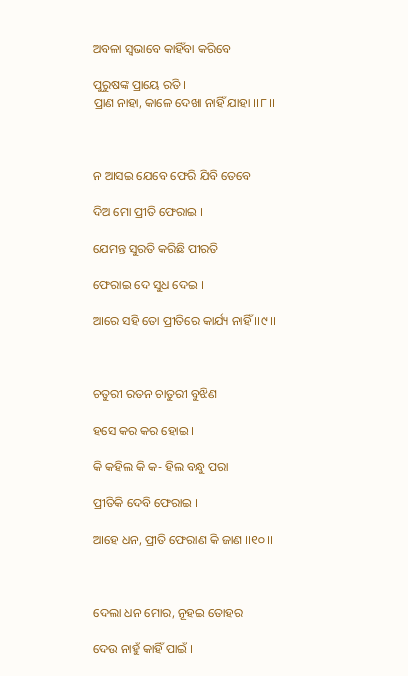ଅବଳା ସ୍ୱଭାବେ କାହିଁବା କରିବେ

ପୁରୁଷଙ୍କ ପ୍ରାୟେ ରତି ।
ପ୍ରାଣ ନାହା, କାଳେ ଦେଖା ନାହିଁ ଯାହା ।।୮।।



ନ ଆସଇ ଯେବେ ଫେରି ଯିବି ତେବେ

ଦିଅ ମୋ ପ୍ରୀତି ଫେରାଇ ।

ଯେମନ୍ତ ସୁରତି କରିଛି ପୀରତି

ଫେରାଇ ଦେ ସୁଧ ଦେଇ ।

ଆରେ ସହି ତୋ ପ୍ରୀତିରେ କାର୍ଯ୍ୟ ନାହିଁ ।।୯।।



ଚତୁରୀ ରତନ ଚାତୁରୀ ବୁଝିଣ

ହସେ କର କର ହୋଇ ।

କି କହିଲ କି କ- ହିଲ ବନ୍ଧୁ ପରା

ପ୍ରୀତିକି ଦେବି ଫେରାଇ ।

ଆହେ ଧନ, ପ୍ରୀତି ଫେରାଣ କି ଜାଣ ।।୧୦।।



ଦେଲା ଧନ ମୋର, ନୂହଇ ତୋହର

ଦେଉ ନାହୁଁ କାହିଁ ପାଇଁ ।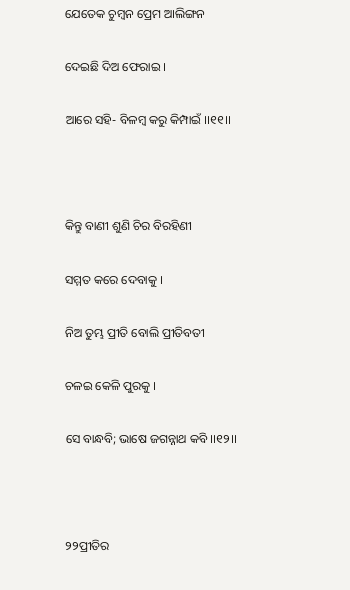ଯେତେକ ଚୁମ୍ବନ ପ୍ରେମ ଆଲିଙ୍ଗନ

ଦେଇଛି ଦିଅ ଫେରାଇ ।

ଆରେ ସହି- ବିଳମ୍ବ କରୁ କିମ୍ପାଇଁ ।।୧୧।।



କିନ୍ତୁ ବାଣୀ ଶୁଣି ଚିର ବିରହିଣୀ

ସମ୍ମତ କରେ ଦେବାକୁ ।

ନିଅ ତୁମ୍ଭ ପ୍ରୀତି ବୋଲି ପ୍ରୀତିବତୀ

ଚଳଇ କେଳି ପୁରକୁ ।

ସେ ବାନ୍ଧବି; ଭାଷେ ଜଗନ୍ନାଥ କବି ।।୧୨।।



୨୨ପ୍ରୀତିର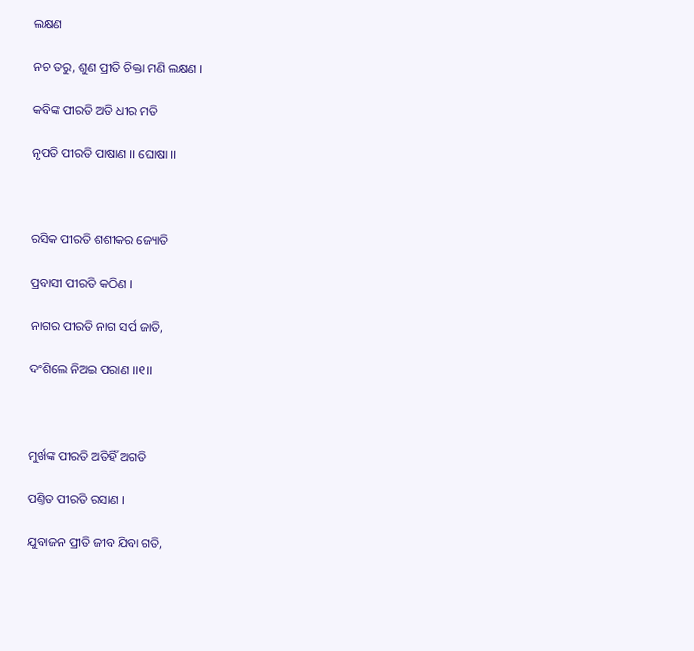ଲକ୍ଷଣ

ନଚ ତରୁ, ଶୁଣ ପ୍ରୀତି ଚିକ୍ତା ମଣି ଲକ୍ଷଣ ।

କବିଙ୍କ ପୀରତି ଅତି ଧୀର ମତି

ନୃପତି ପୀରତି ପାଷାଣ ।। ଘୋଷା ।।



ରସିକ ପୀରତି ଶଶୀକର ଜ୍ୟୋତି

ପ୍ରବାସୀ ପୀରତି କଠିଣ ।

ନାଗର ପୀରତି ନାଗ ସର୍ପ ଜାତି,

ଦଂଶିଲେ ନିଅଇ ପରାଣ ।।୧।।



ମୁର୍ଖଙ୍କ ପୀରତି ଅତିହିଁ ଅଗତି

ପଣ୍ତିତ ପୀରତି ରସାଣ ।

ଯୁବାଜନ ପ୍ରୀତି ଜୀବ ଯିବା ଗତି,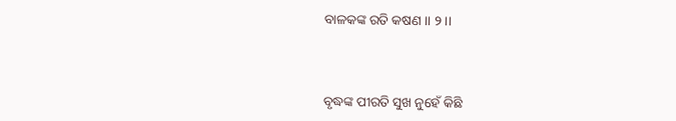ବାଳକଙ୍କ ରତି କଷଣ ।। ୨।।



ବୃଦ୍ଧଙ୍କ ପୀରତି ସୁଖ ନୁହେଁ କିଛି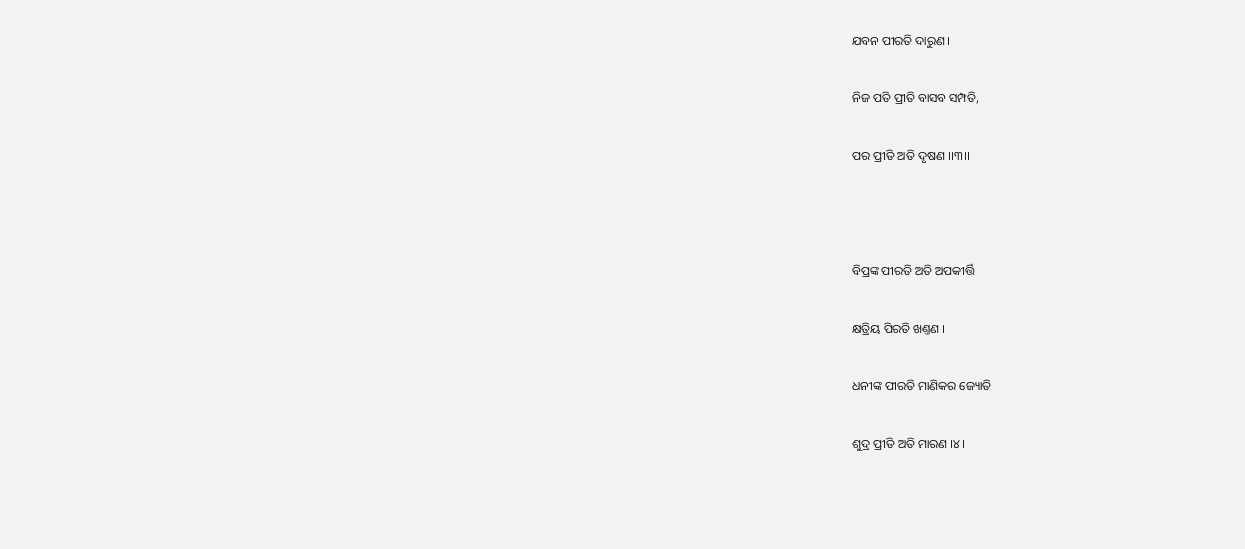ଯବନ ପୀରତି ଦାରୁଣ ।

ନିଜ ପତି ପ୍ରୀତି ବାସବ ସମ୍ପତି,

ପର ପ୍ରୀତି ଅତି ଦୃଷଣ ।।୩।।



ବିପ୍ରଙ୍କ ପୀରତି ଅତି ଅପକୀର୍ତ୍ତି

କ୍ଷତ୍ରିୟ ପିରତି ଖଣ୍ତଣ ।

ଧନୀଙ୍କ ପୀରତି ମାଣିକର ଜ୍ୟୋତି

ଶୁଦ୍ର ପ୍ରୀତି ଅତି ମାରଣ ।୪।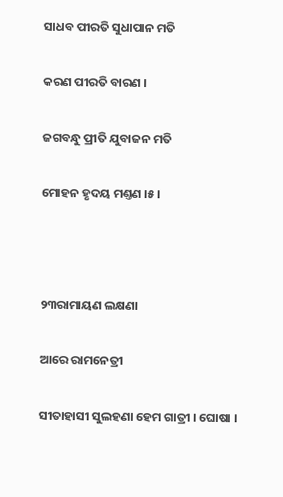ସାଧବ ପୀରତି ସୁଧାପାନ ମତି

କରଣ ପୀରତି ବାରଣ ।

ଜଗବନ୍ଧୁ ପ୍ରୀତି ଯୁବାଜନ ମତି

ମୋହନ ହୃଦୟ ମଣ୍ତଣ ।୫।



୨୩ରାମାୟଣ ଲକ୍ଷଣା

ଆରେ ରାମନେତ୍ରୀ

ସୀତାହାସୀ ସୁଲହଣା ହେମ ଗାତ୍ରୀ । ଘୋଷା ।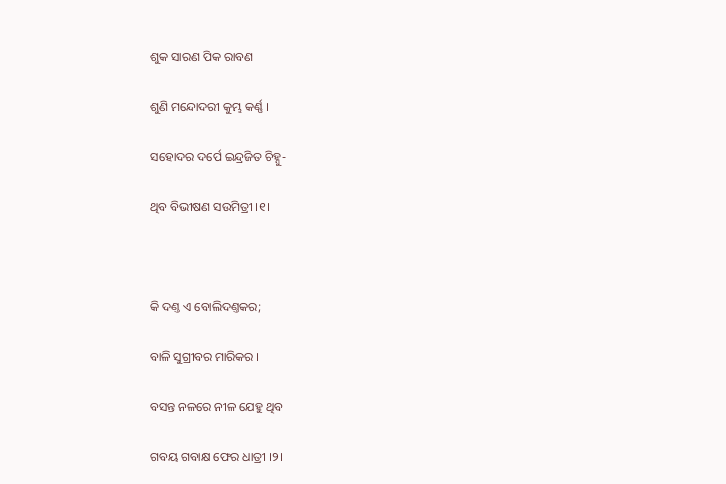ଶୁକ ସାରଣ ପିକ ରାବଣ

ଶୁଣି ମନ୍ଦୋଦରୀ କୁମ୍ଭ କର୍ଣ୍ଣ ।

ସହୋଦର ଦର୍ପେ ଇନ୍ଦ୍ରଜିତ ଚିହ୍ନୁ-

ଥିବ ବିଭୀଷଣ ସଉମିତ୍ରୀ ।୧।



କି ଦଣ୍ତ ଏ ବୋଲିଦଣ୍ତକର;

ବାଳି ସୁଗ୍ରୀବର ମାରିକର ।

ବସନ୍ତ ନଳରେ ନୀଳ ଯେହୁ ଥିବ

ଗବୟ ଗବାକ୍ଷ ଫେର ଧାତ୍ରୀ ।୨।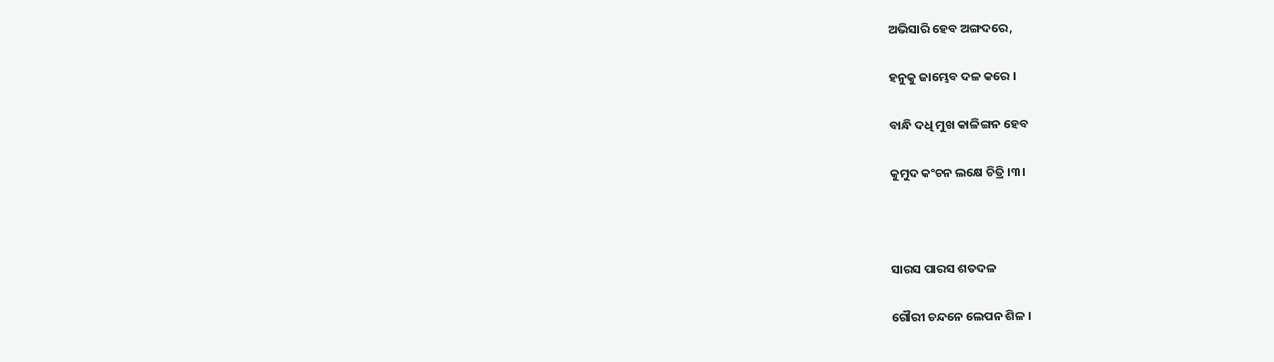ଅଭିସାରି ହେବ ଅଙ୍ଗଦରେ,

ହନୁକୁ ଜାମ୍ଭେବ ଦଳ କରେ ।

ବାନ୍ଧି ଦଧି ମୁଖ କାଳିଙ୍ଗନ ହେବ

କୁମୁଦ କଂଚନ ଲକ୍ଷେ ଚିତ୍ରି ।୩।



ସାରସ ପାରସ ଶତଦଳ

ଗୌରୀ ଚନ୍ଦନେ ଲେପନ ଶିଳ ।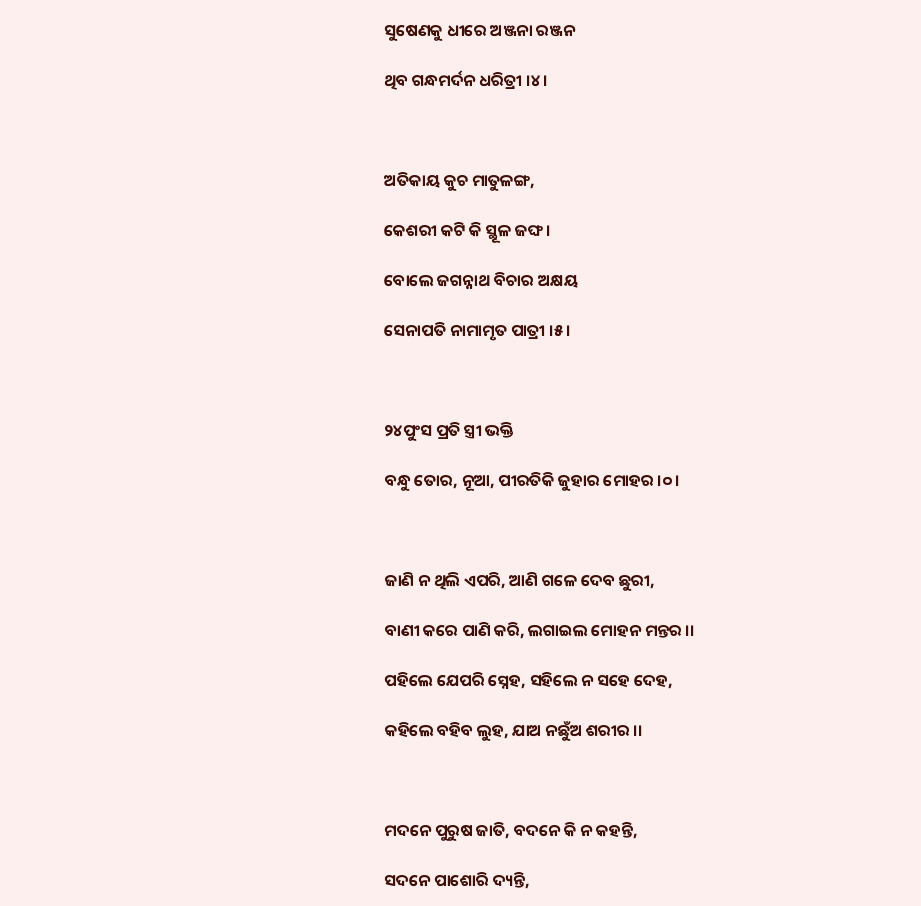ସୁଷେଣକୁ ଧୀରେ ଅଞ୍ଜନା ରଞ୍ଜନ

ଥିବ ଗନ୍ଧମର୍ଦନ ଧରିତ୍ରୀ ।୪।



ଅତିକାୟ କୁଚ ମାତୁଳଙ୍ଗ,

କେଶରୀ କଟି କି ସ୍ଥୂଳ ଜଙ୍ଘ ।

ବୋଲେ ଜଗନ୍ନାଥ ବିଚାର ଅକ୍ଷୟ

ସେନାପତି ନାମାମୃତ ପାତ୍ରୀ ।୫।



୨୪ପୁଂସ ପ୍ରତି ସ୍ତ୍ରୀ ଭକ୍ତି

ବନ୍ଧୁ ତୋର, ନୂଆ, ପୀରତିକି ଜୁହାର ମୋହର ।୦।



ଜାଣି ନ ଥିଲି ଏପରି, ଆଣି ଗଳେ ଦେବ ଛୁରୀ,

ବାଣୀ କରେ ପାଣି କରି, ଲଗାଇଲ ମୋହନ ମନ୍ତର ।।

ପହିଲେ ଯେପରି ସ୍ନେହ, ସହିଲେ ନ ସହେ ଦେହ,

କହିଲେ ବହିବ ଲୁହ, ଯାଅ ନଛୁଁଅ ଶରୀର ।।



ମଦନେ ପୁରୁଷ ଜାତି, ବଦନେ କି ନ କହନ୍ତି,

ସଦନେ ପାଶୋରି ଦ୍ୟନ୍ତି,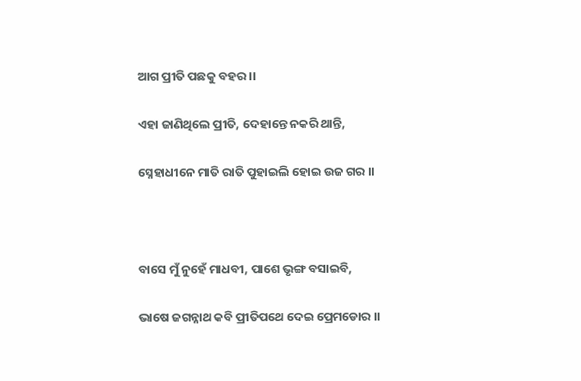ଆଗ ପ୍ରୀତି ପଛକୁ ବହର ।।

ଏହା ଜାଣିଥିଲେ ପ୍ରୀତି, ଦେହାନ୍ତେ ନକରି ଥାନ୍ତି,

ସ୍ନେହାଧୀନେ ମାତି ରାତି ପୁହାଇଲି ହୋଇ ଉଜ ଗର ।।



ବାସେ ମୁଁ ନୁହେଁ ମାଧବୀ, ପାଶେ ଭୃଙ୍ଗ ବସାଇବି,

ଭାଷେ ଜଗନ୍ନାଥ କବି ପ୍ରୀତିପଥେ ଦେଇ ପ୍ରେମଡୋର ।।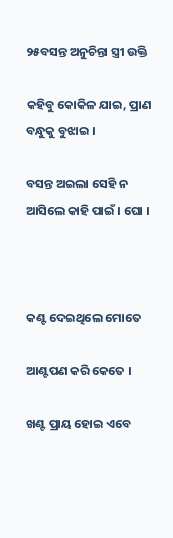୨୫ବସନ୍ତ ଅନୁଚିନ୍ତା ସ୍ତ୍ରୀ ଉକ୍ତି

କହିବୁ କୋକିଳ ଯାଇ, ପ୍ରାଣ ବନ୍ଧୁକୁ ବୁଝାଇ ।

ବସନ୍ତ ଅଇଲା ସେହି ନ ଆସିଲେ କାହି ପାଇଁ । ଘୋ ।



କଣ୍ଟ ଦେଇଥିଲେ ମୋତେ

ଆଣ୍ଟପଣ କରି କେତେ ।

ଖଣ୍ଟ ପ୍ରାୟ ହୋଇ ଏବେ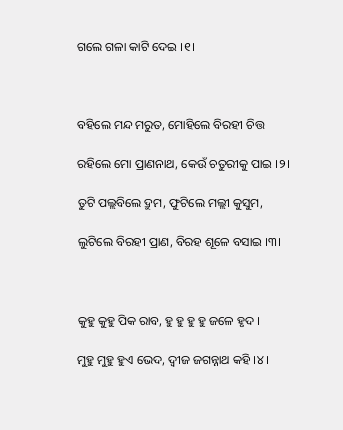ଗଲେ ଗଳା କାଟି ଦେଇ ।୧।



ବହିଲେ ମନ୍ଦ ମରୁତ, ମୋହିଲେ ବିରହୀ ଚିତ୍ତ

ରହିଲେ ମୋ ପ୍ରାଣନାଥ, କେଉଁ ଚତୁରୀକୁ ପାଇ ।୨।

ତୁଟି ପଲ୍ଲବିଲେ ଦ୍ରୁମ, ଫୁଟିଲେ ମଲ୍ଲୀ କୁସୁମ,

ଲୁଟିଲେ ବିରହୀ ପ୍ରାଣ, ବିରହ ଶୂଳେ ବସାଇ ।୩।



କୁହୁ କୁହୁ ପିକ ରାବ, ହୁ ହୁ ହୁ ହୁ ଜଳେ ହୃଦ ।

ମୁହୁ ମୁହୁ ହୁଏ ଭେଦ, ଦ୍ୱୀଜ ଜଗନ୍ନାଥ କହି ।୪।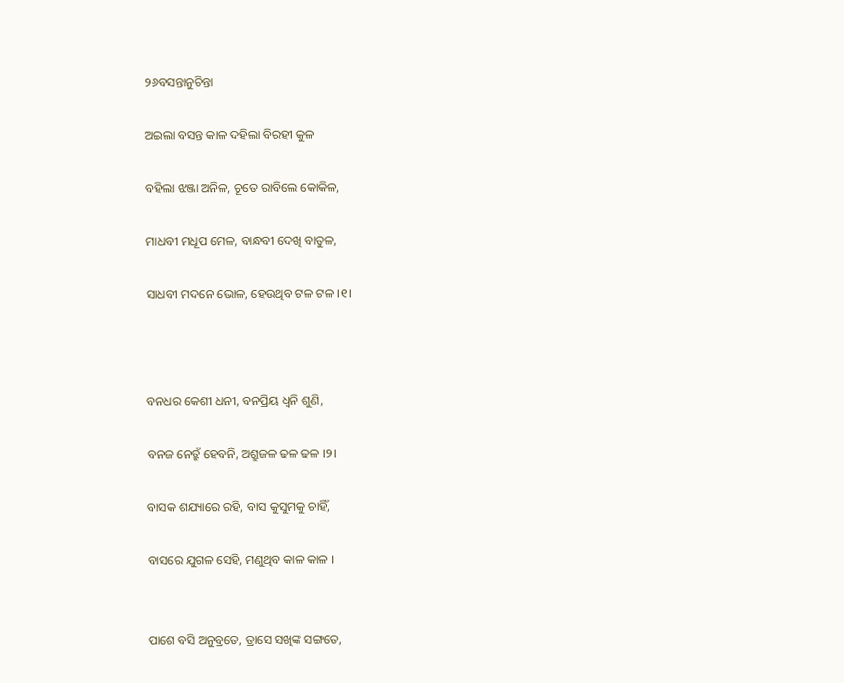୨୬ବସନ୍ତାନୁଚିନ୍ତା

ଅଇଲା ବସନ୍ତ କାଳ ଦହିଲା ବିରହୀ କୁଳ

ବହିଲା ଝଞ୍ଜା ଅନିଳ, ଚୂତେ ରାବିଲେ କୋକିଳ,

ମାଧବୀ ମଧୂପ ମେଳ, ବାନ୍ଧବୀ ଦେଖି ବାତୁଳ,

ସାଧବୀ ମଦନେ ଭୋଳ, ହେଉଥିବ ଟଳ ଟଳ ।୧।



ବନଧର କେଶୀ ଧନୀ, ବନପ୍ରିୟ ଧ୍ୱନି ଶୁଣି,

ବନଜ ନେତ୍ରୁଁ ହେବନି, ଅଶ୍ରୁଜଳ ଢଳ ଢଳ ।୨।

ବାସକ ଶଯ୍ୟାରେ ରହି, ବାସ କୁସୁମକୁ ଚାହିଁ,

ବାସରେ ଯୁଗଳ ସେହି, ମଣୁଥିବ କାଳ କାଳ ।


ପାଶେ ବସି ଅନୁବ୍ରତେ, ତ୍ରାସେ ସଖିଙ୍କ ସଙ୍ଗତେ,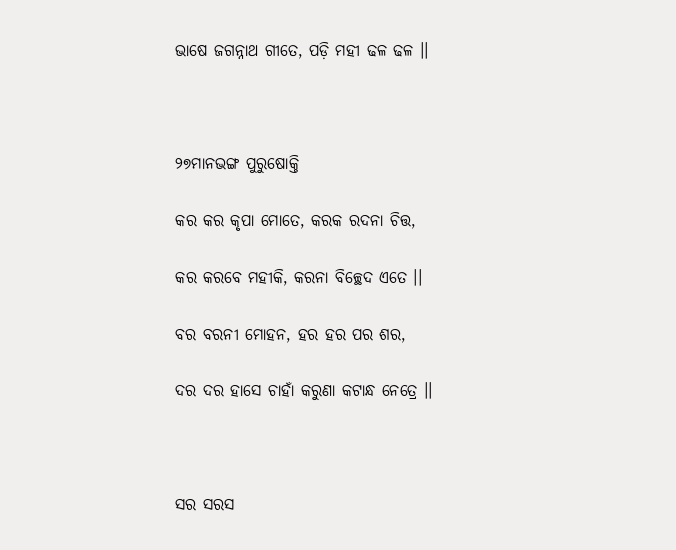ଭାଷେ ଜଗନ୍ନାଥ ଗୀତେ, ପଡ଼ି ମହୀ ଢଳ ଢଳ ।।



୨୭ମାନଭଙ୍ଗ ପୁରୁଷୋକ୍ତି

କର କର କୃପା ମୋତେ, କରକ ରଦନା ଚିତ୍ତ,

କର କରବେ ମହୀକି, କରନା ବିଚ୍ଛେଦ ଏତେ ।।

ବର ବରନୀ ମୋହନ, ହର ହର ପର ଶର,

ଦର ଦର ହାସେ ଚାହାଁ କରୁଣା କଟାନ୍ଧ ନେତ୍ରେ ।।



ସର ସରସ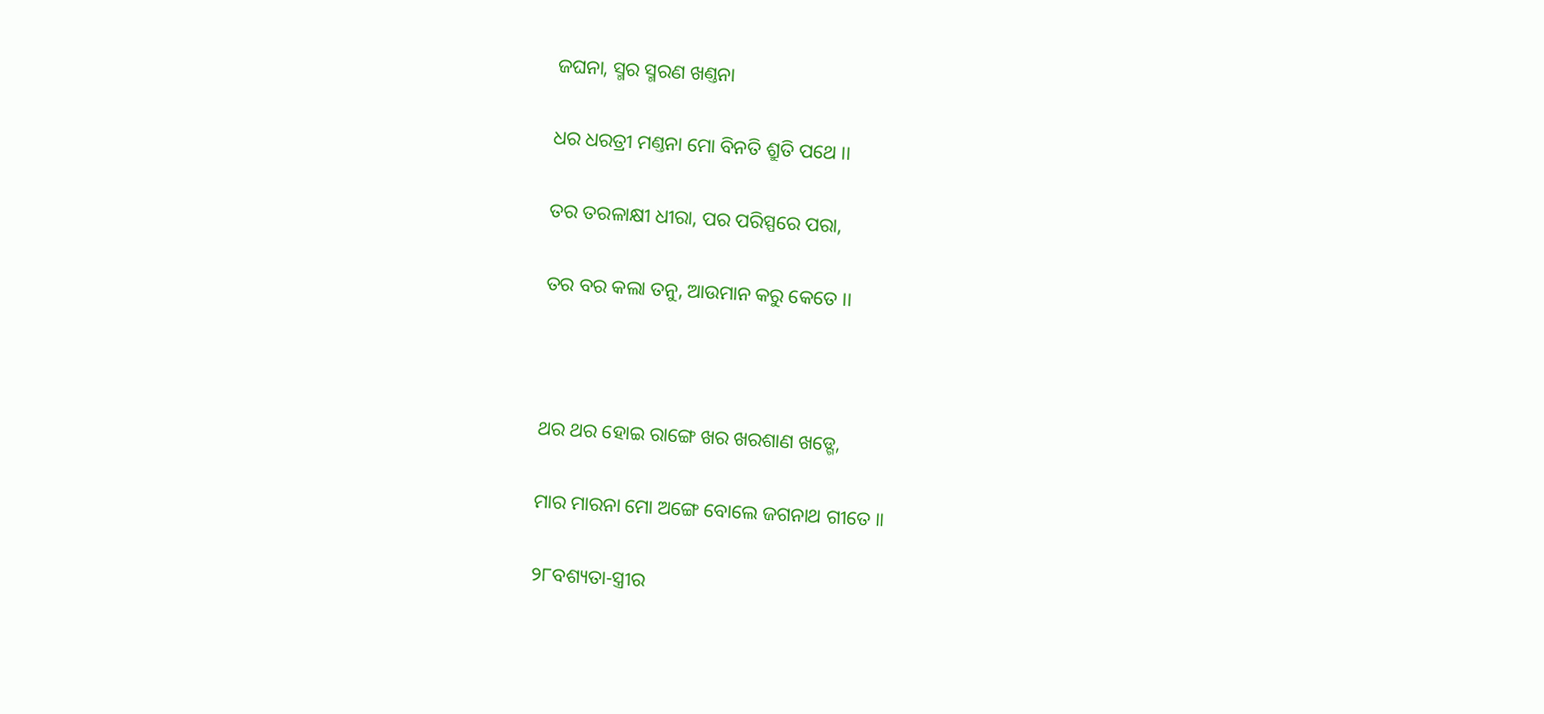ଜଘନା, ସ୍ମର ସ୍ମରଣ ଖଣ୍ତନା

ଧର ଧରତ୍ରୀ ମଣ୍ତନା ମୋ ବିନତି ଶ୍ରୁତି ପଥେ ।।

ତର ତରଳାକ୍ଷୀ ଧୀରା, ପର ପରିସ୍ପରେ ପରା,

ତର ବର କଲା ତନୁ, ଆଉମାନ କରୁ କେତେ ।।



ଥର ଥର ହୋଇ ରାଙ୍ଗେ ଖର ଖରଶାଣ ଖଡ୍ଗେ,

ମାର ମାରନା ମୋ ଅଙ୍ଗେ ବୋଲେ ଜଗନାଥ ଗୀତେ ।।

୨୮ବଶ୍ୟତା-ସ୍ତ୍ରୀର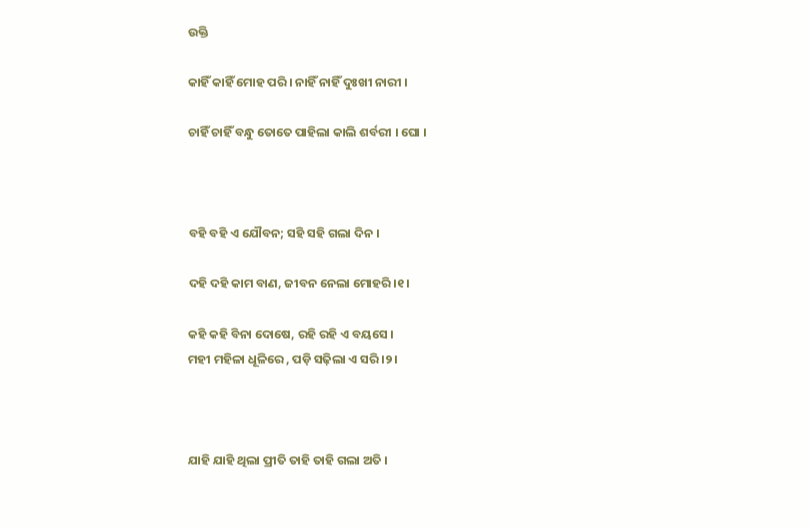ଉକ୍ତି

କାହିଁ କାହିଁ ମୋହ ପରି । ନାହିଁ ନାହିଁ ଦୁଃଖୀ ନାରୀ ।

ଚାହିଁ ଚାହିଁ ବନ୍ଧୁ ତୋତେ ପାହିଲା କାଲି ଶର୍ବରୀ । ଘୋ ।



ବହି ବହି ଏ ଯୌବନ; ସହି ସହି ଗଲା ଦିନ ।

ଦହି ଦହି କାମ ବାଣ, ଜୀବନ ନେଲା ମୋହରି ।୧।

କହି କହି ବିନା ଦୋଷେ, ରହି ରହି ଏ ବୟସେ ।
ମହୀ ମହିଳା ଧୂଳିରେ , ପଡ଼ି ସଢ଼ିଲା ଏ ସରି ।୨।



ଯାହି ଯାହି ଥିଲା ପ୍ରୀତି ତାହି ତାହି ଗଲା ଅତି ।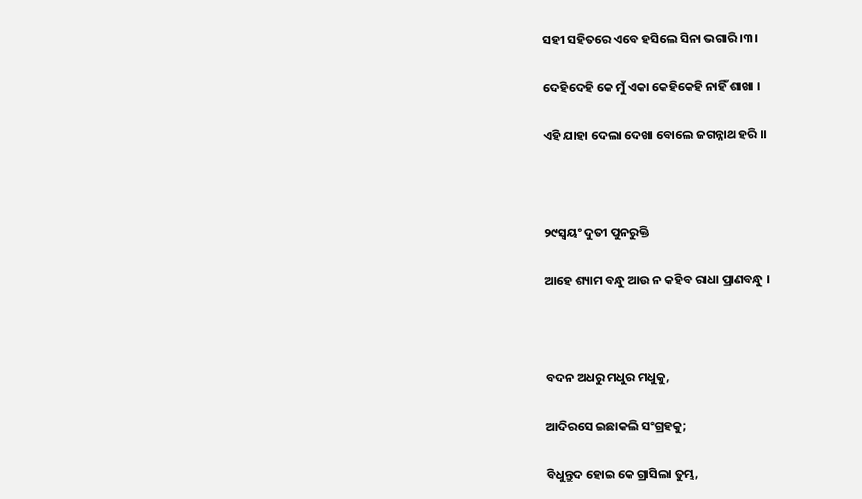ସହୀ ସହିତରେ ଏବେ ହସିଲେ ସିନା ଭଗାରି ।୩।

ଦେହିଦେହି କେ ମୁଁ ଏକା କେହିକେହି ନାହିଁ ଶାଖା ।

ଏହି ଯାହା ଦେଲା ଦେଖା ବୋଲେ ଜଗନ୍ନାଥ ହରି ।।



୨୯ସ୍ୱୟଂ ଦୁତୀ ପୁନରୁକ୍ତି

ଆହେ ଶ୍ୟାମ ବନ୍ଧୁ ଆଉ ନ କହିବ ରାଧା ପ୍ରାଣବନ୍ଧୁ ।



ବଦନ ଅଧରୁ ମଧୁର ମଧୁକୁ,

ଆଦିରସେ ଇଛାକଲି ସଂଗ୍ରହକୁ;

ବିଧୁନ୍ତୁଦ ହୋଇ କେ ଗ୍ରାସିଲା ତୁମ୍ଭ,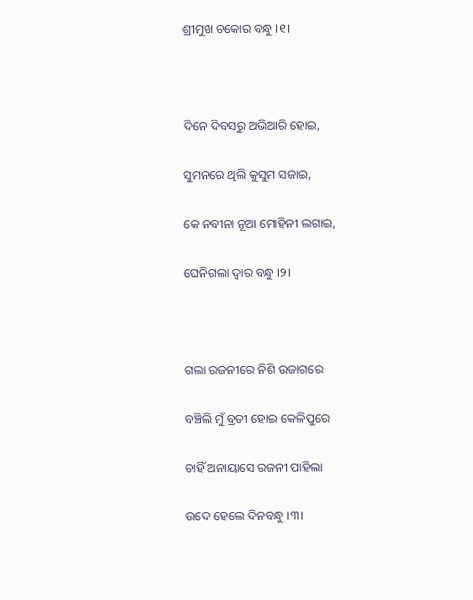ଶ୍ରୀମୁଖ ଚକୋର ବନ୍ଧୁ ।୧।



ଦିନେ ଦିବସରୁ ଅଭିଆରି ହୋଇ,

ସୁମନରେ ଥିଲି କୁସୁମ ସଜାଇ,

କେ ନବୀନା ନୂଆ ମୋହିନୀ ଲଗାଇ,

ଘେନିଗଲା ଦ୍ୱାର ବନ୍ଧୁ ।୨।



ଗଲା ରଜନୀରେ ନିଶି ଉଜାଗରେ

ବଞ୍ଚିଲି ମୁଁ ବ୍ରତୀ ହୋଇ କେଳିପୁରେ

ଚାହିଁ ଅନାୟାସେ ରଜନୀ ପାହିଲା

ଉଦେ ହେଲେ ଦିନବନ୍ଧୁ ।୩।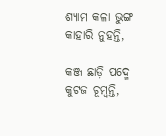ଶ୍ୟାମ କଳା ଭୁଙ୍ଗ କାହାରି ନୁହନ୍ତି,

କଞ୍ଜ ଛାଡ଼ି ପଦ୍ମେ କୁଟଜ ଚୂମ୍ବନ୍ତି,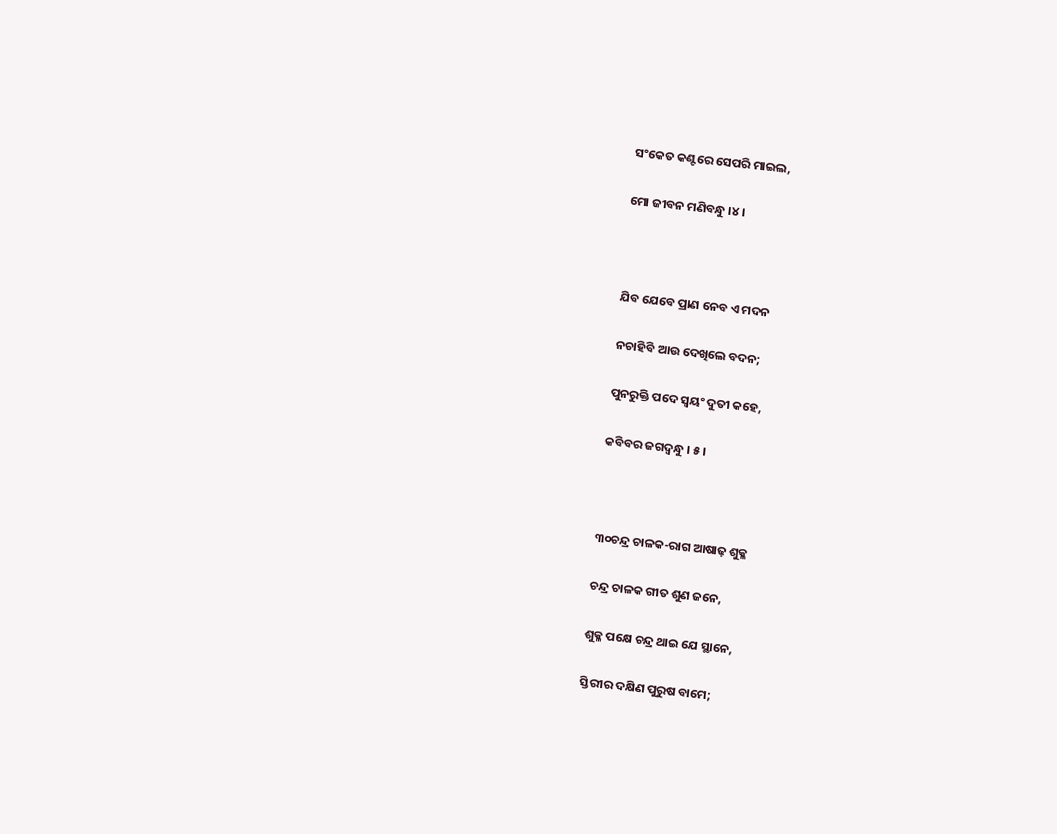ସଂକେତ କଣ୍ଟରେ ସେପରି ମାଇଲ,

ମୋ ଜୀବନ ମଣିବନ୍ଧୁ ।୪।



ଯିବ ଯେବେ ପ୍ରାଣ ନେବ ଏ ମଦନ

ନଚାହିବି ଆଉ ଦେଖିଲେ ବଦନ;

ପୁନରୁକ୍ତି ପଦେ ସ୍ୱୟଂ ଦୁତୀ କହେ,

କବିବର ଜଗଦ୍ବନ୍ଧୁ । ୫।



୩୦ଚନ୍ଦ୍ର ଚାଳକ-ରାଗ ଆଷାଢ଼ ଶୁକ୍ଳ

ଚନ୍ଦ୍ର ଚାଳକ ଗୀତ ଶୁଣ ଜନେ,

ଶୁକ୍ଳ ପକ୍ଷେ ଚନ୍ଦ୍ର ଥାଇ ଯେ ସ୍ଥାନେ,

ସ୍ତିରୀର ଦକ୍ଷିଣ ପୁରୁଷ ବାମେ;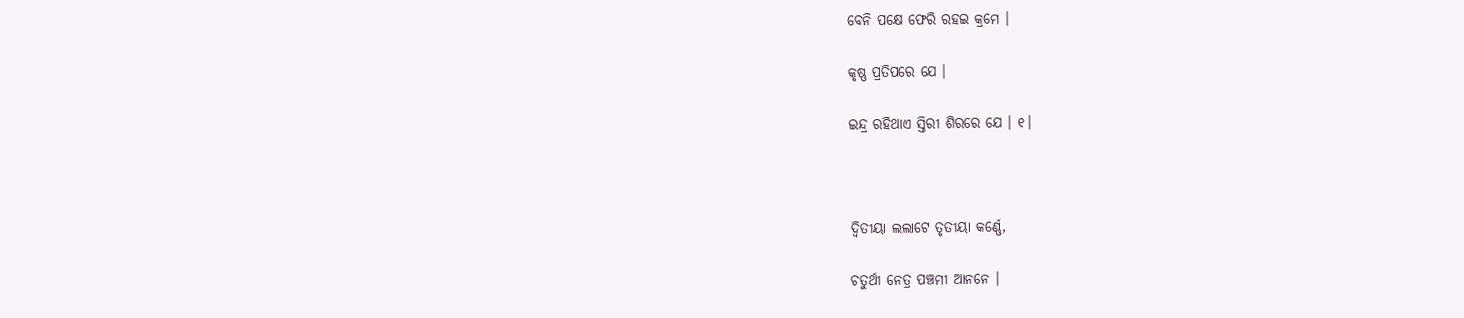ବେନି ପକ୍ଷେ ଫେରି ରହଇ କ୍ରମେ ।

କୃଷ୍ଣ ପ୍ରତିପରେ ଯେ ।

ଇନ୍ଦ୍ର ରହିଥାଏ ସ୍ତିରୀ ଶିରରେ ଯେ । ୧।



ଦ୍ୱିତୀୟା ଲଲାଟେ ତୃତୀୟା କର୍ଣ୍ଣେ,

ଚତୁର୍ଥୀ ନେତ୍ର ପଞ୍ଚମୀ ଆନନେ ।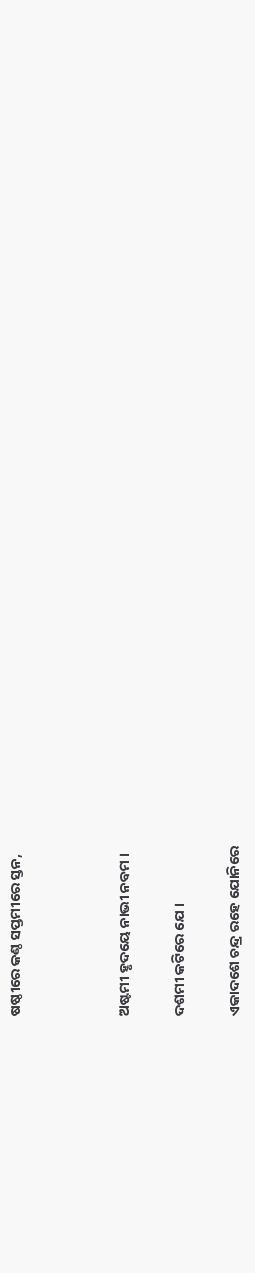ଷଷ୍ଠୀରେ କଣ୍ଠ ସପ୍ତମୀରେ ସ୍ତନ,



ଅଷ୍ଟମୀ ହୃଦୟେ ନାଭୀ ନବମ ।

ଦଶମୀ କଟିରେ ଯେ ।

ଏକାଦଶେ ଚନ୍ଦ୍ର ରହେ ଯୋନିରେ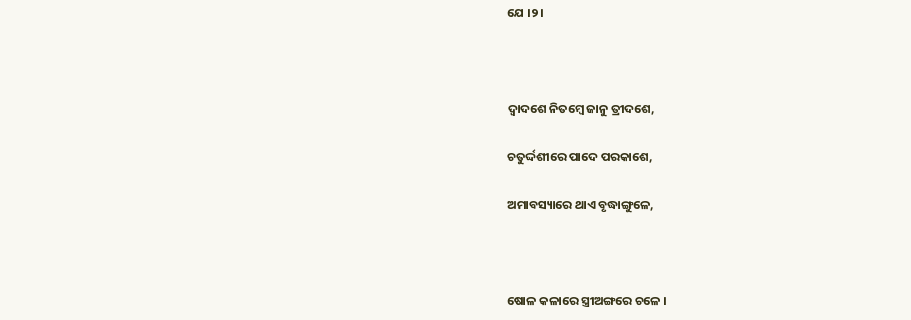ଯେ ।୨।



ଦ୍ୱାଦଶେ ନିତମ୍ବେ ଜାନୁ ତ୍ରୀଦଶେ,

ଚତୁର୍ଦ୍ଦଶୀରେ ପାଦେ ପରକାଶେ,

ଅମାବସ୍ୟାରେ ଥାଏ ବୃଦ୍ଧାଙ୍ଗୁଳେ,



ଷୋଳ କଳାରେ ସ୍ତ୍ରୀଅଙ୍ଗରେ ଚଳେ ।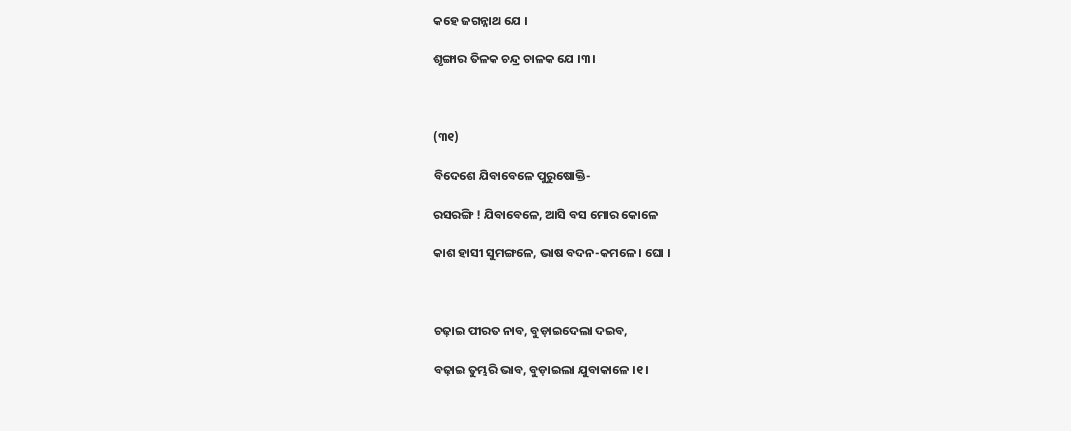କହେ ଜଗନ୍ନାଥ ଯେ ।

ଶୃଙ୍ଗାର ତିଳକ ଚନ୍ଦ୍ର ଚାଳକ ଯେ ।୩।



(୩୧)

ବିଦେଶେ ଯିବାବେଳେ ପୁରୁଷୋକ୍ତି-

ରସରଙ୍ଗି ! ଯିବାବେଳେ, ଆସି ବସ ମୋର କୋଳେ

କାଶ ହାସୀ ସୁମଙ୍ଗଳେ, ଭାଷ ବଦନ-କମଳେ । ଘୋ ।



ଚଢ଼ାଇ ପୀରତ ନାବ, ବୁଡ଼ାଇଦେଲା ଦଇବ,

ବଢ଼ାଇ ତୁମ୍ଭରି ଭାବ, ବୁଡ଼ାଇଲା ଯୁବାକାଳେ ।୧।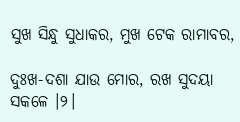ସୁଖ ସିନ୍ଧୁ ସୁଧାକର, ମୁଖ ଟେକ ରାମାବର,

ଦୁଃଖ-ଦଶା ଯାଉ ମୋର, ରଖ ସୁଦୟା ସକଳେ ।୨।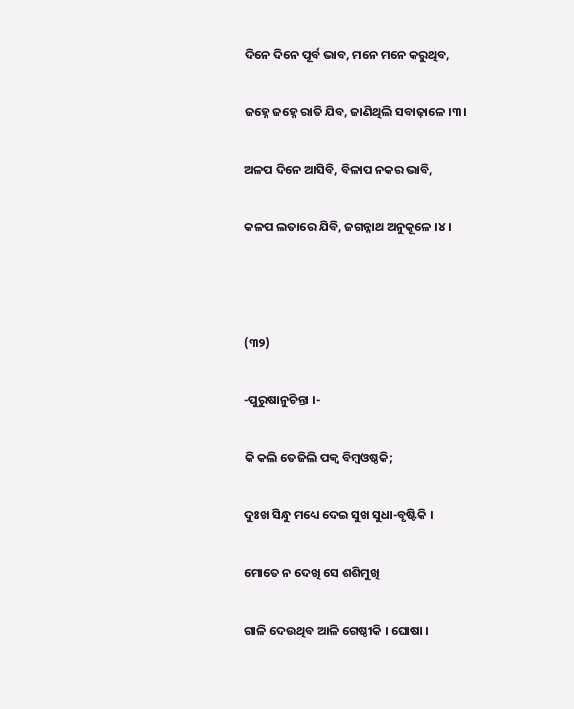ଦିନେ ଦିନେ ପୂର୍ବ ଭାବ, ମନେ ମନେ କରୁଥିବ,

ଜହ୍ନେ ଜହ୍ନେ ରାତି ଯିବ, ଜାଣିଥିଲି ସବାଢ଼ାଳେ ।୩।

ଅଳପ ଦିନେ ଆସିବି, ବିଳାପ ନକର ଭାବି,

କଳପ ଲତାରେ ଯିବି, ଜଗନ୍ନାଥ ଅନୁକୂଳେ ।୪।



(୩୨)

-ପୁରୁଷାନୁଚିନ୍ତା ।-

କି କଲି ତେଜିଲି ପକ୍ୱ ବିମ୍ବଓଷ୍ଠକି;

ଦୁଃଖ ସିନ୍ଧୁ ମଧ୍ୟେ ଦେଇ ସୁଖ ସୁଧା-ବୃଷ୍ଟିକି ।

ମୋତେ ନ ଦେଖି ସେ ଶଶିମୁଖି

ଗାଳି ଦେଉଥିବ ଆଳି ଗେଷ୍ଠୀକି । ଘୋଷା ।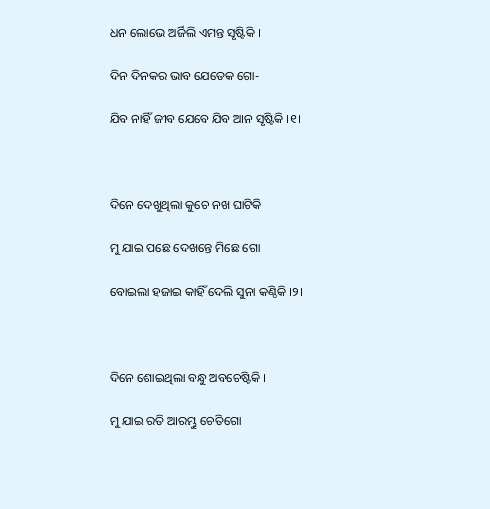ଧନ ଲୋଭେ ଅର୍ଜିଲି ଏମନ୍ତ ସୃଷ୍ଟିକି ।

ଦିନ ଦିନକର ଭାବ ଯେତେକ ଗୋ-

ଯିବ ନାହିଁ ଜୀବ ଯେବେ ଯିବ ଆନ ସୃଷ୍ଟିକି ।୧।



ଦିନେ ଦେଖୁଥିଲା କୁଚେ ନଖ ଘାଟିକି

ମୁ ଯାଇ ପଛେ ଦେଖନ୍ତେ ମିଛେ ଗୋ

ବୋଇଲା ହଜାଇ କାହିଁ ଦେଲି ସୁନା କଣ୍ଠିକି ।୨।



ଦିନେ ଶୋଇଥିଲା ବନ୍ଧୁ ଅବଚେଷ୍ଟିକି ।

ମୁ ଯାଇ ରତି ଆରମ୍ଭୁ ଚେତିଗୋ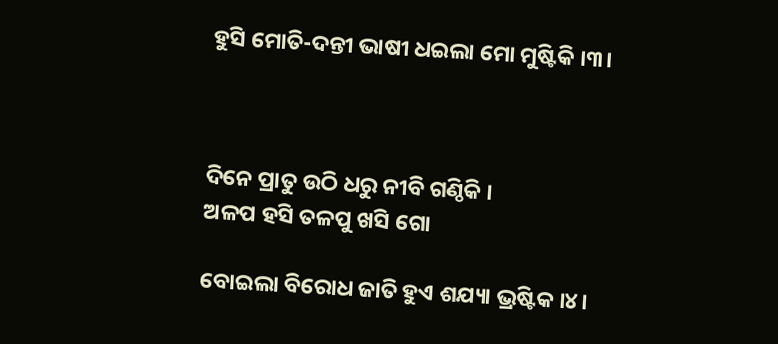ହୁସି ମୋତି-ଦନ୍ତୀ ଭାଷୀ ଧଇଲା ମୋ ମୁଷ୍ଟିକି ।୩।



ଦିନେ ପ୍ରାତୁ ଉଠି ଧରୁ ନୀବି ଗଣ୍ଠିକି ।
ଅଳପ ହସି ତଳପୁ ଖସି ଗୋ

ବୋଇଲା ବିରୋଧ ଜାତି ହୁଏ ଶଯ୍ୟା ଭ୍ରଷ୍ଟିକ ।୪।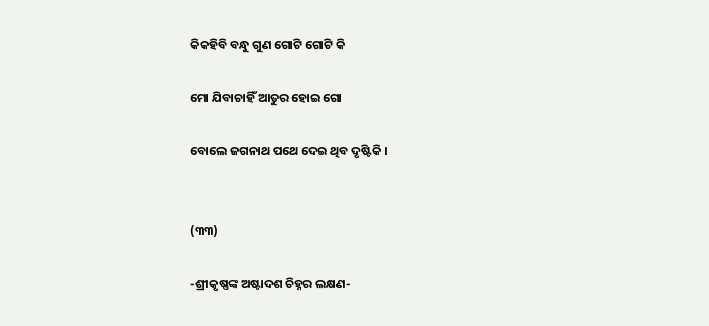କିକହିବି ବନ୍ଧୁ ଗୁଣ ଗୋଟି ଗୋଟି କି

ମୋ ଯିବାଚାହିଁ ଆତୁର ହୋଇ ଗୋ

ବୋଲେ ଜଗନାଥ ପଥେ ଦେଇ ଥିବ ଦୃଷ୍ଟିକି ।


(୩୩)

-ଶ୍ରୀକୃଷ୍ଣଙ୍କ ଅଷ୍ଟାଦଶ ଚିହ୍ନର ଲକ୍ଷଣ-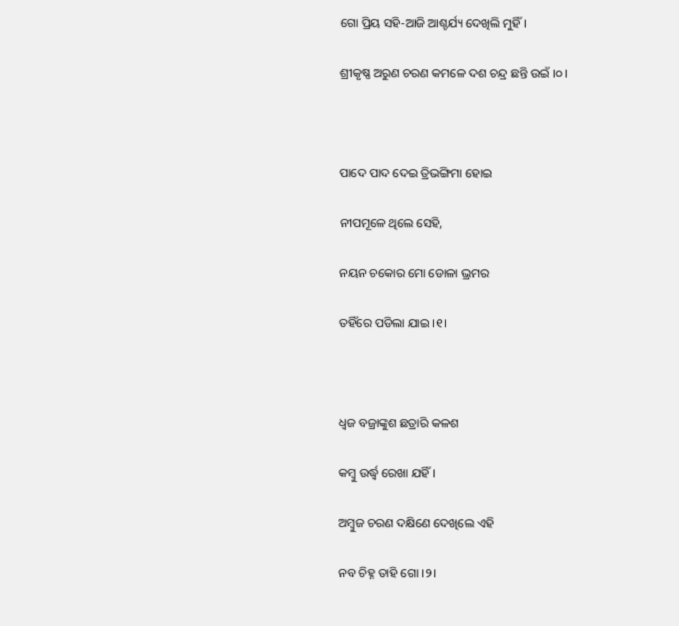ଗୋ ପ୍ରିୟ ସହି-ଆଜି ଆଶ୍ଚର୍ଯ୍ୟ ଦେଖିଲି ମୁହିଁ ।

ଶ୍ରୀକୃଷ୍ଣ ଅରୁଣ ଚରଣ କମଳେ ଦଶ ଚନ୍ଦ୍ର ଛନ୍ତି ଉଇଁ ।୦।



ପାଦେ ପାଦ ଦେଇ ତ୍ରିଭଙ୍ଗିମା ହୋଇ

ନୀପମୂଳେ ଥିଲେ ସେହି,

ନୟନ ଚକୋର ମୋ ଡୋଳା ଭ୍ରମର

ତହିଁରେ ପଡିଲା ଯାଇ ।୧।



ଧ୍ୱଜ ବଜ୍ରାଙ୍କୁଶ ଛତ୍ରାରି କଳଶ

କମ୍ବୁ ଉର୍ଦ୍ଧ୍ୱ ରେଖା ଯହିଁ ।

ଅମ୍ବୁଜ ଚରଣ ଦକ୍ଷିଣେ ଦେଖିଲେ ଏହି

ନବ ଚିହ୍ନ ତାହି ଗୋ ।୨।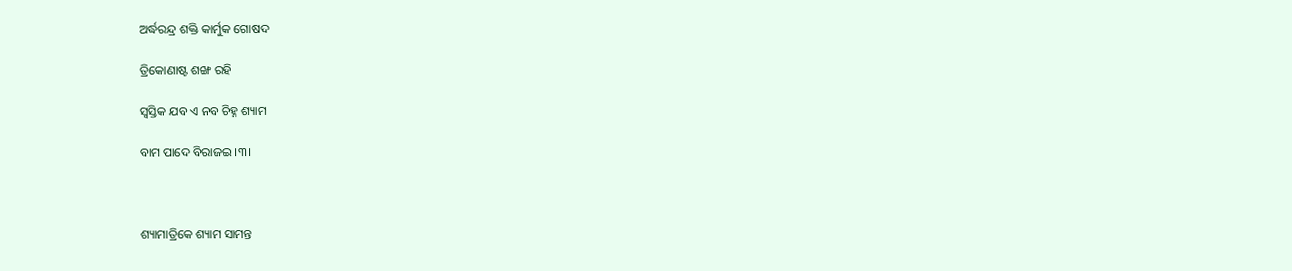ଅର୍ଦ୍ଧରନ୍ଦ୍ର ଶକ୍ତି କାର୍ମୁକ ଗୋଷଦ

ତ୍ରିକୋଣାଷ୍ଟ ଶଙ୍ଖ ରହି

ସ୍ୱସ୍ତିକ ଯବ ଏ ନବ ଚିହ୍ନ ଶ୍ୟାମ

ବାମ ପାଦେ ବିରାଜଇ ।୩।



ଶ୍ୟାମାତ୍ରିକେ ଶ୍ୟାମ ସାମନ୍ତ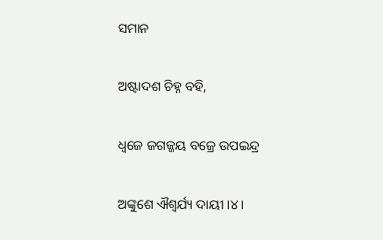ସମାନ

ଅଷ୍ଟାଦଶ ଚିହ୍ନ ବହି,

ଧ୍ୱଜେ ଜଗଜ୍ଜୟ ବଜ୍ରେ ଉପଇନ୍ଦ୍ର

ଅଙ୍କୁଶେ ଐଶ୍ୱର୍ଯ୍ୟ ଦାୟୀ ।୪।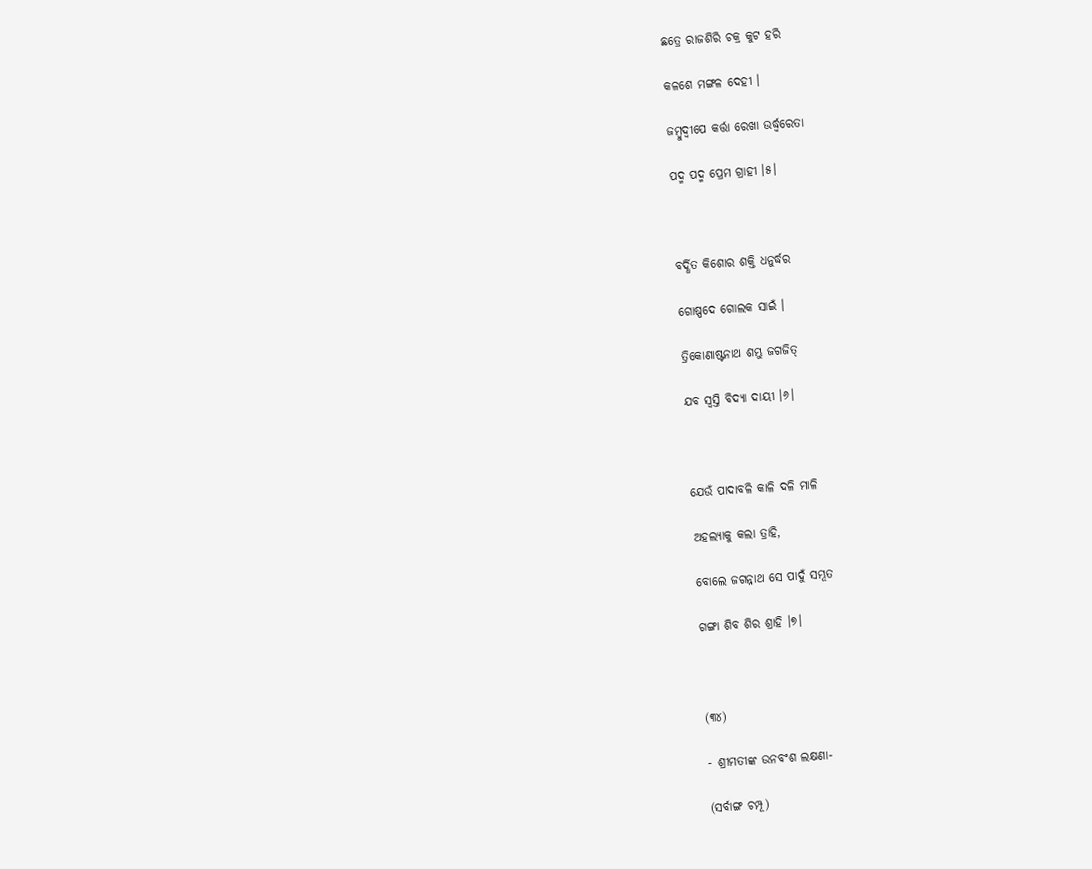ଛତ୍ରେ ରାଜଶିରି ଚକ୍ର କୁଟ ହରି

କଳଶେ ମଙ୍ଗଳ ଦେହୀ ।

ଜମ୍ବୁଦ୍ୱୀପେ କର୍ତ୍ତା ରେଖା ଉର୍ଦ୍ଧ୍ୱରେତା

ପଦ୍ମ ପଦ୍ମ ପ୍ରେମ ଗ୍ରାହୀ ।୫।



ବର୍ଦ୍ଧିତ କିଶୋର ଶକ୍ତି ଧନୁର୍ଦ୍ଧର

ଗୋଷ୍ପଦେ ଗୋଲକ ସାଇଁ ।

ତ୍ରିକୋଣାଷ୍ଟନାଥ ଶମ୍ଭୁ ଜଗଜିତ୍‌

ଯବ ସ୍ୱସ୍ତି ବିଦ୍ୟା ଦାୟୀ ।୬।



ଯେଉଁ ପାଦାବଳି କାଳି ଦଳି ମାଳି

ଅହଲ୍ୟାକୁ କଲା ତ୍ରାହି,

ବୋଲେ ଜଗନ୍ନାଥ ସେ ପାଦୁଁ ସମ୍ଭୂତ

ଗଙ୍ଗା ଶିବ ଶିର ଶ୍ରାହି ।୭।



(୩୪)

- ଶ୍ରୀମତୀଙ୍କ ଉନବଂଶ ଲକ୍ଷଣା-

(ସର୍ବାଙ୍ଗ ଚମ୍ପୂ)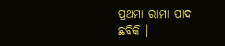ପ୍ରଥମା ରାମା ପାଦ ଛବିକି ।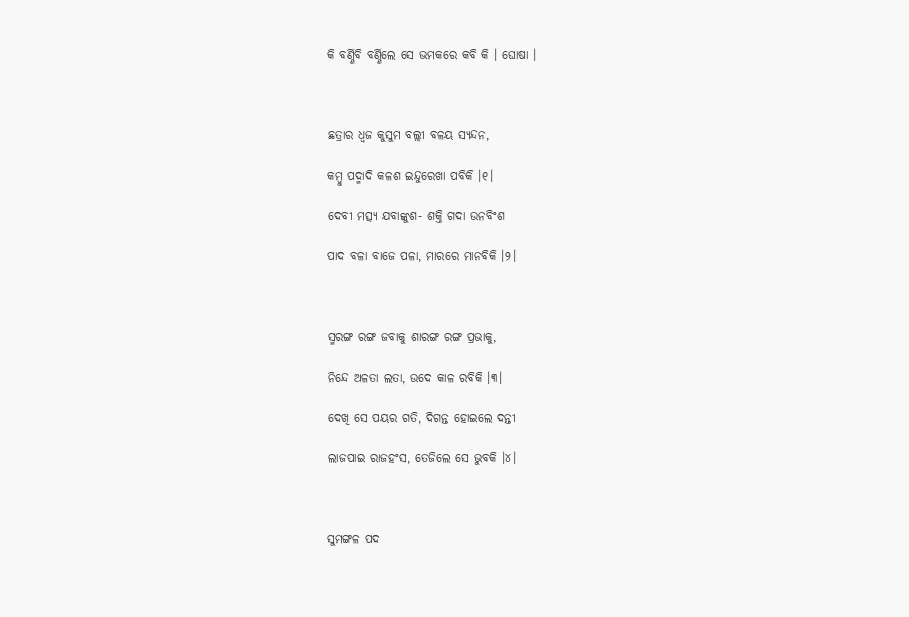କି ବର୍ଣ୍ଣିବି ବର୍ଣ୍ଣିଲେ ସେ ଭମକରେ କବି କି । ଘୋଷା ।



ଛତ୍ରାର ଧ୍ୱଜ କୁସୁମ ବଲ୍ଲୀ ବଳୟ ସ୍ୟନ୍ଦନ,

କମ୍ବୁ ପଦ୍ମାଦି କଳଶ ଇନ୍ଦୁରେଖା ପବିକି ।୧।

ଦେବୀ ମତ୍ସ୍ୟ ଯବାଙ୍କୁଶ- ଶକ୍ତି ଗଦା ଉନବିଂଶ

ପାଦ ବଳା ବାଜେ ପଳା, ମାରରେ ମାନବିକି ।୨।



ସ୍ମରଙ୍ଗ ରଙ୍ଗ ଜବାକୁ ଶାରଙ୍ଗ ରଙ୍ଗ ପ୍ରଭାକୁ,

ନିନ୍ଦେ ଅଳତା ଲତା, ଉଦେ କାଳ ରବିକି ।୩।

ଦେଖି ସେ ପୟର ଗତି, ଦିଗନ୍ତ ହୋଇଲେ ଦନ୍ତୀ

ଲାଜପାଇ ରାଜହଂସ, ତେଜିଲେ ସେ ଭୁବକି ।୪।



ସୁମଙ୍ଗଳ ପଦ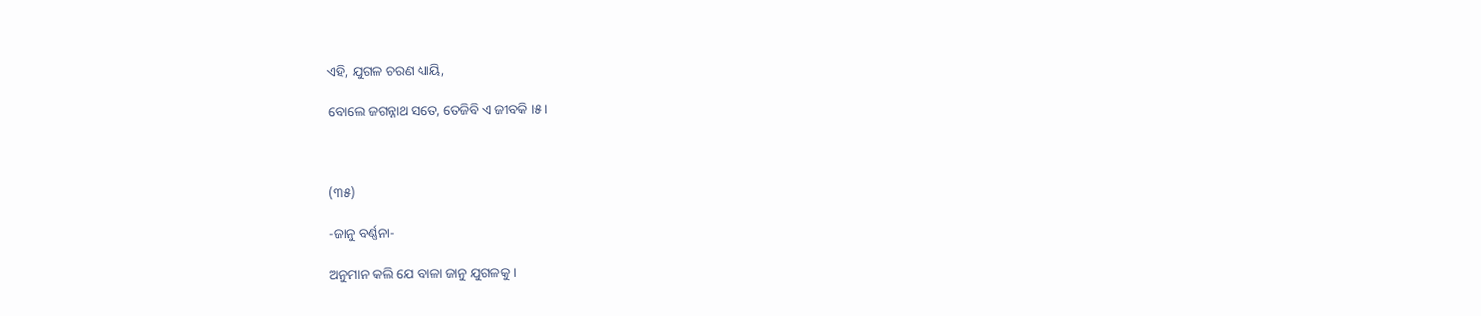ଏହି, ଯୁଗଳ ଚରଣ ଧ୍ୟାୟି,

ବୋଲେ ଜଗନ୍ନାଥ ସତେ, ତେଜିବି ଏ ଜୀବକି ।୫।



(୩୫)

-ଜାନୁ ବର୍ଣ୍ଣନା-

ଅନୁମାନ କଲି ଯେ ବାଳା ଜାନୁ ଯୁଗଳକୁ ।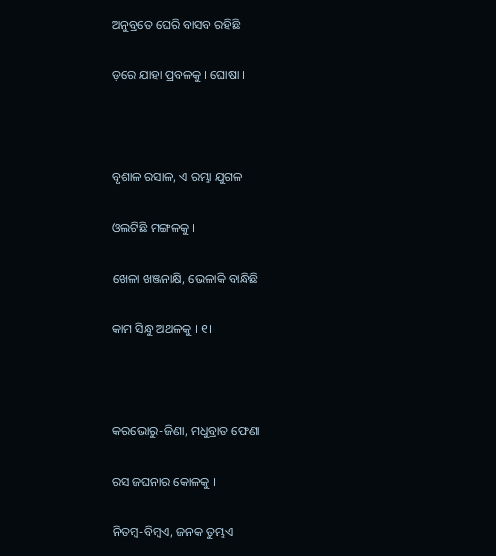ଅନୁବ୍ରତେ ଘେରି ବାସବ ରହିଛି

ଡ଼ରେ ଯାହା ପ୍ରବଳକୁ । ଘୋଷା ।



ବୃଶାଳ ରସାଳ, ଏ ରମ୍ଭା ଯୁଗଳ

ଓଲଟିଛି ମଙ୍ଗଳକୁ ।

ଖେଳା ଖଞ୍ଜନାକ୍ଷି, ଭେଳାକି ବାନ୍ଧିଛି

କାମ ସିନ୍ଧୁ ଅଥଳକୁ । ୧।



କରଭୋରୁ-ଜିଣା, ମଧୁବ୍ରାତ ଫେଣା

ରସ ଜଘନାର କୋଳକୁ ।

ନିତମ୍ୱ-ବିମ୍ବଏ, ଜନକ ତୁମ୍ଭଏ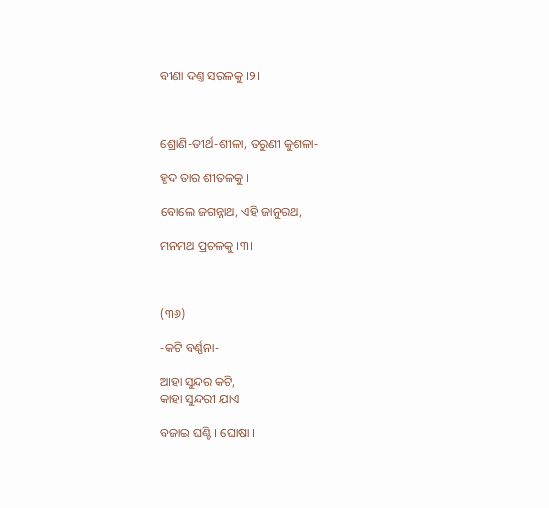ବୀଣା ଦଣ୍ତ ସରଳକୁ ।୨।



ଶ୍ରୋଣି-ତୀର୍ଥ-ଶୀଳା, ତରୁଣୀ କୁଶଳା-

ହୃଦ ତାର ଶୀତଳକୁ ।

ବୋଲେ ଜଗନ୍ନାଥ, ଏହି ଜାନୁରଥ,

ମନମଥ ପ୍ରଚଳକୁ ।୩।



(୩୬)

-କଟି ବର୍ଣ୍ଣନା-

ଆହା ସୁନ୍ଦର କଟି,
କାହା ସୁନ୍ଦରୀ ଯାଏ

ବଜାଇ ଘଣ୍ଟି । ଘୋଷା ।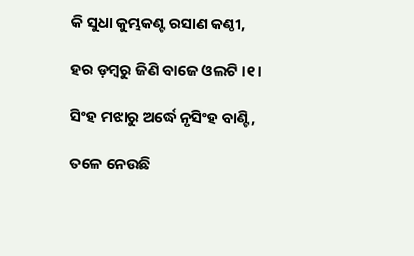କି ସୁଧା କୁମ୍ଭକଣ୍ଟ ରସାଣ କଣ୍ଠୀ,

ହର ଡ଼ମ୍ବରୁ ଜିଣି ବାଜେ ଓଲଟି ।୧।

ସିଂହ ମଝାରୁ ଅର୍ଦ୍ଧେ ନୃସିଂହ ବାଣ୍ଟି,

ତଳେ ନେଉଛି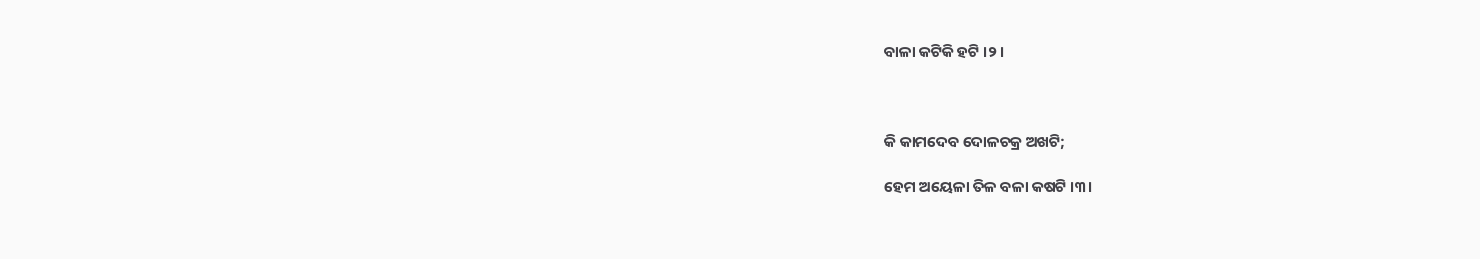ବାଳା କଟିକି ହଟି ।୨।



କି କାମଦେବ ଦୋଳଚକ୍ର ଅଖଟି;

ହେମ ଅୟେଳା ତିଳ ବଳା କଷଟି ।୩।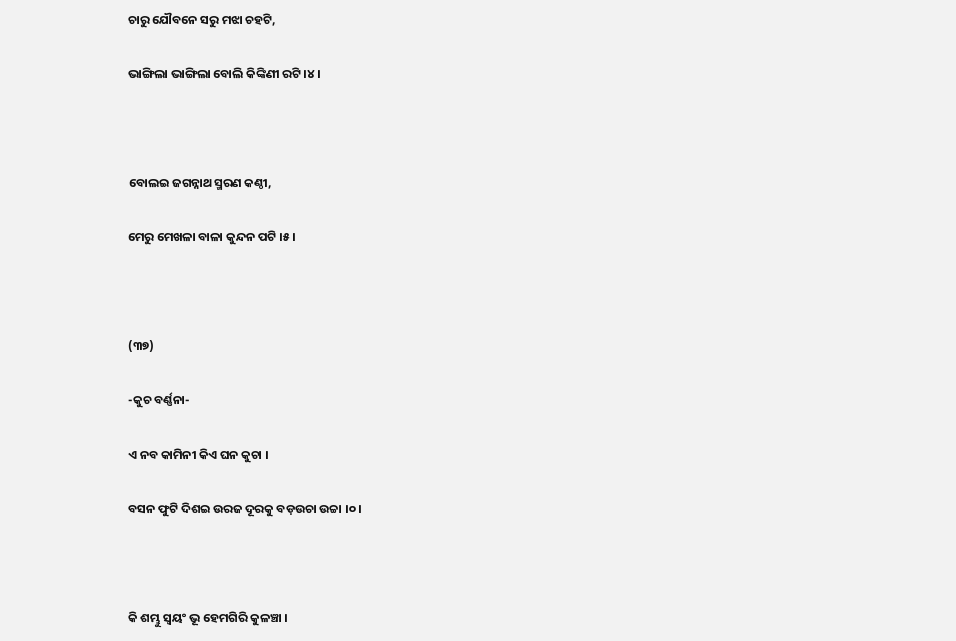ଚାରୁ ଯୌବନେ ସରୁ ମଝା ଚହଟି,

ଭାଙ୍ଗିଲା ଭାଙ୍ଗିଲା ବୋଲି କିଙ୍କିଣୀ ରଟି ।୪।



ବୋଲଇ ଜଗନ୍ନାଥ ସ୍ମରଣ କଣ୍ଠୀ,

ମେରୁ ମେଖଳା ବାଳା କୁନ୍ଦନ ପଟି ।୫।



(୩୭)

-କୁଚ ବର୍ଣ୍ଣନା-

ଏ ନବ କାମିନୀ କିଏ ଘନ କୁଚା ।

ବସନ ଫୁଟି ଦିଶଇ ଉରଜ ଦୂରକୁ ବଡ଼ଉଚା ଉଚ୍ଚା ।୦।



କି ଶମ୍ଭୁ ସ୍ୱୟଂ ଭୂ ହେମଗିରି କୁଳଞ୍ଚା ।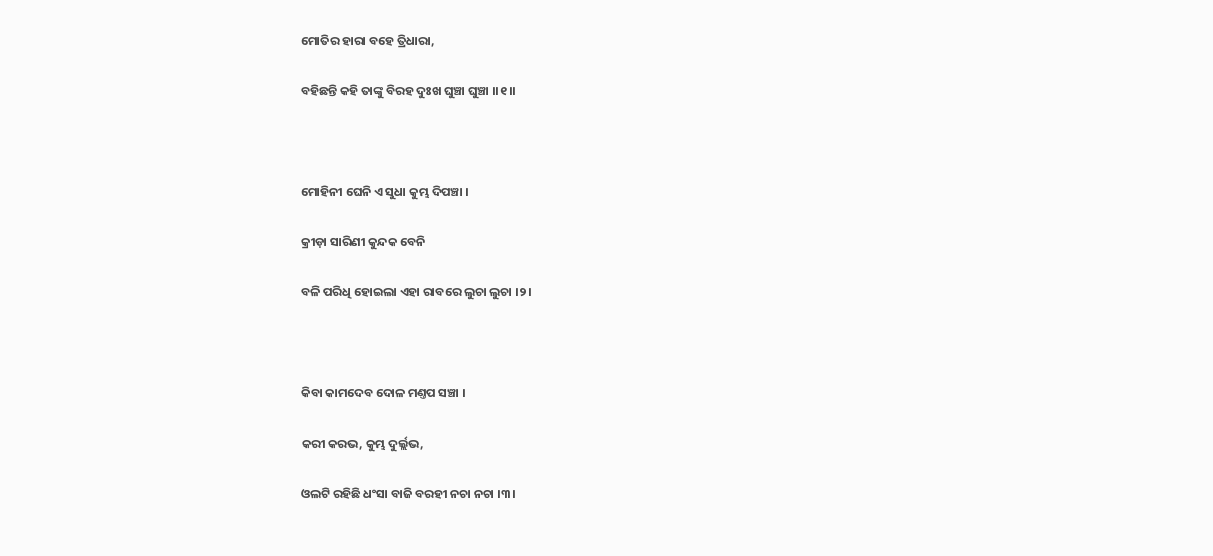ମୋତିର ହାରା ବହେ ତ୍ରିଧାରା,

ବହିଛନ୍ତି କହି ତାଙ୍କୁ ବିରହ ଦୁଃଖ ଘୁଞ୍ଚା ଘୁଞ୍ଚା ।।୧।।



ମୋହିନୀ ଘେନି ଏ ସୁଧା କୁମ୍ଭ ଦିପଞ୍ଚା ।

କ୍ରୀଡ଼ା ସାରିଣୀ କୁନ୍ଦକ ବେନି

ବଳି ପରିଧି ହୋଇଲା ଏହା ରାବରେ ଲୁଚା ଲୁଚା ।୨।



କିବା କାମଦେବ ଦୋଳ ମଣ୍ତପ ସଞ୍ଚା ।

କରୀ କରଭ, କୁମ୍ଭ ଦୁର୍ଲ୍ଲଭ,

ଓଲଟି ରହିଛି ଧଂସା ବାଜି ବରହୀ ନଚା ନଚା ।୩।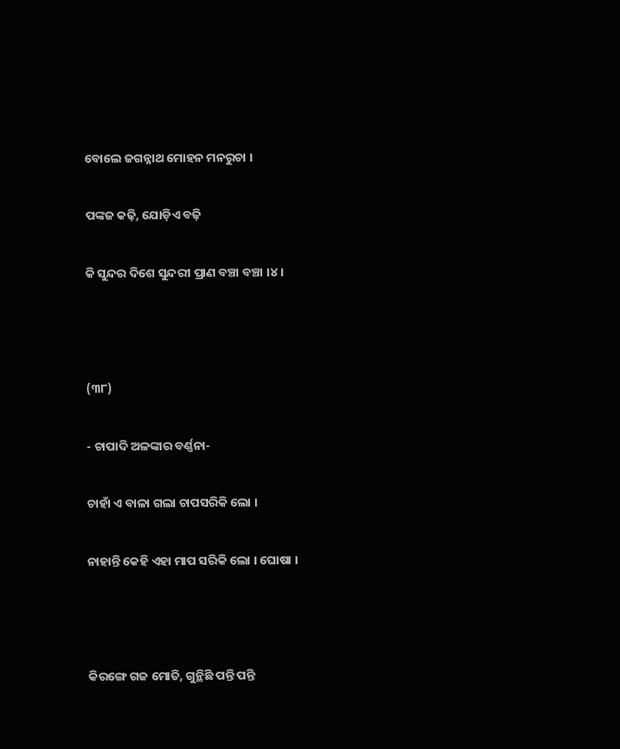ବୋଲେ ଜଗନ୍ନାଥ ମୋହନ ମନରୁଚା ।

ପଙ୍କଜ କଢ଼ି, ଯୋଡ଼ିଏ ବଢ଼ି

କି ସୁନ୍ଦର ଦିଶେ ସୁନ୍ଦରୀ ପ୍ରାଣ ବଞ୍ଚା ବଞ୍ଚା ।୪।



(୩୮)

- ଚାପାଦି ଅଳଙ୍କାର ବର୍ଣ୍ଣନା-

ଚାହାଁ ଏ ବାଳା ଗଲା ଚାପସରିକି ଲୋ ।

ନାହାନ୍ତି କେହି ଏହା ମାପ ସରିକି ଲୋ । ଘୋଷା ।



କିରଙ୍ଗେ ଗଜ ମୋତି, ଗୁନ୍ଥିଛି ପନ୍ତି ପନ୍ତି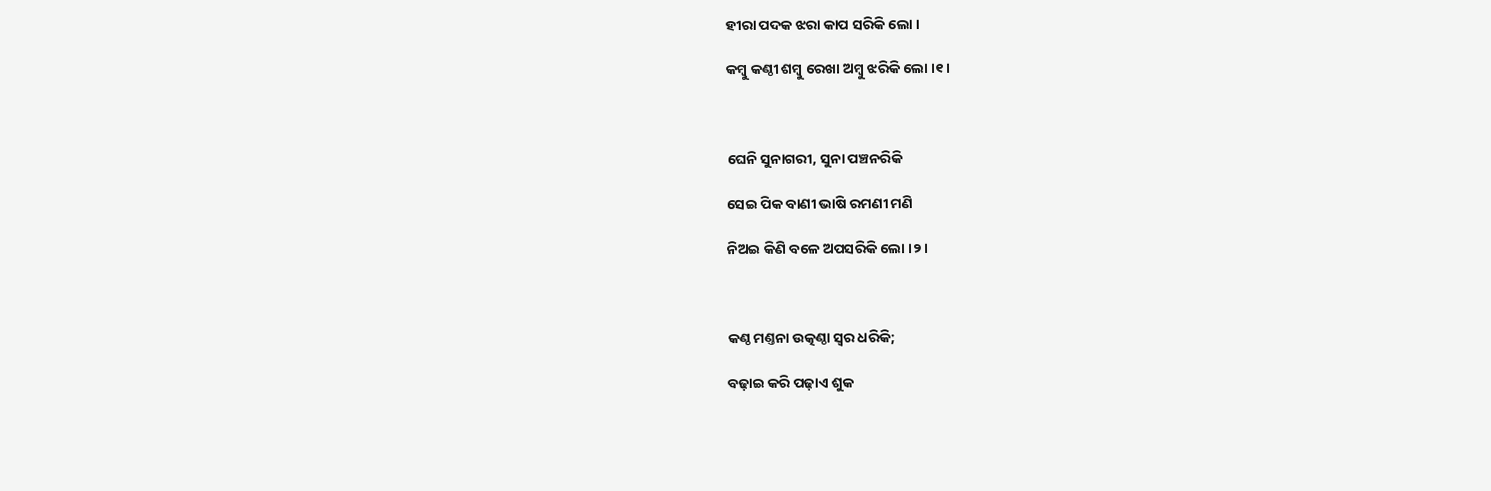ହୀରା ପଦକ ଝରା କାପ ସରିକି ଲୋ ।

କମ୍ବୁ କଣ୍ଠୀ ଶମ୍ବୁ ରେଖା ଅମ୍ବୁ ଝରିକି ଲୋ ।୧।



ଘେନି ସୁନାଗରୀ, ସୁନା ପଞ୍ଚନରିକି

ସେଇ ପିକ ବାଣୀ ଭାଷି ରମଣୀ ମଣି

ନିଅଇ କିଣି ବଳେ ଅପସରିକି ଲୋ ।୨।



କଣ୍ଠ ମଣ୍ତନା ଉତ୍କଣ୍ଠା ସ୍ୱର ଧରିକି;

ବଢ଼ାଇ କରି ପଢ଼ାଏ ଶୁକ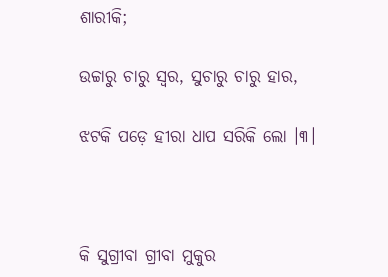ଶାରୀକି;

ଉଚ୍ଚାରୁ ଚାରୁ ସ୍ୱର, ସୁଚାରୁ ଚାରୁ ହାର,

ଝଟକି ପଡ଼େ ହୀରା ଧାପ ସରିକି ଲୋ ।୩।



କି ସୁଗ୍ରୀବା ଗ୍ରୀବା ମୁକୁର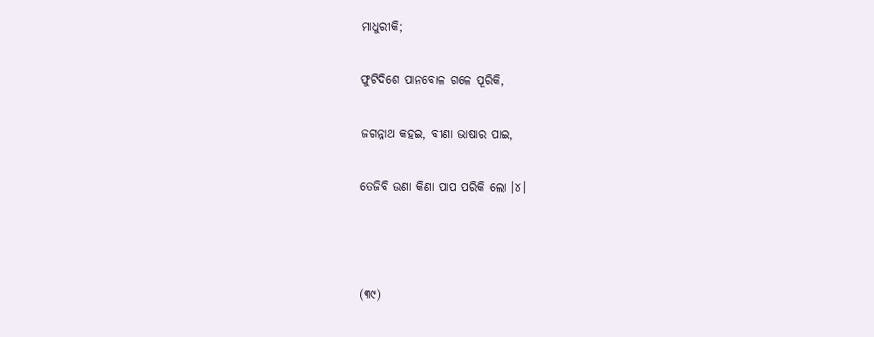ମାଧୁରୀକି;

ଫୁଟିଦିଶେ ପାନବୋଳ ଗଳେ ପୂରିକି,

ଜଗନ୍ନାଥ କହଇ, ବୀଣା ଭାଷାର ପାଇ,

ତେଜିବି ଉଣା କିଣା ପାପ ପରିକି ଲୋ ।୪।



(୩୯)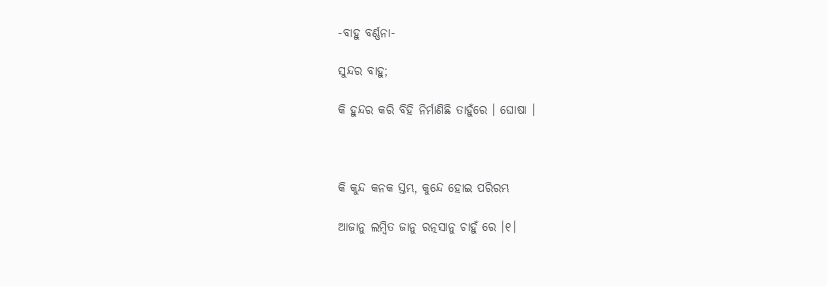-ବାହୁ ବର୍ଣ୍ଣନା-

ସୁନ୍ଦର ବାହୁ;

କି ହୁନ୍ଦର କରି ବିହି ନିର୍ମାଣିଛି ତାହୁଁରେ । ଘୋଷା ।



କି କୁନ୍ଦ କନକ ସ୍ତମ୍ଭ, କୁନ୍ଦେ ହୋଇ ପରିରମ୍ଭ

ଆଜାନୁ ଲମ୍ବିତ ଜାନୁ ରତ୍ନସାନୁ ଚାହୁଁ ରେ ।୧।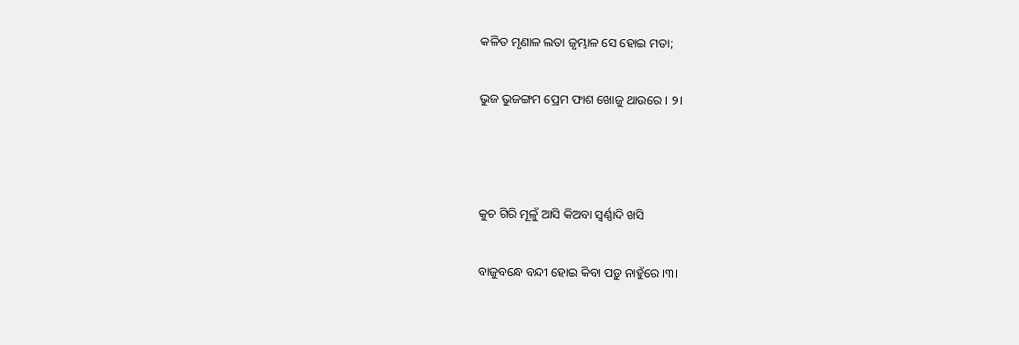କଳିତ ମୃଣାଳ ଲତା ଜୃମ୍ଭାଳ ସେ ହୋଇ ମତା;

ଭୁଜ ଭୁଜଙ୍ଗମ ପ୍ରେମ ଫାଶ ଖୋଜୁ ଥାଉରେ । ୨।



କୁଚ ଗିରି ମୂଳୁଁ ଆସି କିଅବା ସ୍ୱର୍ଣ୍ଣାଦି ଖସି

ବାଜୁବନ୍ଧେ ବନ୍ଦୀ ହୋଇ କିବା ପଡ଼ୁ ନାହୁଁରେ ।୩।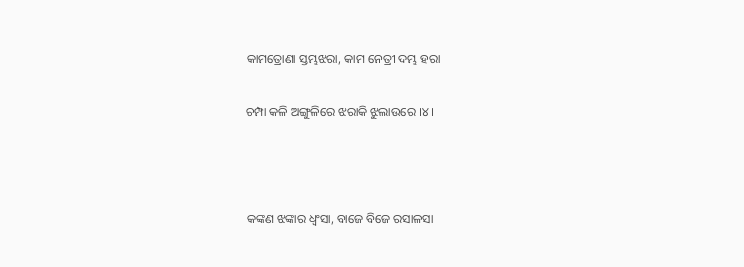କାମତ୍ରୋଣା ସ୍ତମ୍ଭଝରା, କାମ ନେତ୍ରୀ ଦମ୍ଭ ହରା

ଚମ୍ପା କଳି ଅଙ୍ଗୁଳିରେ ଝରାକି ଝୁଲାଉରେ ।୪।



କଙ୍କଣ ଝଙ୍କାର ଧ୍ୱଂସା, ବାଜେ ବିଜେ ରସାଳସା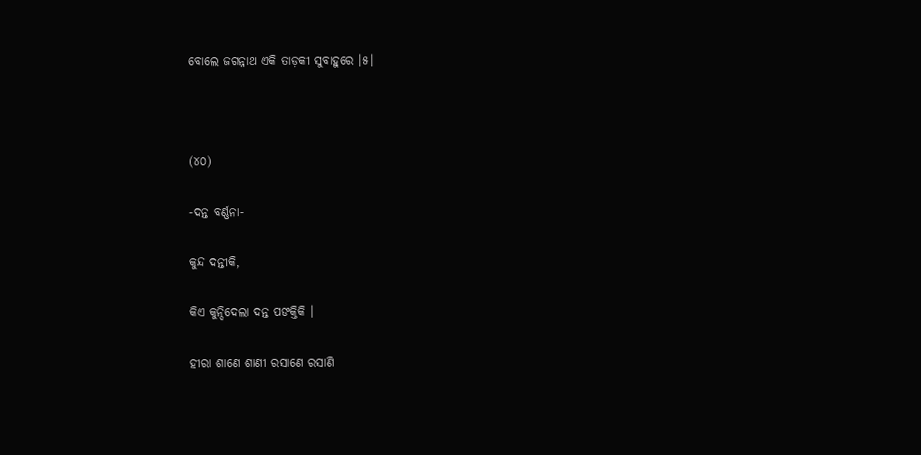ବୋଲେ ଜଗନ୍ନାଥ ଏକି ତାଡ଼କୀ ସୁବାହୁରେ ।୫।



(୪୦)

-ଦନ୍ତ ବର୍ଣ୍ଣନା-

କୁନ୍ଦ ଦନ୍ତୀକି,

କିଏ କୁନ୍ଦିଦେଲା ଦନ୍ତ ପଙକ୍ତିକି ।

ହୀରା ଶାଣେ ଶାଣୀ ରସାଣେ ରସାଣି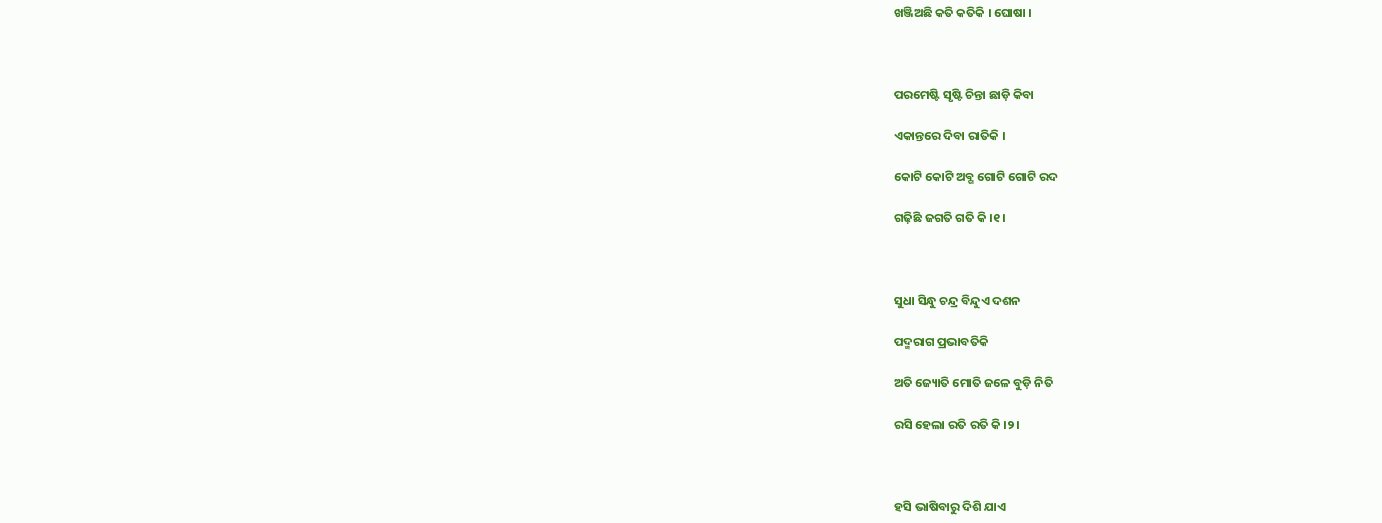ଖଞ୍ଜିଅଛି କତି କତିକି । ଘୋଷା ।



ପରମେଷ୍ଟି ସୃଷ୍ଟି ଚିନ୍ତା ଛାଡ଼ି କିବା

ଏକାନ୍ତରେ ଦିବା ରାତିକି ।

କୋଟି କୋଟି ଅବ୍ଗ ଗୋଟି ଗୋଟି ରଦ

ଗଢ଼ିଛି ଜଗତି ଗତି କି ।୧।



ସୁଧା ସିନ୍ଧୁ ଚନ୍ଦ୍ର ବିନ୍ଦୁଏ ଦଶନ

ପଦ୍ମରାଗ ପ୍ରଭାବତିକି

ଅତି ଜ୍ୟୋତି ମୋତି ଜଳେ ବୁଡ଼ି ନିତି

ରସି ହେଲା ରତି ରତି କି ।୨।



ହସି ଭାଷିବାରୁ ଦିଶି ଯାଏ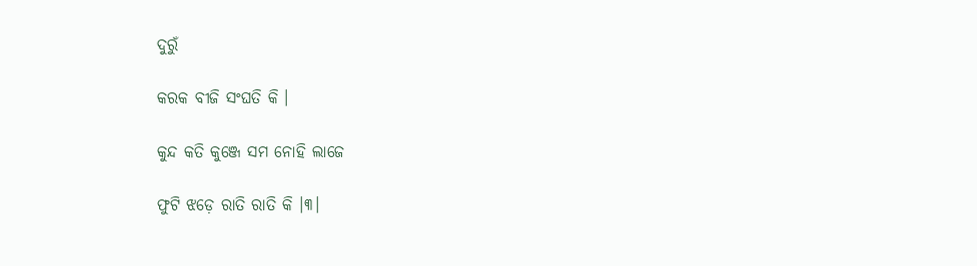ଦୁରୁଁ

କରକ ବୀଜି ସଂଘତି କି ।

କୁନ୍ଦ କତି କୁଞ୍ଜେ ସମ ନୋହି ଲାଜେ

ଫୁଟି ଝଡ଼େ ରାତି ରାତି କି ।୩।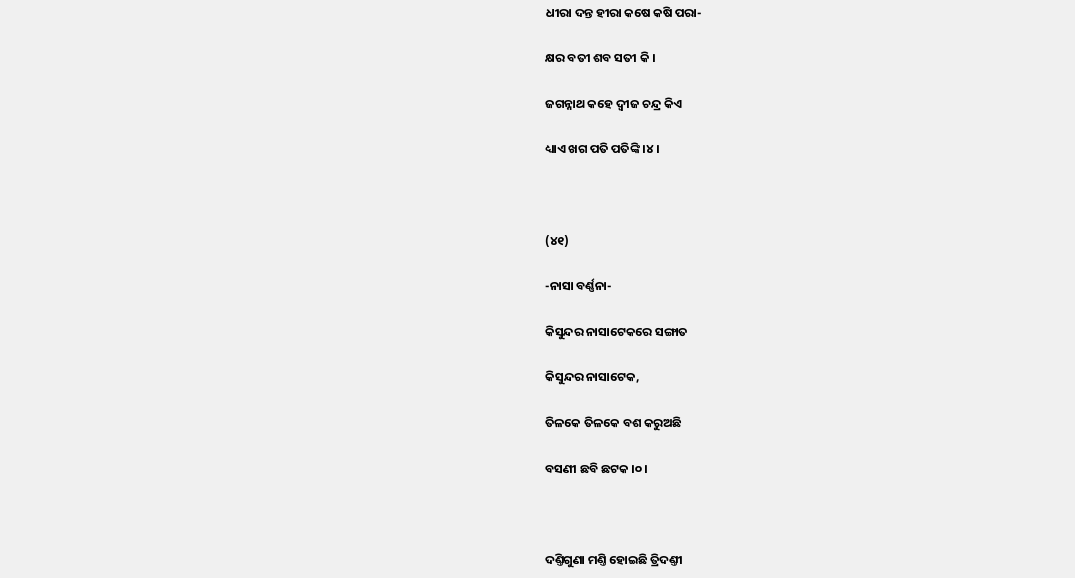ଧୀରା ଦନ୍ତ ହୀରା କଷେ କଷି ପରା-

କ୍ଷର ବତୀ ଶବ ସତୀ କି ।

ଜଗନ୍ନାଥ କହେ ଦ୍ୱୀଜ ଚନ୍ଦ୍ର କିଏ

ଧ୍ୟାଏ ଖଗ ପତି ପତିଙ୍କି ।୪।



(୪୧)

-ନାସା ବର୍ଣ୍ଣନା-

କିସୁନ୍ଦର ନାସାଟେକରେ ସଙ୍ଗାତ

କିସୁନ୍ଦର ନାସାଟେକ,

ତିଳକେ ତିଳକେ ବଶ କରୁଅଛି

ବସଣୀ ଛବି ଛଟକ ।୦।



ଦଣ୍ତିଗୁଣା ମଣ୍ତି ହୋଇଛି ତ୍ରିଦଣ୍ତୀ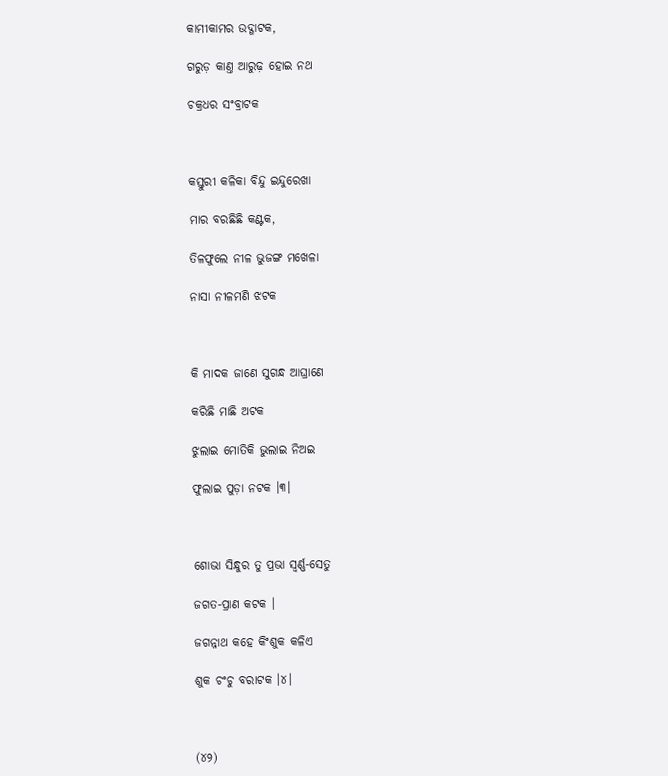କାମୀକାମର ଉଦ୍ଗାଟକ,

ଗରୁଡ଼ କାଣ୍ତ ଆରୁଢ଼ ହୋଇ ନଥ

ଚକ୍ରଧର ସଂବ୍ରାଟକ



କସ୍ତୁରୀ କଳିକା ବିନ୍ଦୁ ଇନ୍ଦୁରେଖା

ମାର ବରଛିଛି କଣ୍ଟକ,

ତିଳଫୁଲେ ନୀଳ ଭୁଜଙ୍ଗ ମଖେଳା

ନାସା ନୀଳମଣି ଝଟକ



କି ମାଦକ ଜାଣେ ସୁଗନ୍ଧ ଆଘ୍ରାଣେ

କରିଛି ମାଛି ଅଟକ

ଝୁଲାଇ ମୋତିକି ଭୁଲାଇ ନିଅଇ

ଫୁଲାଇ ପୁଡ଼ା ନଟକ ।୩।



ଶୋଭା ସିନ୍ଧୁର ତୁ ପ୍ରଭା ସ୍ୱର୍ଣ୍ଣ-ସେତୁ

ଜଗତ-ପ୍ରାଣ କଟକ ।

ଜଗନ୍ନାଥ କହେ କିଂଶୁକ କଳିଏ

ଶୁକ ଚଂଚୁ ବରାଟକ ।୪।



(୪୨)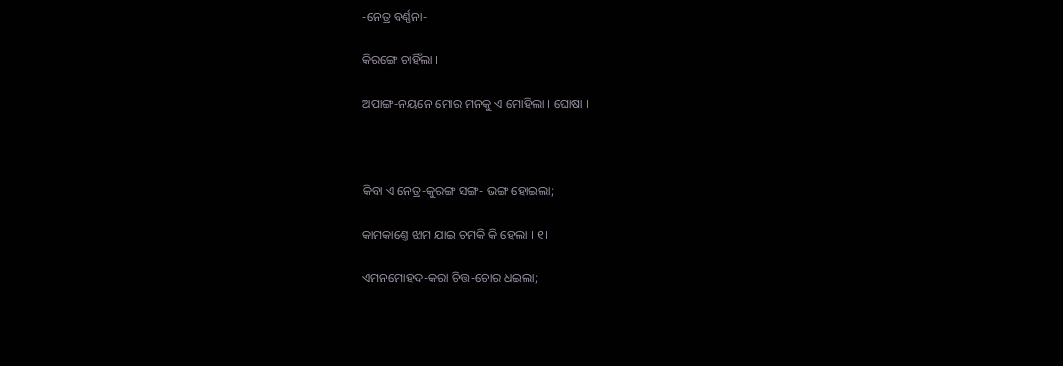-ନେତ୍ର ବର୍ଣ୍ଣନା-

କିରଙ୍ଗେ ଚାହିଁଲା ।

ଅପାଙ୍ଗ-ନୟନେ ମୋର ମନକୁ ଏ ମୋହିଲା । ଘୋଷା ।



କିବା ଏ ନେତ୍ର-କୁରଙ୍ଗ ସଙ୍ଗ- ଭଙ୍ଗ ହୋଇଲା;

କାମକାଣ୍ତେ ଝାମ ଯାଇ ଚମକି କି ହେଲା । ୧।

ଏମନମୋହଦ-କରା ଚିତ୍ତ-ଚୋର ଧଇଲା;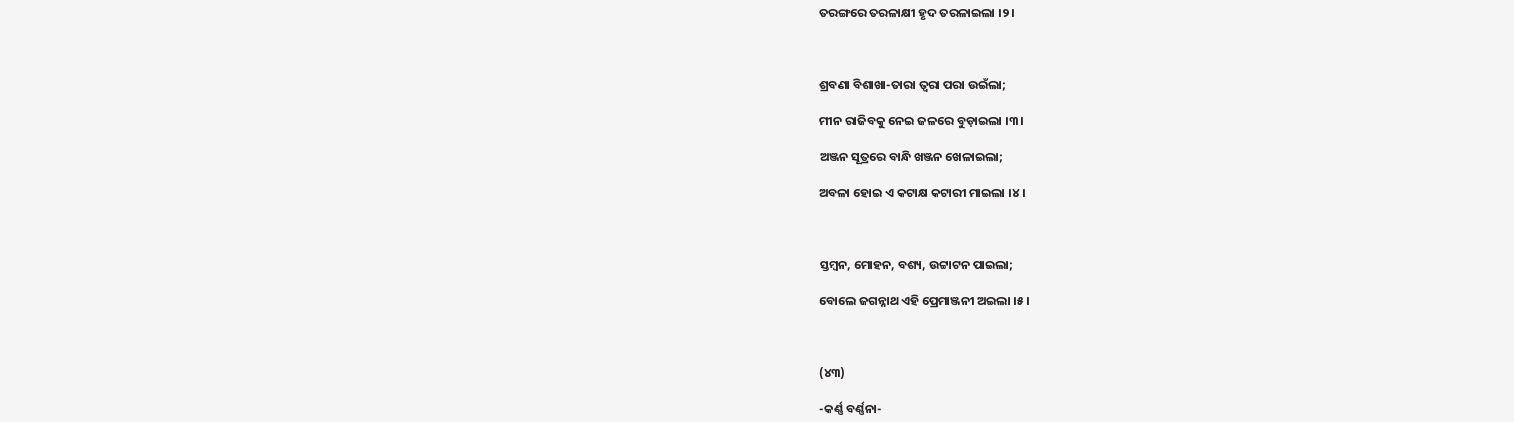ତରଙ୍ଗରେ ତରଳାକ୍ଷୀ ହୃଦ ତରଳାଇଲା ।୨।



ଶ୍ରବଣା ବିଶାଖା-ତାରା ତ୍ୱରା ପରା ଉଇଁଲା;

ମୀନ ରାଜିବକୁ ନେଇ ଜଳରେ ବୁଡ଼ାଇଲା ।୩।

ଅଞ୍ଜନ ସୂତ୍ରରେ ବାନ୍ଧି ଖଞ୍ଜନ ଖେଳାଇଲା;

ଅବଳା ହୋଇ ଏ କଟାକ୍ଷ କଟାରୀ ମାଇଲା ।୪।



ସ୍ତମ୍ବନ, ମୋହନ, ବଶ୍ୟ, ଉଟ୍ଟାଟନ ପାଇଲା;

ବୋଲେ ଜଗନ୍ନାଥ ଏହି ପ୍ରେମାଞ୍ଜନୀ ଅଇଲା ।୫।



(୪୩)

-କର୍ଣ୍ଣ ବର୍ଣ୍ଣନା-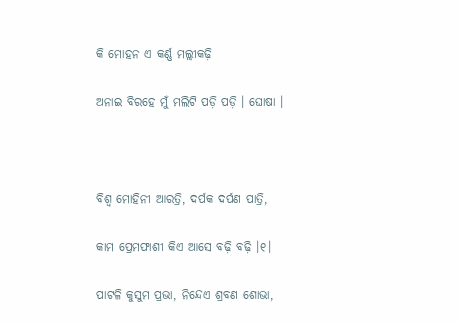କି ମୋହନ ଏ କର୍ଣ୍ଣ ମଲ୍ଲୀକଢ଼ି

ଅନାଇ ବିରହେ ମୁଁ ମଲିଟି ପଡ଼ି ପଡ଼ି । ଘୋଷା ।



ବିଶ୍ୱ ମୋହିନୀ ଆରତ୍ରି, ଦର୍ପକ ଦର୍ପଣ ପାତ୍ରି,

କାମ ପ୍ରେମଫାଶୀ କିଏ ଆସେ ବଢ଼ି ବଢ଼ି ।୧।

ପାଟଳି କୁସୁମ ପ୍ରଭା, ନିନ୍ଦେଏ ଶ୍ରବଣ ଶୋଭା,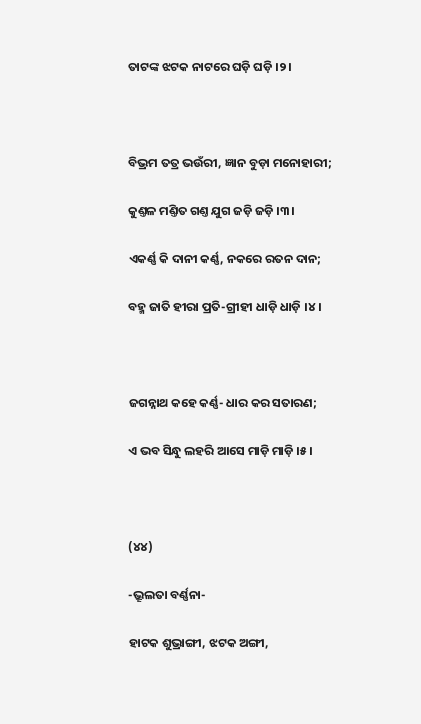ତାଟଙ୍କ ଝଟକ ନାଟରେ ଘଡ଼ି ଘଡ଼ି ।୨।



ବିଭ୍ରମ ତତ୍ର ଭଉଁରୀ, ଜ୍ଞାନ ବୁଡ଼ା ମନୋହାରୀ;

କୁଣ୍ତଳ ମଣ୍ତିତ ଗଣ୍ତ ଯୁଗ ଜଡ଼ି ଜଡ଼ି ।୩।

ଏକର୍ଣ୍ଣ କି ଦାନୀ କର୍ଣ୍ଣ, ନକରେ ରତନ ଦାନ;

ବହ୍ମ ଜାତି ହୀରା ପ୍ରତି-ଗ୍ରୀହୀ ଧାଡ଼ି ଧାଡ଼ି ।୪।



ଜଗନ୍ନାଥ କହେ କର୍ଣ୍ଣ- ଧାର କର ସତାରଣ;

ଏ ଭବ ସିନ୍ଧୁ ଲହରି ଆସେ ମାଡ଼ି ମାଡ଼ି ।୫।



(୪୪)

-ଭ୍ରୂଲତା ବର୍ଣ୍ଣନା-

ହାଟକ ଶୁଭ୍ରାଙ୍ଗୀ, ଝଟକ ଅଙ୍ଗୀ,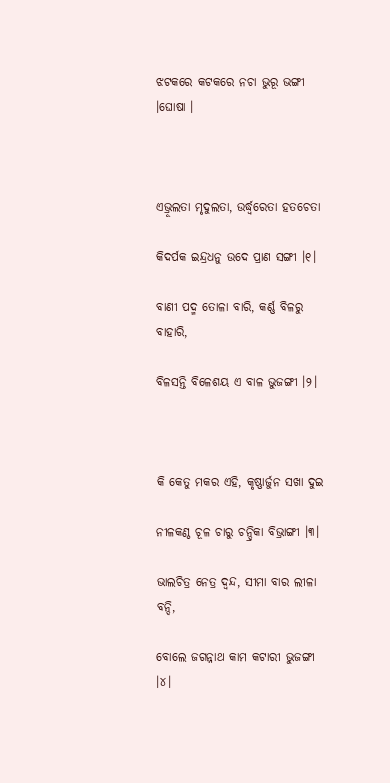ଝଟକରେ କଟକରେ ନଚା ଭୁରୂ ଭଙ୍ଗୀ ।ଘୋଷା ।



ଏଭ୍ରୂଲତା ମୃଦୁଲତା, ଉର୍ଦ୍ଧ୍ୱରେତା ହତଚେତା

କିଦର୍ପକ ଇନ୍ଦ୍ରଧନୁ ଉଦେ ପ୍ରାଣ ସଙ୍ଗୀ ।୧।

ବାଣୀ ପଦ୍ମ ତୋଳା ବାରି, କର୍ଣ୍ଣ ବିଳରୁ ବାହାରି,

ବିଳସନ୍ତି ବିଳେଶୟ ଏ ବାଳ ଭୁଜଙ୍ଗୀ ।୨।



କି କେତୁ ମକର ଏହି, କୃଷ୍ଣାର୍ଜୁନ ସଖା ଦୁଇ

ନୀଳକଣ୍ଠ ଚୂଳ ଚାରୁ ଚନ୍ଦ୍ରିକା ବିଭ୍ରାଙ୍ଗୀ ।୩।

ଭାଲଚିତ୍ର ନେତ୍ର ଦ୍ୱନ୍ଦ, ସୀମା ବାର ଲୀଳା ବନ୍ଦି,

ବୋଲେ ଜଗନ୍ନାଥ କାମ କଟାରୀ ଭୁଜଙ୍ଗୀ ।୪।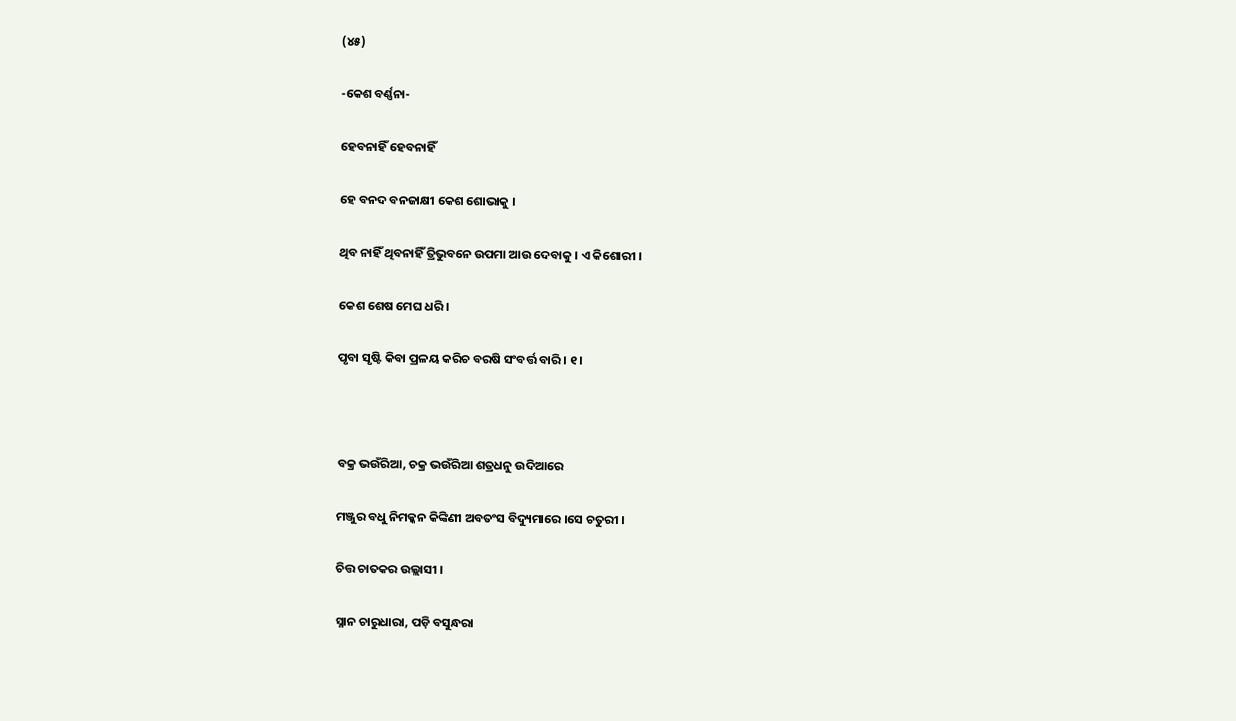(୪୫)

-କେଶ ବର୍ଣ୍ଣନା-

ହେବନାହିଁ ହେବନାହିଁ

ହେ ବନଦ ବନଜାକ୍ଷୀ କେଶ ଶୋଭାକୁ ।

ଥିବ ନାହିଁ ଥିବନାହିଁ ତ୍ରିଭୁବନେ ଉପମା ଆଉ ଦେବାକୁ । ଏ କିଶୋରୀ ।

କେଶ ଶେଷ ମେଘ ଧରି ।

ପୃବା ସୃଷ୍ଟି କିବା ପ୍ରଳୟ କରିଚ ବରଷି ସଂବର୍ତ୍ତ ବାରି । ୧।



ବକ୍ର ଭଉଁରିଆ, ଚକ୍ର ଭଉଁରିଆ ଶତ୍ରଧନୁ ଉଦିଆରେ

ମଞ୍ଜୁର ବଧୁ ନିମକ୍କନ କିଙ୍କିଣୀ ଅବତଂସ ବିଦ୍ୟୁମାରେ ।ସେ ଚତୁରୀ ।

ଚିତ୍ତ ଚାତକର ଉଲ୍ଲାସୀ ।

ସ୍ନାନ ଚାରୁଧାରା, ପଡ଼ି ବସୁନ୍ଧରା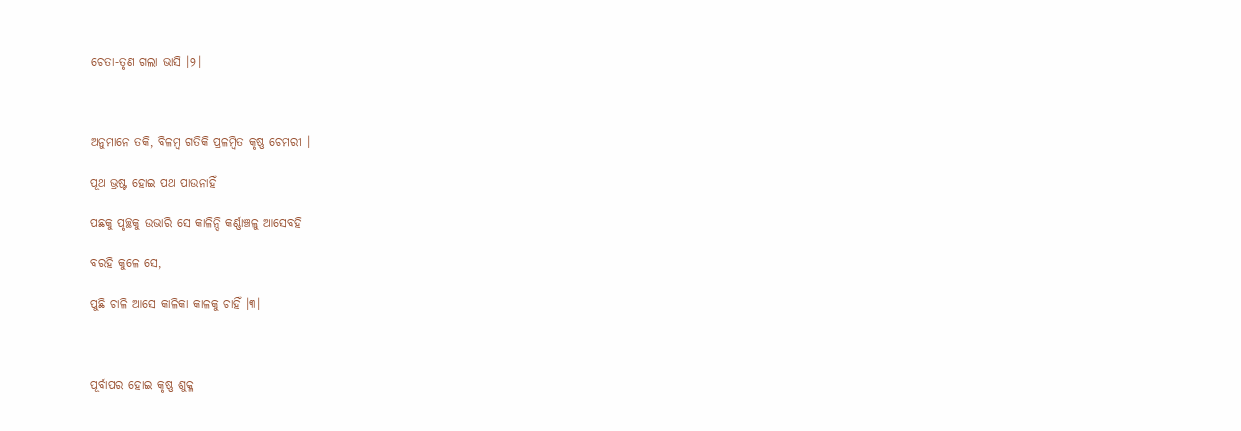ଚେତା-ତୃଣ ଗଲା ଭାସି ।୨।



ଅନୁମାନେ ତକି, ବିଳମ୍ବ ଗତିକି ପ୍ରଳମ୍ବିତ କୃଷ୍ଣ ଚେମରୀ ।

ପୂଥ ଭ୍ରଷ୍ଟ ହୋଇ ପଥ ପାଉନାହିଁ

ପଛକୁ ପୃଚ୍ଛକୁ ଉଭାରି ସେ କାଳିନ୍ଦି କର୍ଣ୍ଣାଞ୍ଚଳୁ ଆସେବହି

ବରହି କୁଳେ ସେ,

ପୁଛି ଚାଳି ଆସେ କାଳିକା କାଳକୁ ଚାହିଁ ।୩।



ପୂର୍ବାପର ହୋଇ କୃଷ୍ଣ ଶୁକ୍ଳ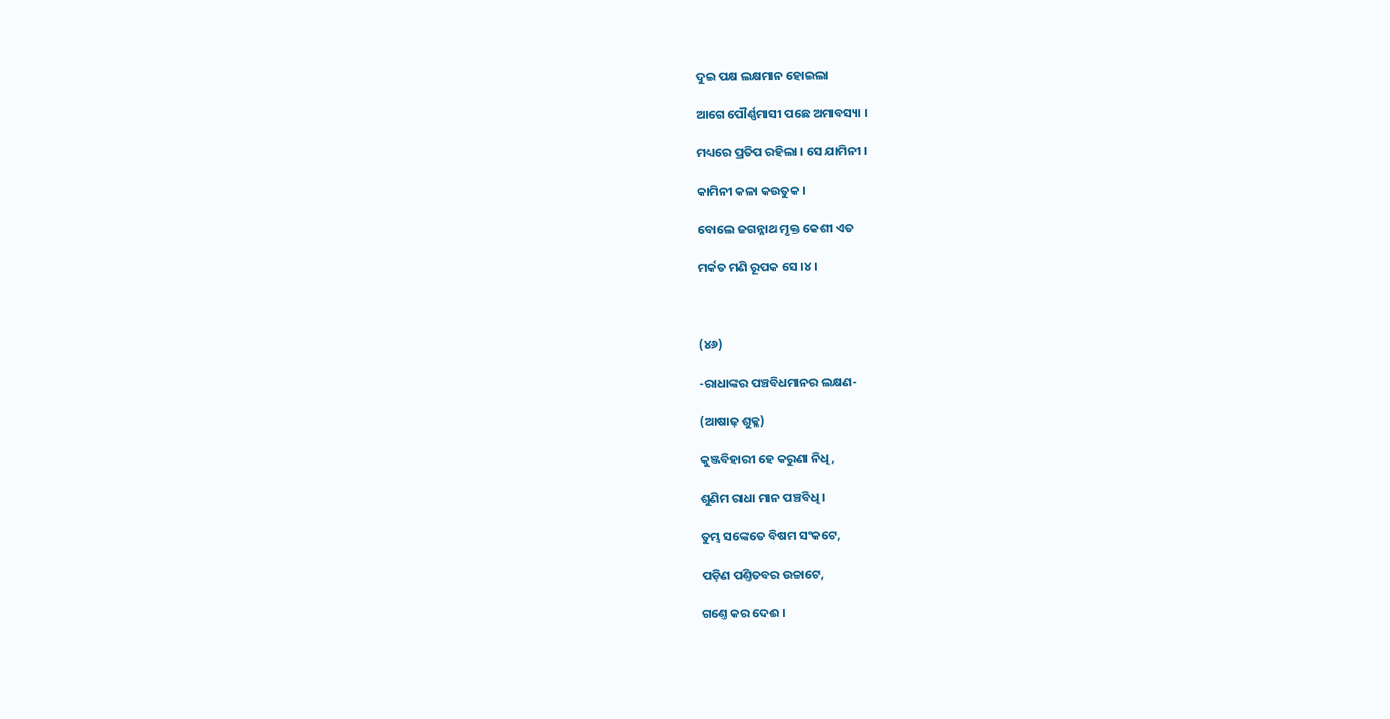ଦୁଇ ପକ୍ଷ ଲକ୍ଷମାନ ହୋଇଲା

ଆଗେ ପୌର୍ଣ୍ଣମାସୀ ପଛେ ଅମାବସ୍ୟା ।

ମଧ୍ୟରେ ପ୍ରତିପ ରହିଲା । ସେ ଯାମିନୀ ।

କାମିନୀ କଳା କଉତୁକ ।

ବୋଲେ ଜଗନ୍ନାଥ ମୃକ୍ତ କେଶୀ ଏତ

ମର୍କତ ମଣି ରୂପକ ସେ ।୪।



(୪୬)

-ରାଧାଙ୍କର ପଞ୍ଚବିଧମାନର ଲକ୍ଷଣ-

(ଆଷାଢ଼ ଶୁକ୍ଳ)

କୁଞ୍ଜବିହାରୀ ହେ କରୁଣା ନିଧି,

ଶୁଣିମ ରାଧା ମାନ ପଞ୍ଚବିଧି ।

ତୁମ୍ଭ ସଙ୍କେତେ ବିଷମ ସଂକଟେ,

ପଡ଼ିଣ ପଣ୍ତିତବର ଉଚ୍ଚାଟେ,

ଗଣ୍ତେ କର ଦେଈ ।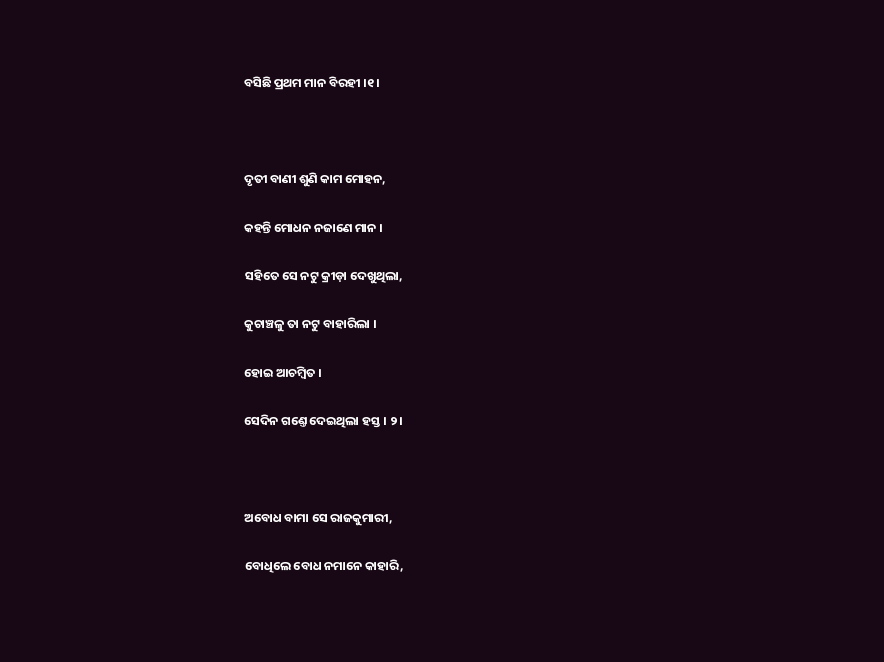ବସିଛି ପ୍ରଥମ ମାନ ବିରହୀ ।୧।



ଦୃତୀ ବାଣୀ ଶୁଣି କାମ ମୋହନ,

କହନ୍ତି ମୋଧନ ନଜାଣେ ମାନ ।

ସହିତେ ସେ ନଟୁ କ୍ରୀଡ଼ା ଦେଖୁଥିଲା,

କୁଚାଞ୍ଚଳୁ ତା ନଟୁ ବାହାରିଲା ।

ହୋଇ ଆଚମ୍ବିତ ।

ସେଦିନ ଗଣ୍ତେ ଦେଇଥିଲା ହସ୍ତ । ୨।



ଅବୋଧ ବାମା ସେ ରାଜକୁମାରୀ,

ବୋଧିଲେ ବୋଧ ନମାନେ କାହାରି,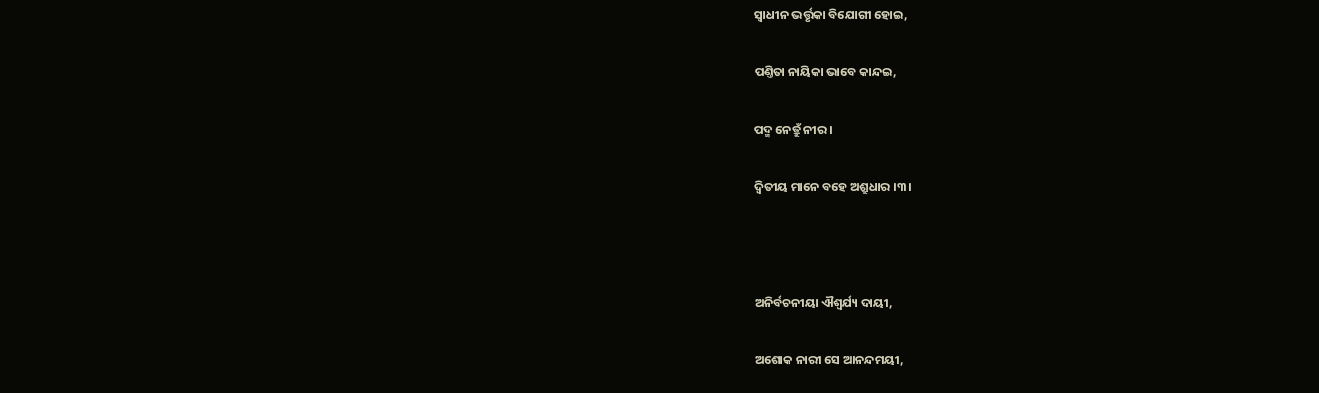ସ୍ୱାଧୀନ ଭର୍ତ୍ତୃକା ବିଯୋଗୀ ହୋଇ,

ପଣ୍ତିତା ନାୟିକା ଭାବେ କାନ୍ଦଇ,

ପଦ୍ମ ନେତ୍ରୁଁ ନୀର ।

ଦ୍ୱିତୀୟ ମାନେ ବହେ ଅଶ୍ରୁଧାର ।୩।



ଅନିର୍ବଚନୀୟା ଐଶ୍ୱର୍ଯ୍ୟ ଦାୟୀ,

ଅଶୋକ ନାରୀ ସେ ଆନନ୍ଦମୟୀ,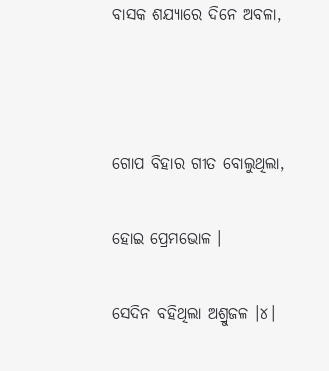ବାସକ ଶଯ୍ୟାରେ ଦିନେ ଅବଳା,



ଗୋପ ବିହାର ଗୀତ ବୋଲୁଥିଲା,

ହୋଇ ପ୍ରେମଭୋଳ ।

ସେଦିନ ବହିଥିଲା ଅଶ୍ରୁଜଳ ।୪।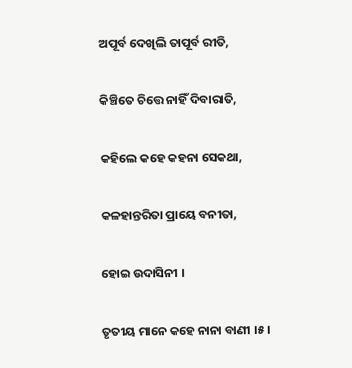ଅପୂର୍ବ ଦେଖିଲି ତାପୂର୍ବ ରୀତି,

କିଞ୍ଚିତେ ଚିତ୍ତେ ନାହିଁ ଦିବାରାତି,

କହିଲେ କହେ କହନା ସେକଥା,

କଳହାନ୍ତରିତା ପ୍ରାୟେ ବନୀତା,

ହୋଇ ଉଦାସିନୀ ।

ତୃତୀୟ ମାନେ କହେ ନାନା ବାଣୀ ।୫।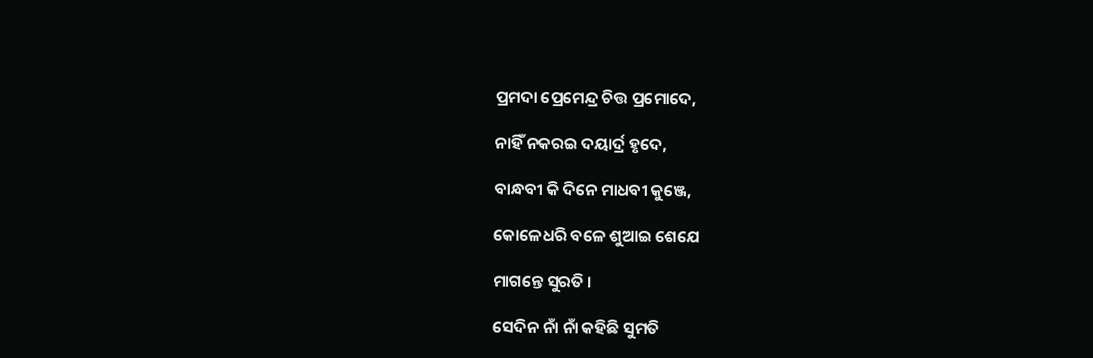ପ୍ରମଦା ପ୍ରେମେନ୍ଦ୍ର ଚିତ୍ତ ପ୍ରମୋଦେ,

ନାହିଁ ନକରଇ ଦୟାର୍ଦ୍ର ହୃଦେ,

ବାନ୍ଧବୀ କି ଦିନେ ମାଧବୀ କୁଞ୍ଜେ,

କୋଳେଧରି ବଳେ ଶୁଆଇ ଶେଯେ

ମାଗନ୍ତେ ସୁରତି ।

ସେଦିନ ନାଁ ନାଁ କହିଛି ସୁମତି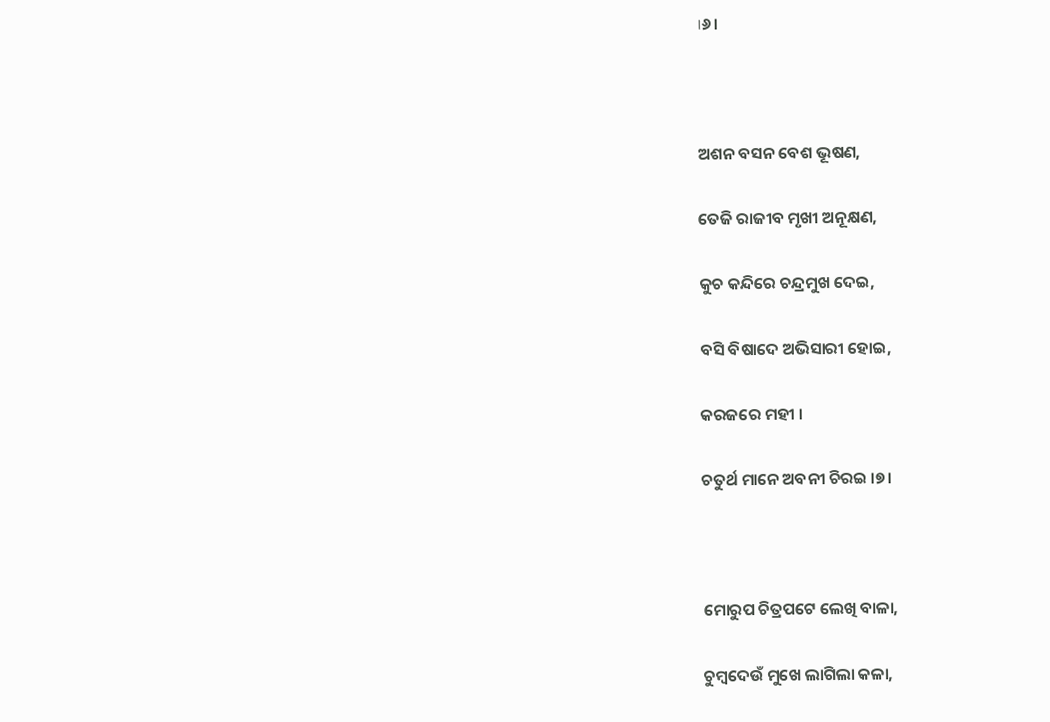।୬।



ଅଶନ ବସନ ବେଶ ଭୂଷଣ,

ତେଜି ରାଜୀବ ମୃଖୀ ଅନୂକ୍ଷଣ,

କୁଚ କନ୍ଦିରେ ଚନ୍ଦ୍ରମୁଖ ଦେଇ,

ବସି ବିଷାଦେ ଅଭିସାରୀ ହୋଇ,

କରଜରେ ମହୀ ।

ଚତୁର୍ଥ ମାନେ ଅବନୀ ଚିରଇ ।୭।



ମୋରୁପ ଚିତ୍ରପଟେ ଲେଖି ବାଳା,

ଚୁମ୍ବଦେଉଁ ମୁଖେ ଲାଗିଲା କଳା,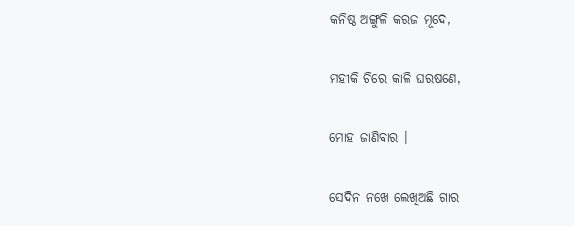କନିଷ୍ଠ ଅଙ୍ଗୁଳି କରଜ ମୂଦେ,

ମହୀକି ଚିରେ କାଳି ଘରଷଣେ,

ମୋହ ଜାଣିବାର ।

ସେଦିନ ନଖେ ଲେଖିଅଛି ଗାର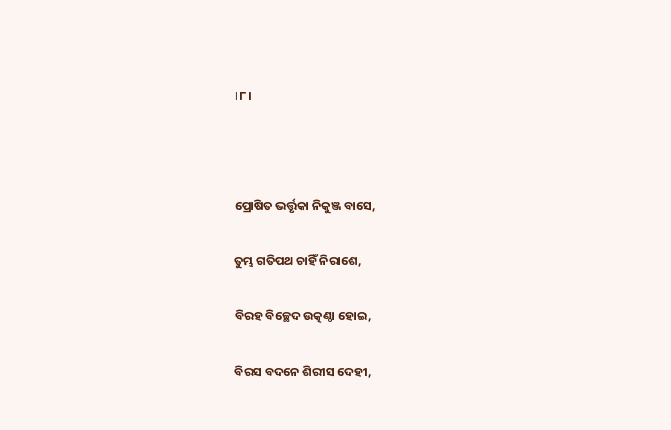।୮।



ପ୍ରୋଷିତ ଭର୍ତ୍ତୃକା ନିକୁଞ୍ଜ ବାସେ,

ତୁମ୍ଭ ଗତିପଥ ଚାହିଁ ନିରାଶେ,

ବିରହ ବିଚ୍ଛେଦ ଉତ୍କଣ୍ଠା ହୋଇ,

ବିରସ ବଦନେ ଶିରୀସ ଦେହୀ,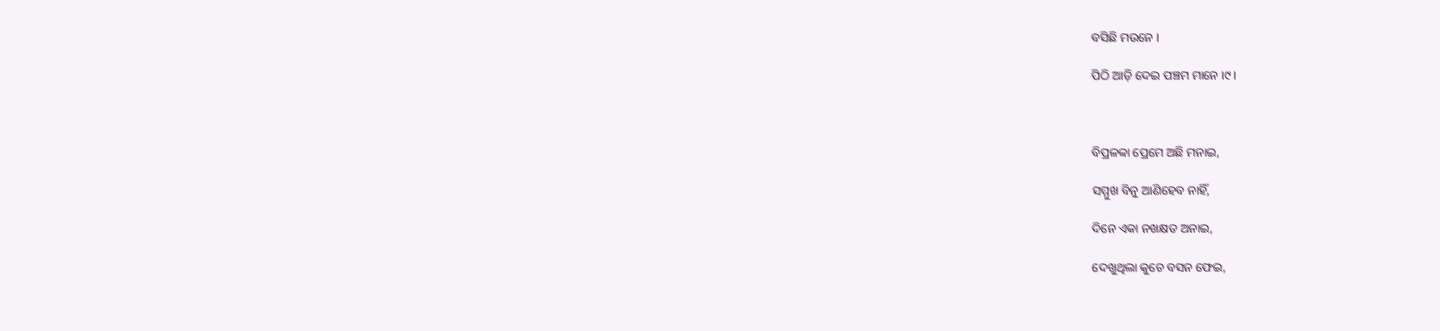ବସିଛି ମଉନେ ।

ପିଠି ଆଡ଼ି ଦେଇ ପଞ୍ଚମ ମାନେ ।୯।



ବିପ୍ରଳବ୍ୱା ପ୍ରେମେ ଅଛି ମନାଇ,

ସମ୍ମୁଖ ବିନୁ ଆଣିହେବ ନାହିଁ,

ଦିନେ ଏକା ନଖକ୍ଷତ ଅନାଇ,

ଦେଖୁଥିଲା କୁଚେ ବସନ ଫେଇ,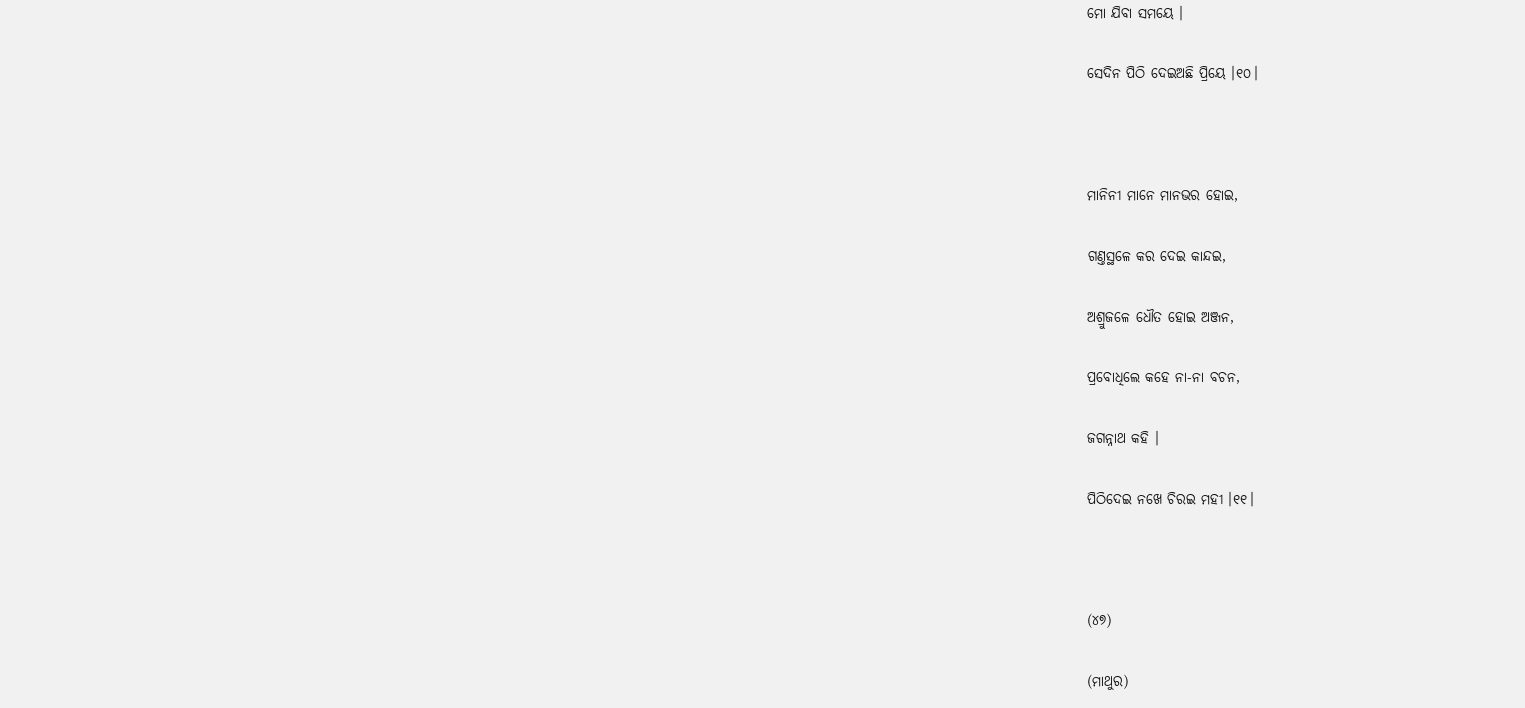ମୋ ଯିବା ସମୟେ ।

ସେଦିନ ପିଠି ଦେଇଅଛି ପ୍ରିୟେ ।୧୦।



ମାନିନୀ ମାନେ ମାନଭର ହୋଇ,

ଗଣ୍ତସ୍ଥଳେ କର ଦେଇ କାନ୍ଦଇ,

ଅଶ୍ରୁଜଳେ ଧୌତ ହୋଇ ଅଞ୍ଜନ,

ପ୍ରବୋଧିଲେ କହେ ନା-ନା ବଚନ,

ଜଗନ୍ନାଥ କହି ।

ପିଠିଦେଇ ନଖେ ଚିରଇ ମହୀ ।୧୧।



(୪୭)

(ମାଥୁର)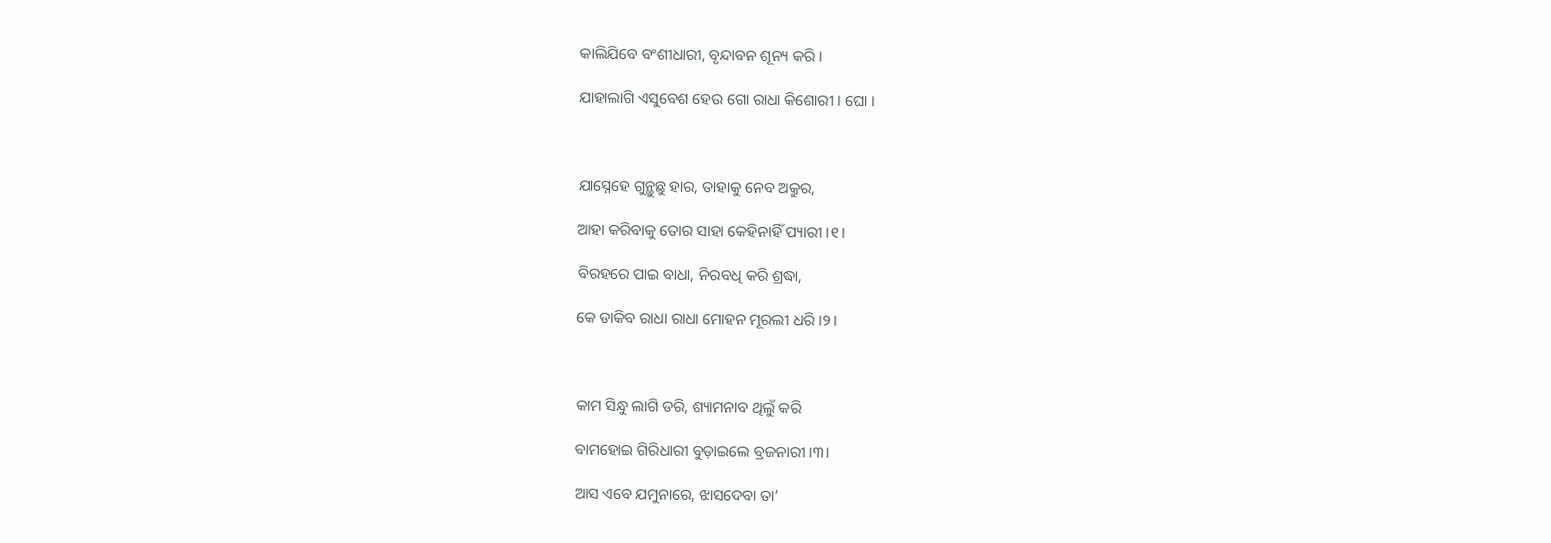କାଲିଯିବେ ବଂଶୀଧାରୀ, ବୃନ୍ଦାବନ ଶୂନ୍ୟ କରି ।

ଯାହାଲାଗି ଏସୁବେଶ ହେଉ ଗୋ ରାଧା କିଶୋରୀ । ଘୋ ।



ଯାସ୍ନେହେ ଗୁନ୍ଥୁଛୁ ହାର, ତାହାକୁ ନେବ ଅକ୍ରୁର,

ଆହା କରିବାକୁ ତୋର ସାହା କେହିନାହିଁ ପ୍ୟାରୀ ।୧।

ବିରହରେ ପାଇ ବାଧା, ନିରବଧି କରି ଶ୍ରଦ୍ଧା,

କେ ଡାକିବ ରାଧା ରାଧା ମୋହନ ମୂରଲୀ ଧରି ।୨।



କାମ ସିନ୍ଧୁ ଲାଗି ଡରି, ଶ୍ୟାମନାବ ଥିଲୁଁ କରି

ବାମହୋଇ ଗିରିଧାରୀ ବୁଡ଼ାଇଲେ ବ୍ରଜନାରୀ ।୩।

ଆସ ଏବେ ଯମୁନାରେ, ଝାସଦେବା ତା’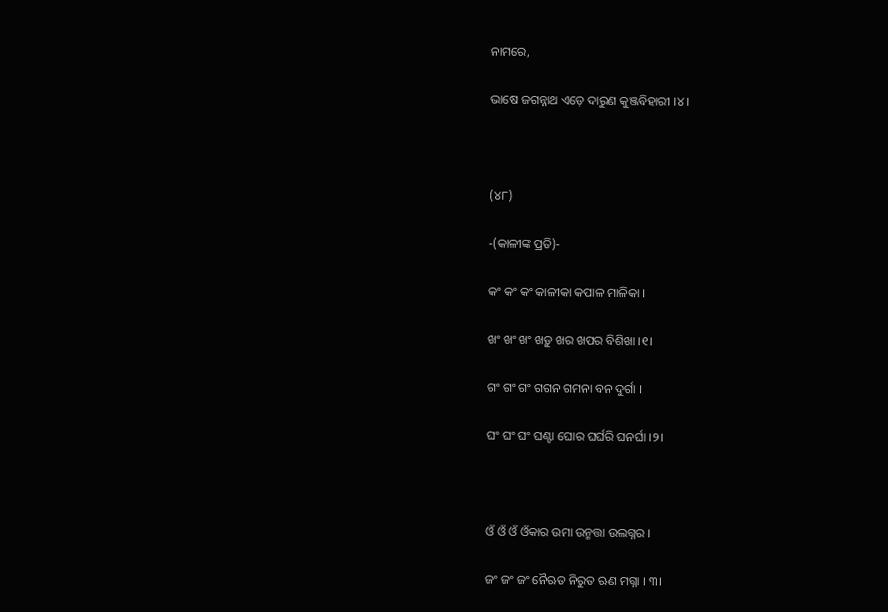ନାମରେ,

ଭାଷେ ଜଗନ୍ନାଥ ଏଡ଼େ ଦାରୁଣ କୁଞ୍ଜବିହାରୀ ।୪।



(୪୮)

-(କାଳୀଙ୍କ ପ୍ରତି)-

କଂ କଂ କଂ କାଳୀକା କପାଳ ମାଳିକା ।

ଖଂ ଖଂ ଖଂ ଖଡ଼ୁ ଖର ଖପର ବିଶିଖା ।୧।

ଗଂ ଗଂ ଗଂ ଗଗନ ଗମନା ବନ ଦୁର୍ଗା ।

ଘଂ ଘଂ ଘଂ ଘଣ୍ଟା ଘୋର ଘର୍ଘରି ଘନର୍ଘା ।୨।



ଓଁ ଓଁ ଓଁ ଓଁକାର ଉମା ଉନ୍ମତ୍ତା ଉଲଗ୍ନର ।

ଜଂ ଜଂ ଜଂ ନୈଋତ ନିରୁତ ଋଣ ମଗ୍ନା । ୩।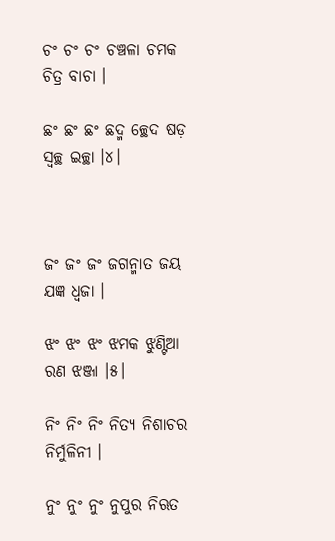ଚଂ ଚଂ ଚଂ ଚଞ୍ଚଳା ଚମକ ଚିତ୍ର ବାଚା ।

ଛଂ ଛଂ ଛଂ ଛଦ୍ମ ଚ୍ଛେଦ ଷଡ଼ ସ୍ୱଚ୍ଛ ଇଚ୍ଛା ।୪।



ଜଂ ଜଂ ଜଂ ଜଗନ୍ମାତ ଜୟ ଯଜ୍ଞ ଧ୍ୱଜା ।

ଝଂ ଝଂ ଝଂ ଝମକ ଝୁଣ୍ଟିଆ ରଣ ଝଞ୍ଜା ।୫।

ନିଂ ନିଂ ନିଂ ନିତ୍ୟ ନିଶାଚର ନିର୍ମୁଳିନୀ ।

ନୁଂ ନୁଂ ନୁଂ ନୁପୁର ନିଋତ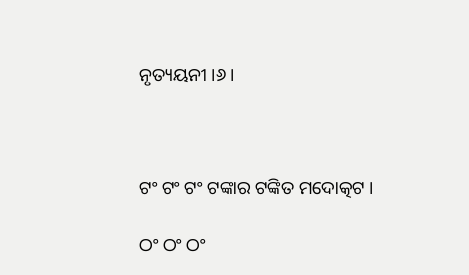ନୃତ୍ୟୟନୀ ।୬।



ଟଂ ଟଂ ଟଂ ଟଙ୍କାର ଟଙ୍କିତ ମଦୋତ୍କଟ ।

ଠଂ ଠଂ ଠଂ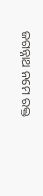ଜଗନ୍ନାଥ ନମେ ରକ୍ତ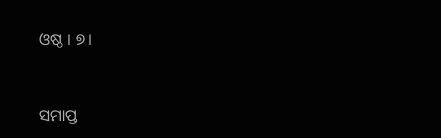ଓଷ୍ଠ । ୭।



ସମାପ୍ତ